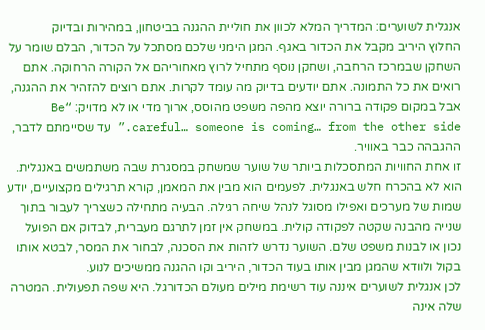אנגלית לשוערים: המדריך המלא לכוון את חוליית ההגנה בביטחון, במהירות ובדיוק
החלוץ היריב מקבל את הכדור באגף. המגן הימני שלכם מסתכל על הכדור, הבלם שומר על השחקן שבמרכז הרחבה, ושחקן נוסף מתחיל לרוץ מאחוריהם אל הקורה הרחוקה. אתם רואים את כל התמונה. אתם יודעים בדיוק מה עומד לקרות. אתם רוצים להזהיר את ההגנה, אבל במקום פקודה ברורה יוצא מהפה משפט מהוסס, ארוך מדי או לא מדויק: “Be careful… someone is coming… from the other side.” עד שסיימתם לדבר, ההגבהה כבר באוויר.
זו אחת החוויות המתסכלות ביותר של שוער שמשחק במסגרת שבה משתמשים באנגלית. הוא לא בהכרח חלש באנגלית. לפעמים הוא מבין את המאמן, קורא תרגילים מקצועיים, יודע שמות של מערכים ואפילו מסוגל לנהל שיחה רגילה. הבעיה מתחילה כשצריך לעבור בתוך שנייה מהבנה שקטה לפקודה קולית. במשחק אין זמן לתרגם מעברית, לבדוק אם הפועל נכון או לבנות משפט שלם. השוער נדרש לזהות את הסכנה, לבחור את המסר, לבטא אותו בקול ולוודא שהמגן מבין אותו בעוד הכדור, היריב וקו ההגנה ממשיכים לנוע.
לכן אנגלית לשוערים איננה עוד רשימת מילים מעולם הכדורגל. היא שפה תפעולית. המטרה שלה אינה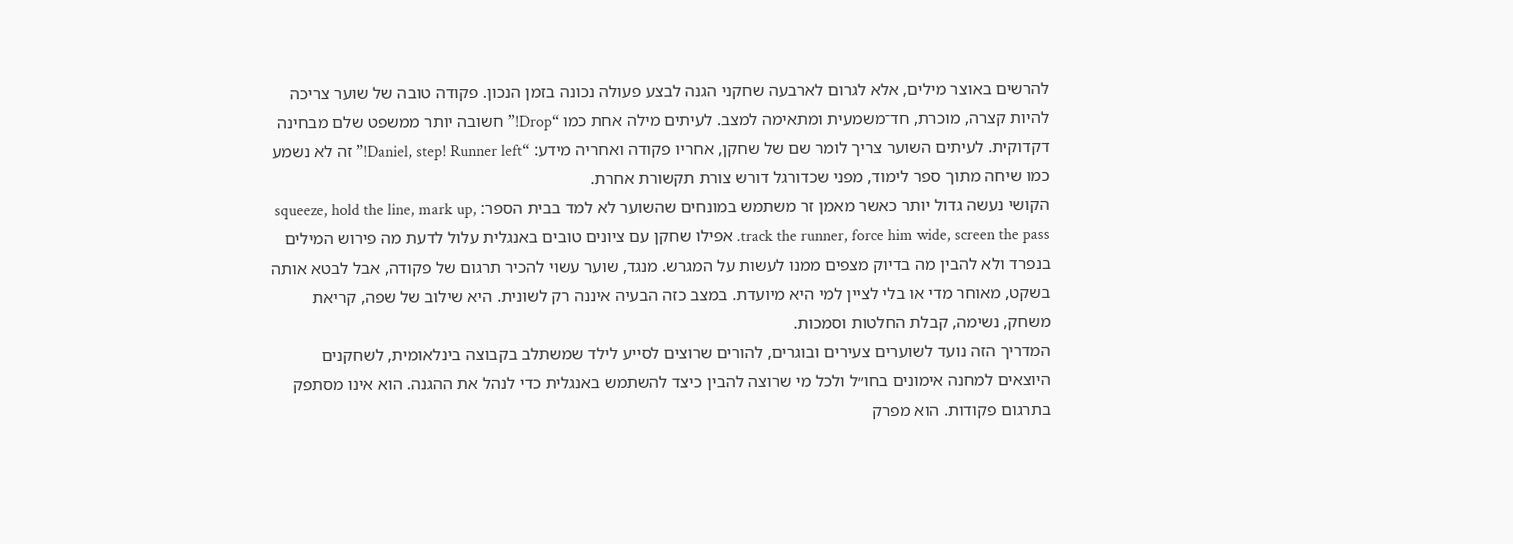להרשים באוצר מילים, אלא לגרום לארבעה שחקני הגנה לבצע פעולה נכונה בזמן הנכון. פקודה טובה של שוער צריכה להיות קצרה, מוכרת, חד־משמעית ומתאימה למצב. לעיתים מילה אחת כמו “Drop!” חשובה יותר ממשפט שלם מבחינה דקדוקית. לעיתים השוער צריך לומר שם של שחקן, אחריו פקודה ואחריה מידע: “Daniel, step! Runner left!” זה לא נשמע כמו שיחה מתוך ספר לימוד, מפני שכדורגל דורש צורת תקשורת אחרת.
הקושי נעשה גדול יותר כאשר מאמן זר משתמש במונחים שהשוער לא למד בבית הספר: squeeze, hold the line, mark up, track the runner, force him wide, screen the pass. אפילו שחקן עם ציונים טובים באנגלית עלול לדעת מה פירוש המילים בנפרד ולא להבין מה בדיוק מצפים ממנו לעשות על המגרש. מנגד, שוער עשוי להכיר תרגום של פקודה, אבל לבטא אותה בשקט, מאוחר מדי או בלי לציין למי היא מיועדת. במצב כזה הבעיה איננה רק לשונית. היא שילוב של שפה, קריאת משחק, נשימה, קבלת החלטות וסמכות.
המדריך הזה נועד לשוערים צעירים ובוגרים, להורים שרוצים לסייע לילד שמשתלב בקבוצה בינלאומית, לשחקנים היוצאים למחנה אימונים בחו״ל ולכל מי שרוצה להבין כיצד להשתמש באנגלית כדי לנהל את ההגנה. הוא אינו מסתפק בתרגום פקודות. הוא מפרק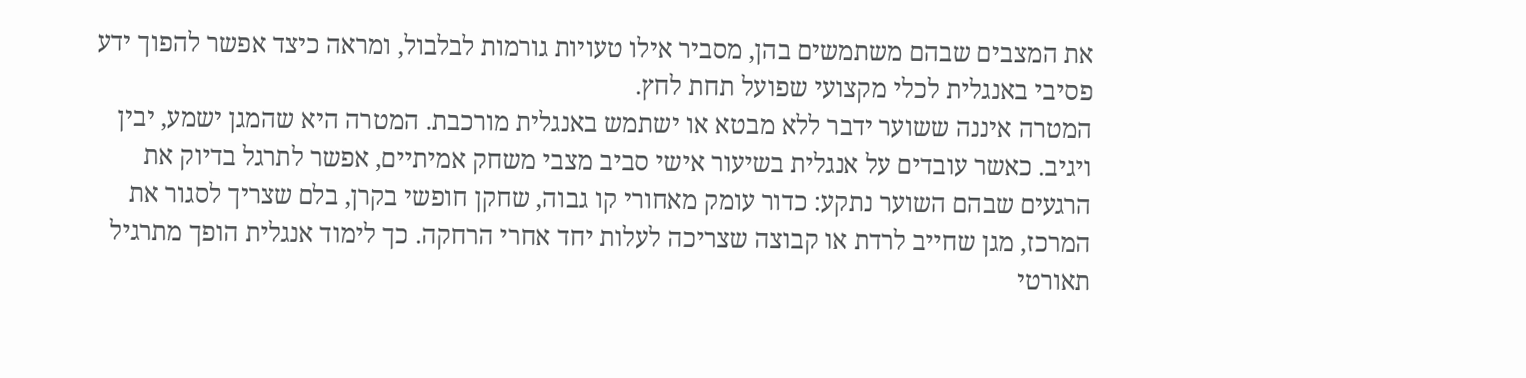את המצבים שבהם משתמשים בהן, מסביר אילו טעויות גורמות לבלבול, ומראה כיצד אפשר להפוך ידע פסיבי באנגלית לכלי מקצועי שפועל תחת לחץ.
המטרה איננה ששוער ידבר ללא מבטא או ישתמש באנגלית מורכבת. המטרה היא שהמגן ישמע, יבין ויגיב. כאשר עובדים על אנגלית בשיעור אישי סביב מצבי משחק אמיתיים, אפשר לתרגל בדיוק את הרגעים שבהם השוער נתקע: כדור עומק מאחורי קו גבוה, שחקן חופשי בקרן, בלם שצריך לסגור את המרכז, מגן שחייב לרדת או קבוצה שצריכה לעלות יחד אחרי הרחקה. כך לימוד אנגלית הופך מתרגיל תאורטי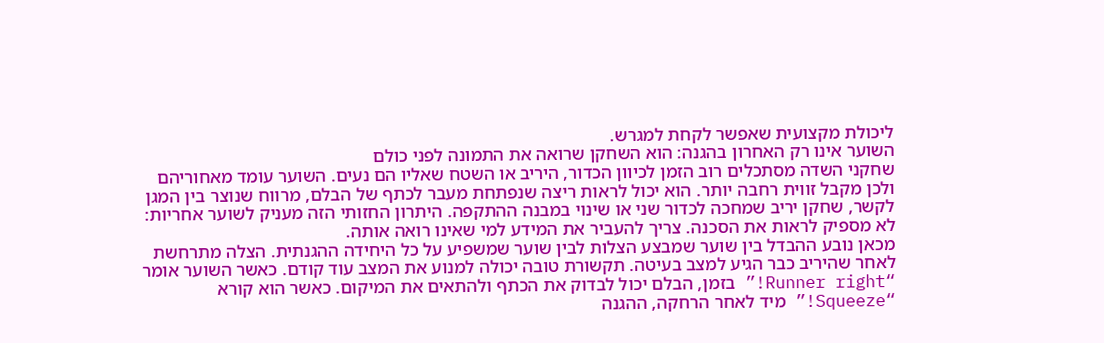ליכולת מקצועית שאפשר לקחת למגרש.
השוער אינו רק האחרון בהגנה: הוא השחקן שרואה את התמונה לפני כולם
שחקני השדה מסתכלים רוב הזמן לכיוון הכדור, היריב או השטח שאליו הם נעים. השוער עומד מאחוריהם ולכן מקבל זווית רחבה יותר. הוא יכול לראות ריצה שנפתחת מעבר לכתף של הבלם, מרווח שנוצר בין המגן לקשר, שחקן יריב שמחכה לכדור שני או שינוי במבנה ההתקפה. היתרון החזותי הזה מעניק לשוער אחריות: לא מספיק לראות את הסכנה. צריך להעביר את המידע למי שאינו רואה אותה.
מכאן נובע ההבדל בין שוער שמבצע הצלות לבין שוער שמשפיע על כל היחידה ההגנתית. הצלה מתרחשת לאחר שהיריב כבר הגיע למצב בעיטה. תקשורת טובה יכולה למנוע את המצב עוד קודם. כאשר השוער אומר “Runner right!” בזמן, הבלם יכול לבדוק את הכתף ולהתאים את המיקום. כאשר הוא קורא “Squeeze!” מיד לאחר הרחקה, ההגנה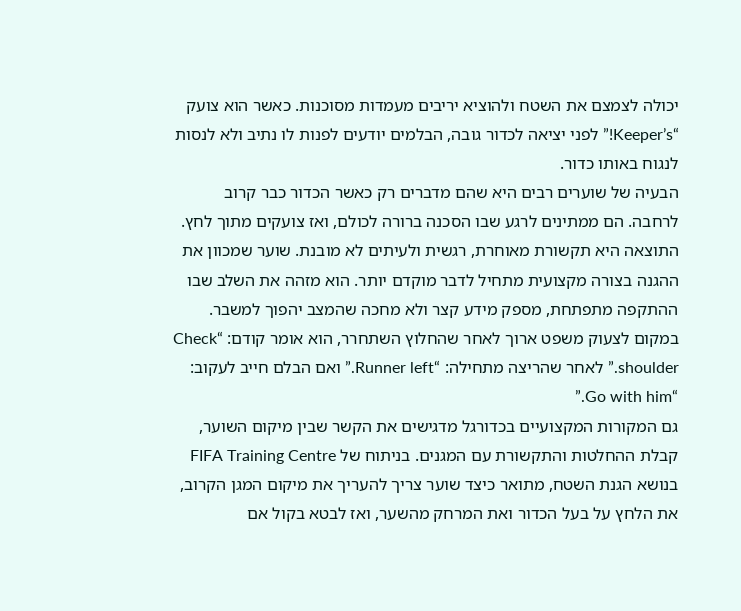יכולה לצמצם את השטח ולהוציא יריבים מעמדות מסוכנות. כאשר הוא צועק “Keeper’s!” לפני יציאה לכדור גובה, הבלמים יודעים לפנות לו נתיב ולא לנסות לנגוח באותו כדור.
הבעיה של שוערים רבים היא שהם מדברים רק כאשר הכדור כבר קרוב לרחבה. הם ממתינים לרגע שבו הסכנה ברורה לכולם, ואז צועקים מתוך לחץ. התוצאה היא תקשורת מאוחרת, רגשית ולעיתים לא מובנת. שוער שמכוון את ההגנה בצורה מקצועית מתחיל לדבר מוקדם יותר. הוא מזהה את השלב שבו ההתקפה מתפתחת, מספק מידע קצר ולא מחכה שהמצב יהפוך למשבר. במקום לצעוק משפט ארוך לאחר שהחלוץ השתחרר, הוא אומר קודם: “Check shoulder.” לאחר שהריצה מתחילה: “Runner left.” ואם הבלם חייב לעקוב: “Go with him.”
גם המקורות המקצועיים בכדורגל מדגישים את הקשר שבין מיקום השוער, קבלת ההחלטות והתקשורת עם המגנים. בניתוח של FIFA Training Centre בנושא הגנת השטח, מתואר כיצד שוער צריך להעריך את מיקום המגן הקרוב, את הלחץ על בעל הכדור ואת המרחק מהשער, ואז לבטא בקול אם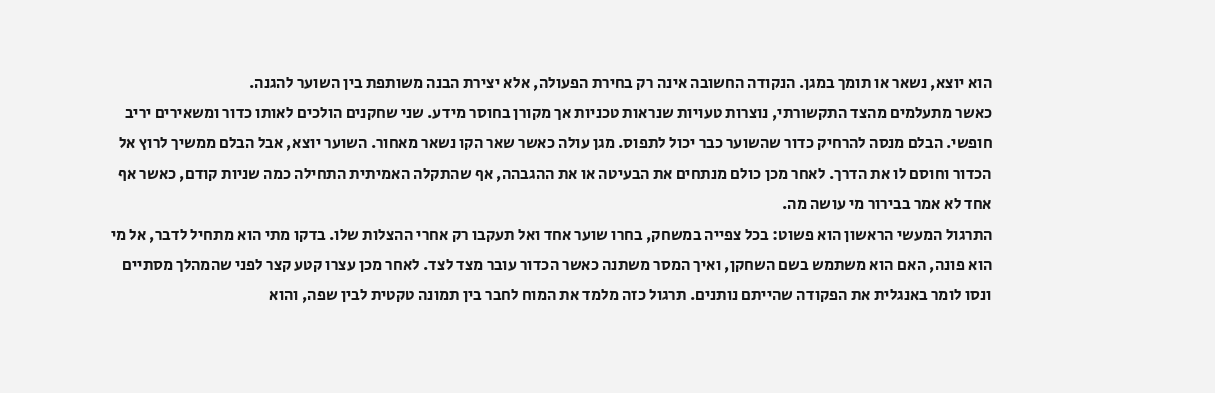הוא יוצא, נשאר או תומך במגן. הנקודה החשובה אינה רק בחירת הפעולה, אלא יצירת הבנה משותפת בין השוער להגנה.
כאשר מתעלמים מהצד התקשורתי, נוצרות טעויות שנראות טכניות אך מקורן בחוסר מידע. שני שחקנים הולכים לאותו כדור ומשאירים יריב חופשי. הבלם מנסה להרחיק כדור שהשוער כבר יכול לתפוס. מגן עולה כאשר שאר הקו נשאר מאחור. השוער יוצא, אבל הבלם ממשיך לרוץ אל הכדור וחוסם לו את הדרך. לאחר מכן כולם מנתחים את הבעיטה או את ההגבהה, אף שהתקלה האמיתית התחילה כמה שניות קודם, כאשר אף אחד לא אמר בבירור מי עושה מה.
התרגול המעשי הראשון הוא פשוט: בכל צפייה במשחק, בחרו שוער אחד ואל תעקבו רק אחרי ההצלות שלו. בדקו מתי הוא מתחיל לדבר, אל מי הוא פונה, האם הוא משתמש בשם השחקן, ואיך המסר משתנה כאשר הכדור עובר מצד לצד. לאחר מכן עצרו קטע קצר לפני שהמהלך מסתיים ונסו לומר באנגלית את הפקודה שהייתם נותנים. תרגול כזה מלמד את המוח לחבר בין תמונה טקטית לבין שפה, והוא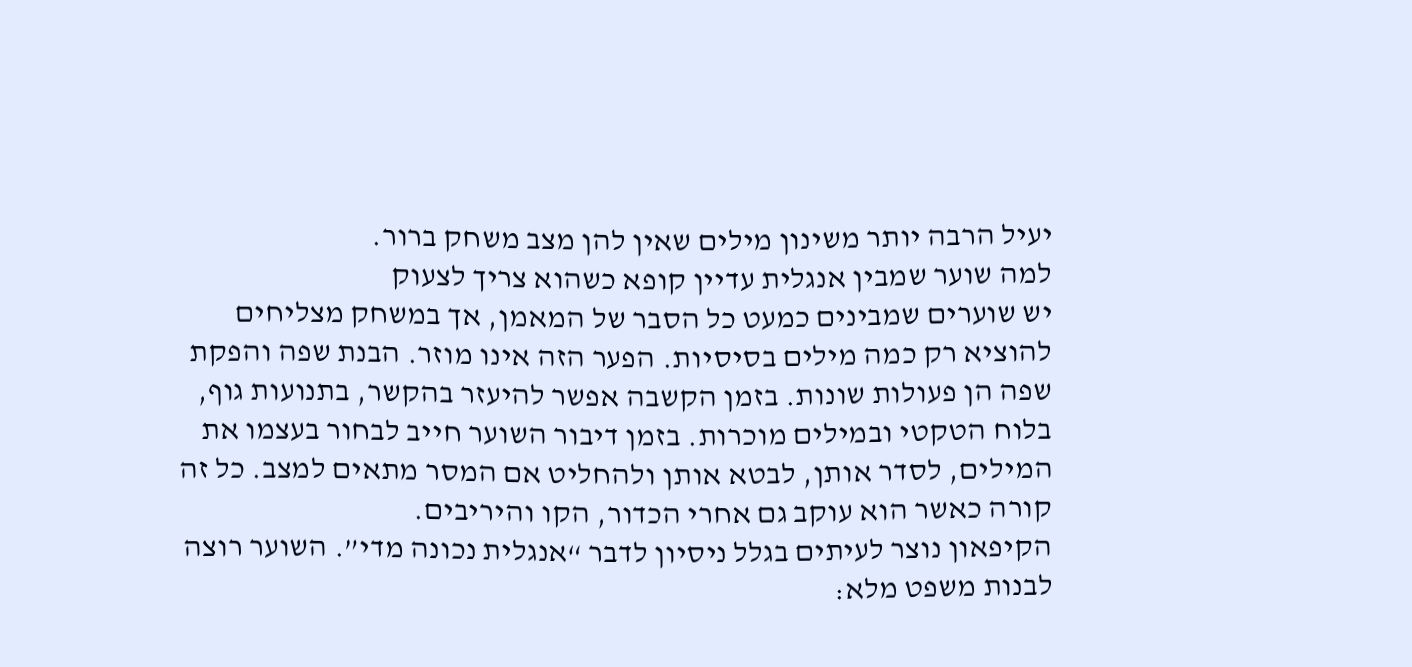יעיל הרבה יותר משינון מילים שאין להן מצב משחק ברור.
למה שוער שמבין אנגלית עדיין קופא כשהוא צריך לצעוק
יש שוערים שמבינים כמעט כל הסבר של המאמן, אך במשחק מצליחים להוציא רק כמה מילים בסיסיות. הפער הזה אינו מוזר. הבנת שפה והפקת שפה הן פעולות שונות. בזמן הקשבה אפשר להיעזר בהקשר, בתנועות גוף, בלוח הטקטי ובמילים מוכרות. בזמן דיבור השוער חייב לבחור בעצמו את המילים, לסדר אותן, לבטא אותן ולהחליט אם המסר מתאים למצב. כל זה קורה כאשר הוא עוקב גם אחרי הכדור, הקו והיריבים.
הקיפאון נוצר לעיתים בגלל ניסיון לדבר “אנגלית נכונה מדי”. השוער רוצה לבנות משפט מלא: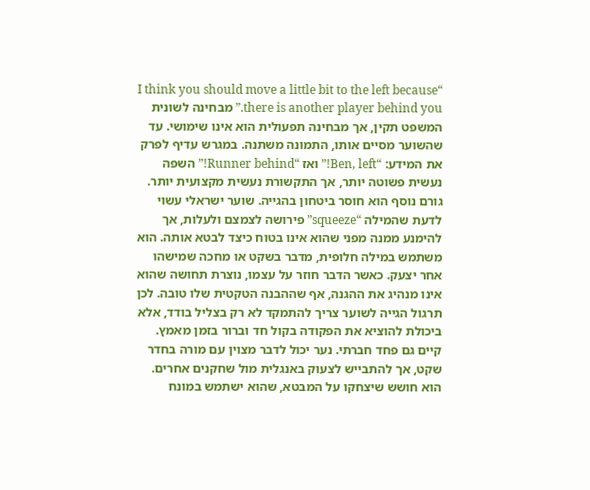“I think you should move a little bit to the left because there is another player behind you.” מבחינה לשונית המשפט תקין, אך מבחינה תפעולית הוא אינו שימושי. עד שהשוער מסיים אותו, התמונה משתנה. במגרש עדיף לפרק את המידע: “Ben, left!” ואז “Runner behind!” השפה נעשית פשוטה יותר, אך התקשורת נעשית מקצועית יותר.
גורם נוסף הוא חוסר ביטחון בהגייה. שוער ישראלי עשוי לדעת שהמילה “squeeze” פירושה לצמצם ולעלות, אך להימנע ממנה מפני שהוא אינו בטוח כיצד לבטא אותה. הוא משתמש במילה חלופית, מדבר בשקט או מחכה שמישהו אחר יצעק. כאשר הדבר חוזר על עצמו, נוצרת תחושה שהוא אינו מנהיג את ההגנה, אף שההבנה הטקטית שלו טובה. לכן תרגול הגייה לשוער צריך להתמקד לא רק בצליל בודד, אלא ביכולת להוציא את הפקודה בקול חד וברור בזמן מאמץ.
קיים גם פחד חברתי. נער יכול לדבר מצוין עם מורה בחדר שקט, אך להתבייש לצעוק באנגלית מול שחקנים אחרים. הוא חושש שיצחקו על המבטא, שהוא ישתמש במונח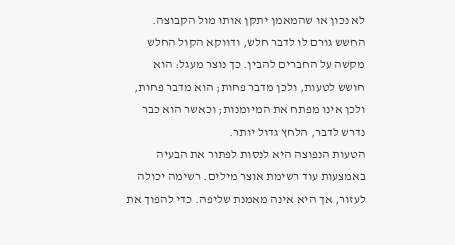לא נכון או שהמאמן יתקן אותו מול הקבוצה. החשש גורם לו לדבר חלש, ודווקא הקול החלש מקשה על החברים להבין. כך נוצר מעגל: הוא חושש לטעות, ולכן מדבר פחות; הוא מדבר פחות, ולכן אינו מפתח את המיומנות; וכאשר הוא כבר נדרש לדבר, הלחץ גדול יותר.
הטעות הנפוצה היא לנסות לפתור את הבעיה באמצעות עוד רשימת אוצר מילים. רשימה יכולה לעזור, אך היא אינה מאמנת שליפה. כדי להפוך את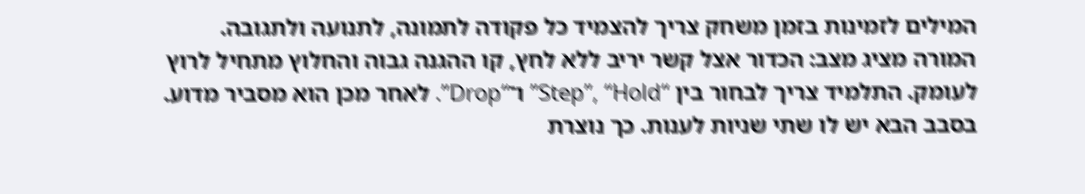המילים לזמינות בזמן משחק צריך להצמיד כל פקודה לתמונה, לתנועה ולתגובה. המורה מציג מצב: הכדור אצל קשר יריב ללא לחץ, קו ההגנה גבוה והחלוץ מתחיל לרוץ לעומק. התלמיד צריך לבחור בין “Step”, “Hold” ו־“Drop”. לאחר מכן הוא מסביר מדוע. בסבב הבא יש לו שתי שניות לענות. כך נוצרת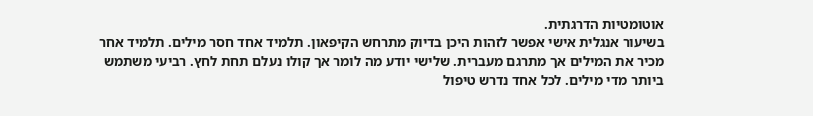אוטומטיות הדרגתית.
בשיעור אנגלית אישי אפשר לזהות היכן בדיוק מתרחש הקיפאון. תלמיד אחד חסר מילים. תלמיד אחר מכיר את המילים אך מתרגם מעברית. שלישי יודע מה לומר אך קולו נעלם תחת לחץ. רביעי משתמש ביותר מדי מילים. לכל אחד נדרש טיפול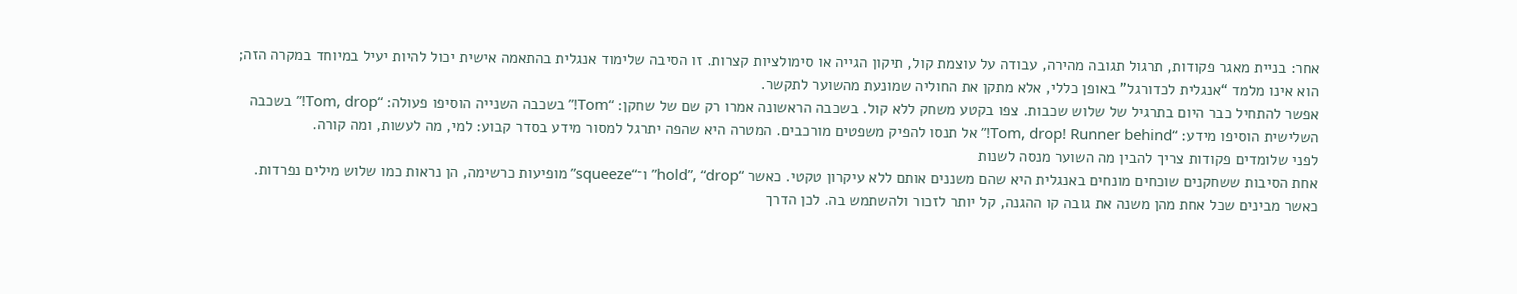אחר: בניית מאגר פקודות, תרגול תגובה מהירה, עבודה על עוצמת קול, תיקון הגייה או סימולציות קצרות. זו הסיבה שלימוד אנגלית בהתאמה אישית יכול להיות יעיל במיוחד במקרה הזה; הוא אינו מלמד “אנגלית לכדורגל” באופן כללי, אלא מתקן את החוליה שמונעת מהשוער לתקשר.
אפשר להתחיל כבר היום בתרגיל של שלוש שכבות. צפו בקטע משחק ללא קול. בשכבה הראשונה אמרו רק שם של שחקן: “Tom!” בשכבה השנייה הוסיפו פעולה: “Tom, drop!” בשכבה השלישית הוסיפו מידע: “Tom, drop! Runner behind!” אל תנסו להפיק משפטים מורכבים. המטרה היא שהפה יתרגל למסור מידע בסדר קבוע: למי, מה לעשות, ומה קורה.
לפני שלומדים פקודות צריך להבין מה השוער מנסה לשנות
אחת הסיבות ששחקנים שוכחים מונחים באנגלית היא שהם משננים אותם ללא עיקרון טקטי. כאשר “hold”, “drop” ו־“squeeze” מופיעות כרשימה, הן נראות כמו שלוש מילים נפרדות. כאשר מבינים שכל אחת מהן משנה את גובה קו ההגנה, קל יותר לזכור ולהשתמש בה. לכן הדרך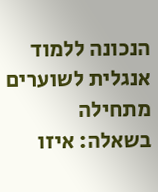הנכונה ללמוד אנגלית לשוערים מתחילה בשאלה: איזו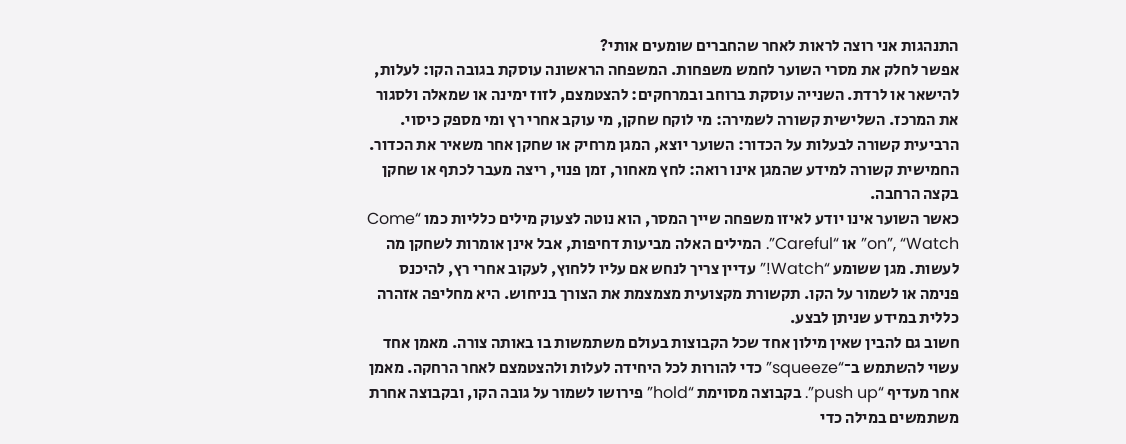התנהגות אני רוצה לראות לאחר שהחברים שומעים אותי?
אפשר לחלק את מסרי השוער לחמש משפחות. המשפחה הראשונה עוסקת בגובה הקו: לעלות, להישאר או לרדת. השנייה עוסקת ברוחב ובמרחקים: להצטמצם, לזוז ימינה או שמאלה ולסגור את המרכז. השלישית קשורה לשמירה: מי לוקח שחקן, מי עוקב אחרי רץ ומי מספק כיסוי. הרביעית קשורה לבעלות על הכדור: השוער יוצא, המגן מרחיק או שחקן אחר משאיר את הכדור. החמישית קשורה למידע שהמגן אינו רואה: לחץ מאחור, זמן פנוי, ריצה מעבר לכתף או שחקן בקצה הרחבה.
כאשר השוער אינו יודע לאיזו משפחה שייך המסר, הוא נוטה לצעוק מילים כלליות כמו “Come on”, “Watch” או “Careful”. המילים האלה מביעות דחיפות, אבל אינן אומרות לשחקן מה לעשות. מגן ששומע “Watch!” עדיין צריך לנחש אם עליו ללחוץ, לעקוב אחרי רץ, להיכנס פנימה או לשמור על הקו. תקשורת מקצועית מצמצמת את הצורך בניחוש. היא מחליפה אזהרה כללית במידע שניתן לבצע.
חשוב גם להבין שאין מילון אחד שכל הקבוצות בעולם משתמשות בו באותה צורה. מאמן אחד עשוי להשתמש ב־“squeeze” כדי להורות לכל היחידה לעלות ולהצטמצם לאחר הרחקה. מאמן אחר מעדיף “push up”. בקבוצה מסוימת “hold” פירושו לשמור על גובה הקו, ובקבוצה אחרת משתמשים במילה כדי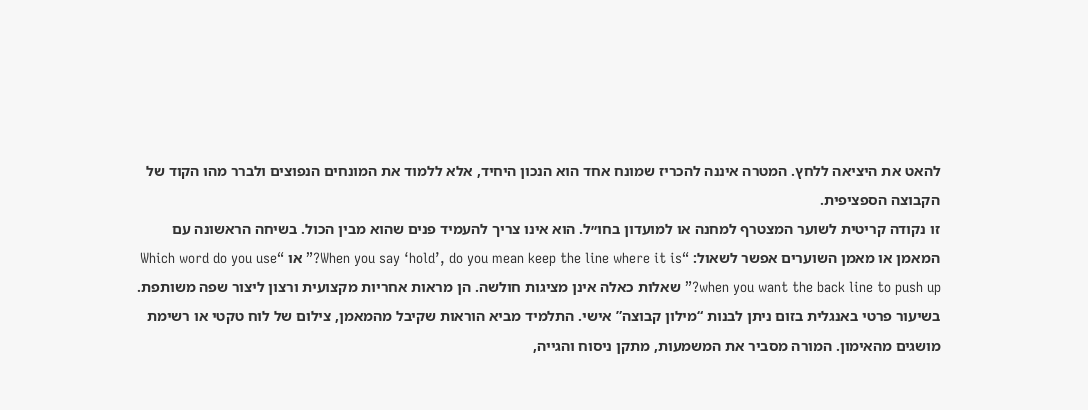להאט את היציאה ללחץ. המטרה איננה להכריז שמונח אחד הוא הנכון היחיד, אלא ללמוד את המונחים הנפוצים ולברר מהו הקוד של הקבוצה הספציפית.
זו נקודה קריטית לשוער המצטרף למחנה או למועדון בחו״ל. הוא אינו צריך להעמיד פנים שהוא מבין הכול. בשיחה הראשונה עם המאמן או מאמן השוערים אפשר לשאול: “When you say ‘hold’, do you mean keep the line where it is?” או “Which word do you use when you want the back line to push up?” שאלות כאלה אינן מציגות חולשה. הן מראות אחריות מקצועית ורצון ליצור שפה משותפת.
בשיעור פרטי באנגלית בזום ניתן לבנות “מילון קבוצה” אישי. התלמיד מביא הוראות שקיבל מהמאמן, צילום של לוח טקטי או רשימת מושגים מהאימון. המורה מסביר את המשמעות, מתקן ניסוח והגייה,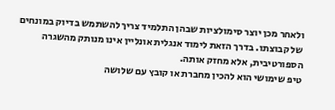ולאחר מכן יוצר סימולציות שבהן התלמיד צריך להשתמש בדיוק במונחים של קבוצתו. בדרך הזאת לימוד אנגלית אונליין אינו מנותק מהשגרה הספורטיבית, אלא מחזק אותה.
טיפ שימושי הוא להכין מחברת או קובץ עם שלושה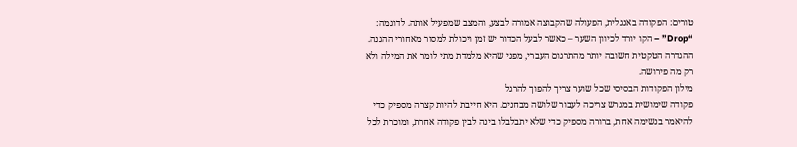טורים: הפקודה באנגלית, הפעולה שהקבוצה אמורה לבצע, והמצב שמפעיל אותה. לדוגמה: “Drop” – הקו יורד לכיוון השער – כאשר לבעל הכדור יש זמן ויכולת למסור מאחורי ההגנה. ההגדרה הטקטית חשובה יותר מהתרגום העברי, מפני שהיא מלמדת מתי לומר את המילה ולא רק מה פירושה.
מילון הפקודות הבסיסי שכל שוער צריך להפוך להרגל
פקודה שימושית במגרש צריכה לעבור שלושה מבחנים. היא חייבת להיות קצרה מספיק כדי להיאמר בנשימה אחת, ברורה מספיק כדי שלא יתבלבלו בינה לבין פקודה אחרת, ומוכרת לכל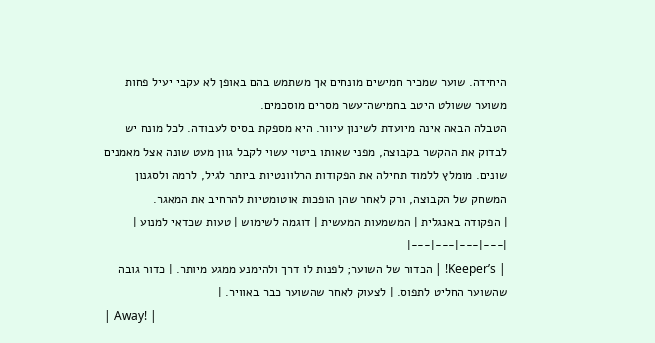היחידה. שוער שמכיר חמישים מונחים אך משתמש בהם באופן לא עקבי יעיל פחות משוער ששולט היטב בחמישה־עשר מסרים מוסכמים.
הטבלה הבאה אינה מיועדת לשינון עיוור. היא מספקת בסיס לעבודה. לכל מונח יש לבדוק את ההקשר בקבוצה, מפני שאותו ביטוי עשוי לקבל גוון מעט שונה אצל מאמנים שונים. מומלץ ללמוד תחילה את הפקודות הרלוונטיות ביותר לגיל, לרמה ולסגנון המשחק של הקבוצה, ורק לאחר שהן הופכות אוטומטיות להרחיב את המאגר.
| הפקודה באנגלית | המשמעות המעשית | דוגמה לשימוש | טעות שכדאי למנוע |
|---|---|---|---|
| Keeper’s! | הכדור של השוער; לפנות לו דרך ולהימנע ממגע מיותר. | כדור גובה שהשוער החליט לתפוס. | לצעוק לאחר שהשוער כבר באוויר. |
| Away! |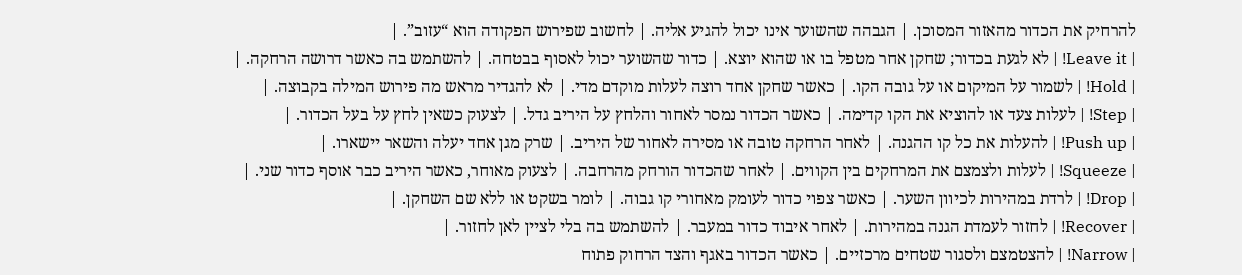להרחיק את הכדור מהאזור המסוכן. | הגבהה שהשוער אינו יכול להגיע אליה. | לחשוב שפירוש הפקודה הוא “עזוב”. |
| Leave it! | לא לגעת בכדור; שחקן אחר מטפל בו או שהוא יוצא. | כדור שהשוער יכול לאסוף בבטחה. | להשתמש בה כאשר דרושה הרחקה. |
| Hold! | לשמור על המיקום או על גובה הקו. | כאשר שחקן אחד רוצה לעלות מוקדם מדי. | לא להגדיר מראש מה פירוש המילה בקבוצה. |
| Step! | לעלות צעד או להוציא את הקו קדימה. | כאשר הכדור נמסר לאחור והלחץ על היריב גדל. | לצעוק כשאין לחץ על בעל הכדור. |
| Push up! | להעלות את כל קו ההגנה. | לאחר הרחקה טובה או מסירה לאחור של היריב. | שרק מגן אחד יעלה והשאר יישארו. |
| Squeeze! | לעלות ולצמצם את המרחקים בין הקווים. | לאחר שהכדור הורחק מהרחבה. | לצעוק מאוחר, כאשר היריב כבר אוסף כדור שני. |
| Drop! | לרדת במהירות לכיוון השער. | כאשר צפוי כדור לעומק מאחורי קו גבוה. | לומר בשקט או ללא שם השחקן. |
| Recover! | לחזור לעמדת הגנה במהירות. | לאחר איבוד כדור במעבר. | להשתמש בה בלי לציין לאן לחזור. |
| Narrow! | להצטמצם ולסגור שטחים מרכזיים. | כאשר הכדור באגף והצד הרחוק פתוח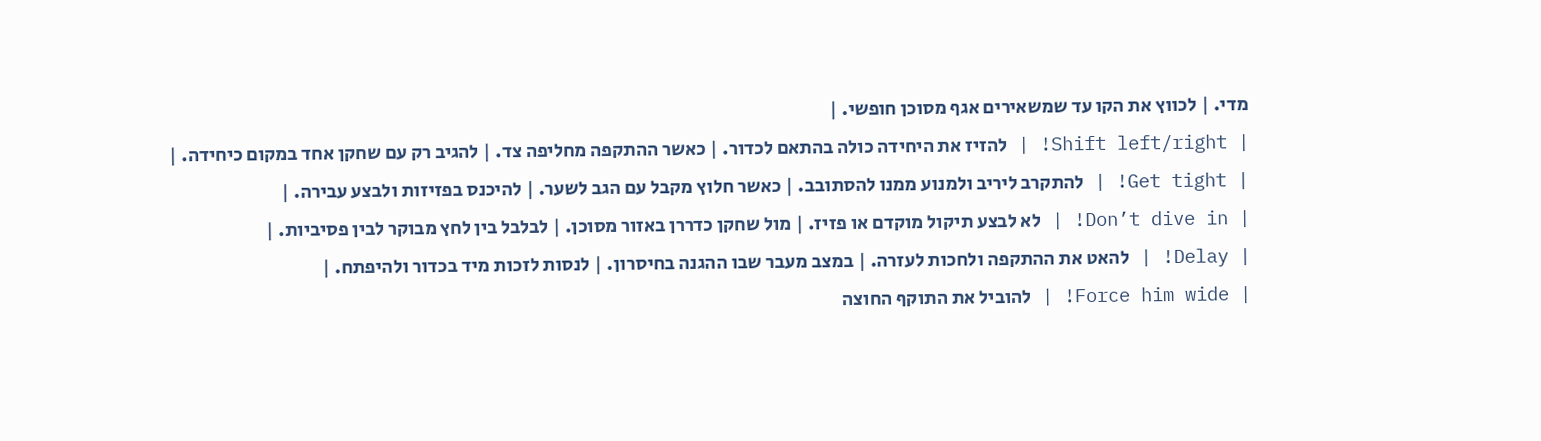מדי. | לכווץ את הקו עד שמשאירים אגף מסוכן חופשי. |
| Shift left/right! | להזיז את היחידה כולה בהתאם לכדור. | כאשר ההתקפה מחליפה צד. | להגיב רק עם שחקן אחד במקום כיחידה. |
| Get tight! | להתקרב ליריב ולמנוע ממנו להסתובב. | כאשר חלוץ מקבל עם הגב לשער. | להיכנס בפזיזות ולבצע עבירה. |
| Don’t dive in! | לא לבצע תיקול מוקדם או פזיז. | מול שחקן כדררן באזור מסוכן. | לבלבל בין לחץ מבוקר לבין פסיביות. |
| Delay! | להאט את ההתקפה ולחכות לעזרה. | במצב מעבר שבו ההגנה בחיסרון. | לנסות לזכות מיד בכדור ולהיפתח. |
| Force him wide! | להוביל את התוקף החוצה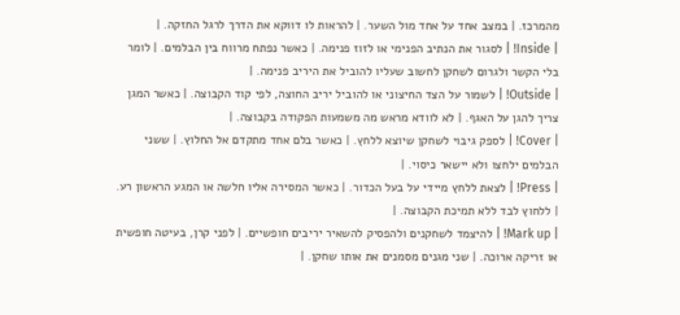מהמרכז. | במצב אחד על אחד מול השער. | להראות לו דווקא את הדרך לרגל החזקה. |
| Inside! | לסגור את הנתיב הפנימי או לזוז פנימה. | כאשר נפתח מרווח בין הבלמים. | לומר בלי הקשר ולגרום לשחקן לחשוב שעליו להוביל את היריב פנימה. |
| Outside! | לשמור על הצד החיצוני או להוביל יריב החוצה, לפי קוד הקבוצה. | כאשר המגן צריך להגן על האגף. | לא לוודא מראש מה משמעות הפקודה בקבוצה. |
| Cover! | לספק גיבוי לשחקן שיוצא ללחץ. | כאשר בלם אחד מתקדם אל החלוץ. | ששני הבלמים ילחצו ולא יישאר כיסוי. |
| Press! | לצאת ללחץ מיידי על בעל הכדור. | כאשר המסירה אליו חלשה או המגע הראשון רע. | ללחוץ לבד ללא תמיכת הקבוצה. |
| Mark up! | להיצמד לשחקנים ולהפסיק להשאיר יריבים חופשיים. | לפני קרן, בעיטה חופשית או זריקה ארוכה. | שני מגנים מסמנים את אותו שחקן. |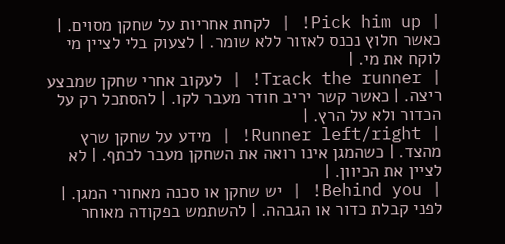| Pick him up! | לקחת אחריות על שחקן מסוים. | כאשר חלוץ נכנס לאזור ללא שומר. | לצעוק בלי לציין מי לוקח את מי. |
| Track the runner! | לעקוב אחרי שחקן שמבצע ריצה. | כאשר קשר יריב חודר מעבר לקו. | להסתכל רק על הכדור ולא על הרץ. |
| Runner left/right! | מידע על שחקן שרץ מהצד. | כשהמגן אינו רואה את השחקן מעבר לכתף. | לא לציין את הכיוון. |
| Behind you! | יש שחקן או סכנה מאחורי המגן. | לפני קבלת כדור או הגבהה. | להשתמש בפקודה מאוחר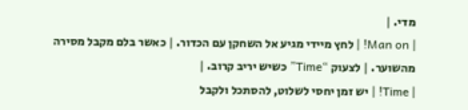מדי. |
| Man on! | לחץ מיידי מגיע אל השחקן עם הכדור. | כאשר בלם מקבל מסירה מהשוער. | לצעוק “Time” כשיש יריב קרוב. |
| Time! | יש זמן יחסי לשלוט, להסתכל ולקבל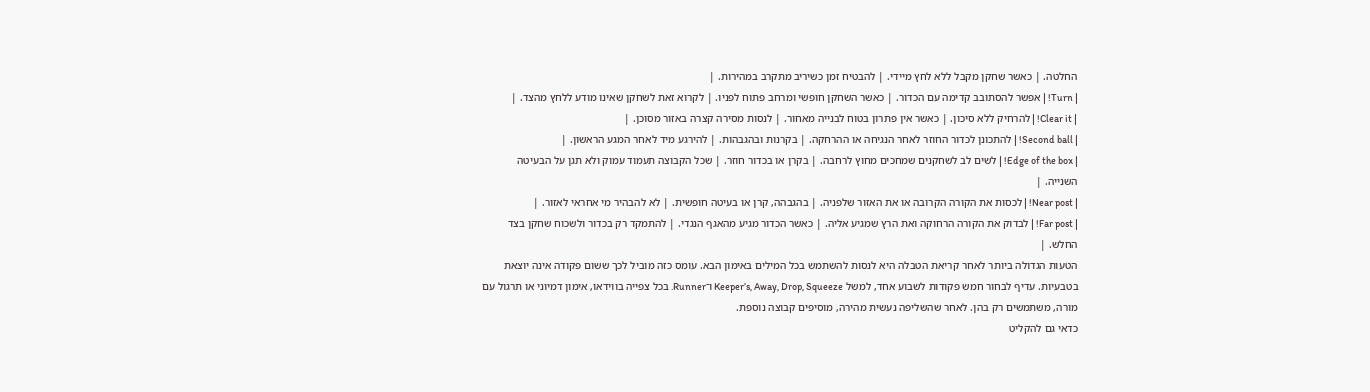החלטה. | כאשר שחקן מקבל ללא לחץ מיידי. | להבטיח זמן כשיריב מתקרב במהירות. |
| Turn! | אפשר להסתובב קדימה עם הכדור. | כאשר השחקן חופשי ומרחב פתוח לפניו. | לקרוא זאת לשחקן שאינו מודע ללחץ מהצד. |
| Clear it! | להרחיק ללא סיכון. | כאשר אין פתרון בטוח לבנייה מאחור. | לנסות מסירה קצרה באזור מסוכן. |
| Second ball! | להתכונן לכדור החוזר לאחר הנגיחה או ההרחקה. | בקרנות ובהגבהות. | להירגע מיד לאחר המגע הראשון. |
| Edge of the box! | לשים לב לשחקנים שמחכים מחוץ לרחבה. | בקרן או בכדור חוזר. | שכל הקבוצה תעמוד עמוק ולא תגן על הבעיטה השנייה. |
| Near post! | לכסות את הקורה הקרובה או את האזור שלפניה. | בהגבהה, קרן או בעיטה חופשית. | לא להבהיר מי אחראי לאזור. |
| Far post! | לבדוק את הקורה הרחוקה ואת הרץ שמגיע אליה. | כאשר הכדור מגיע מהאגף הנגדי. | להתמקד רק בכדור ולשכוח שחקן בצד החלש. |
הטעות הגדולה ביותר לאחר קריאת הטבלה היא לנסות להשתמש בכל המילים באימון הבא. עומס כזה מוביל לכך ששום פקודה אינה יוצאת בטבעיות. עדיף לבחור חמש פקודות לשבוע אחד, למשל Keeper’s, Away, Drop, Squeeze ו־Runner. בכל צפייה בווידאו, אימון דמיוני או תרגול עם מורה, משתמשים רק בהן. לאחר שהשליפה נעשית מהירה, מוסיפים קבוצה נוספת.
כדאי גם להקליט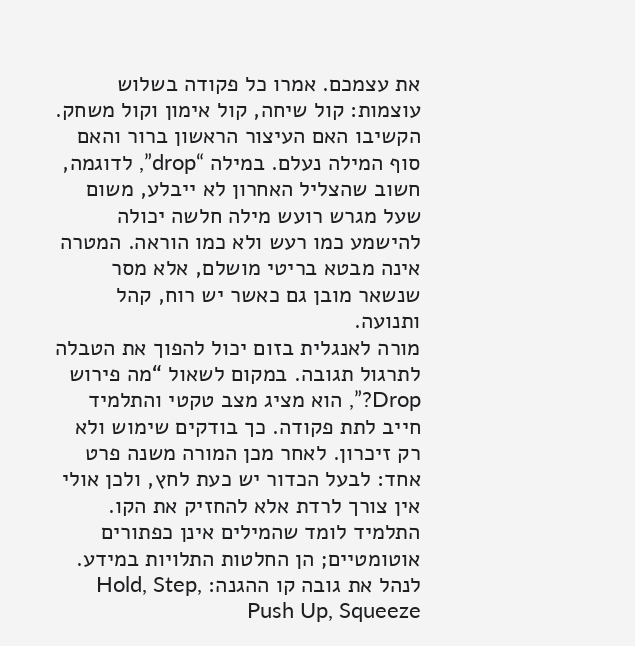את עצמכם. אמרו כל פקודה בשלוש עוצמות: קול שיחה, קול אימון וקול משחק. הקשיבו האם העיצור הראשון ברור והאם סוף המילה נעלם. במילה “drop”, לדוגמה, חשוב שהצליל האחרון לא ייבלע, משום שעל מגרש רועש מילה חלשה יכולה להישמע כמו רעש ולא כמו הוראה. המטרה אינה מבטא בריטי מושלם, אלא מסר שנשאר מובן גם כאשר יש רוח, קהל ותנועה.
מורה לאנגלית בזום יכול להפוך את הטבלה לתרגול תגובה. במקום לשאול “מה פירוש Drop?”, הוא מציג מצב טקטי והתלמיד חייב לתת פקודה. כך בודקים שימוש ולא רק זיכרון. לאחר מכן המורה משנה פרט אחד: לבעל הכדור יש כעת לחץ, ולכן אולי אין צורך לרדת אלא להחזיק את הקו. התלמיד לומד שהמילים אינן כפתורים אוטומטיים; הן החלטות התלויות במידע.
לנהל את גובה קו ההגנה: Hold, Step, Push Up, Squeeze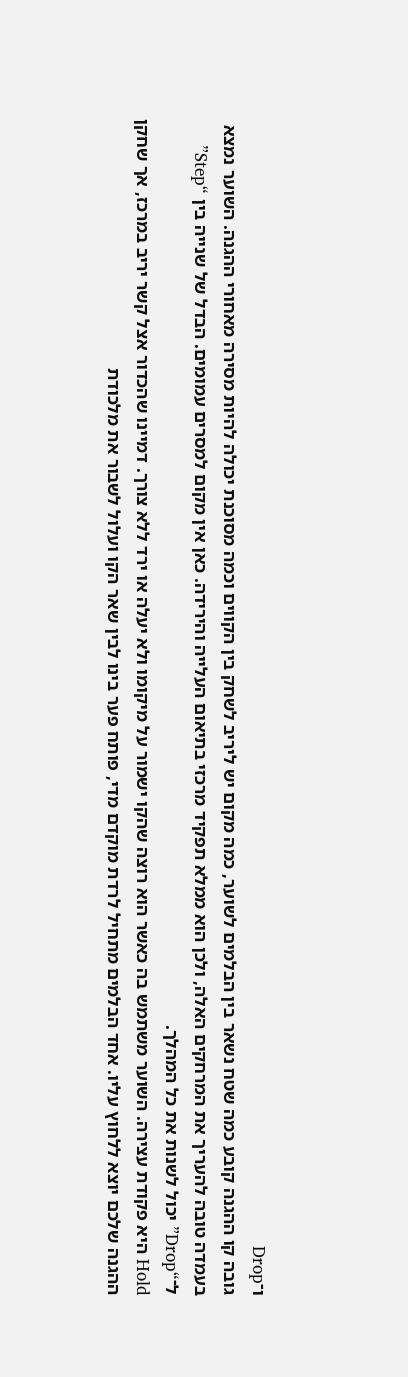ו־Drop
גובה קו ההגנה קובע כמה שטח נשאר בין הבלמים לשוער, כמה מקום יש ליריב לשחק בין הקווים וכמה מסוכנת יכולה להיות מסירה מאחורי ההגנה. השוער נמצא בעמדה טובה להעריך את המרחקים האלה, ולכן הוא ממלא תפקיד מרכזי בתיאום העלייה והירידה. כאן אין מקום למסרים עמומים. הבדל של שנייה בין “Step” ל־“Drop” יכול לשנות את כל המהלך.
Hold היא פקודת עצירה. השוער משתמש בה כאשר הוא רוצה שהקו ישמור על מיקומו ולא יעלה או ירד ללא צורך. דמיינו שהכדור אצל קשר יריב במרכז, אך שחקן ההגנה שלכם יוצא ללחוץ עליו. אחד הבלמים מתחיל לרדת מוקדם מדי, פותח פער בינו לבין שאר הקו ועלול לשבור את מלכודת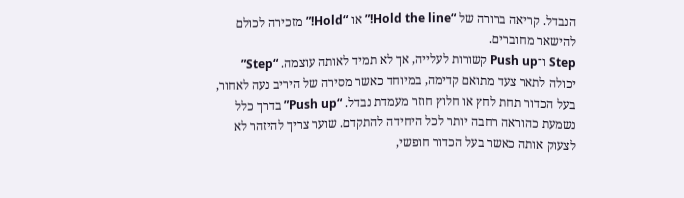הנבדל. קריאה ברורה של “Hold the line!” או “Hold!” מזכירה לכולם להישאר מחוברים.
Step ו־Push up קשורות לעלייה, אך לא תמיד לאותה עוצמה. “Step” יכולה לתאר צעד מתואם קדימה, במיוחד כאשר מסירה של היריב נעה לאחור, בעל הכדור תחת לחץ או חלוץ חוזר מעמדת נבדל. “Push up” בדרך כלל נשמעת כהוראה רחבה יותר לכל היחידה להתקדם. שוער צריך להיזהר לא לצעוק אותה כאשר בעל הכדור חופשי,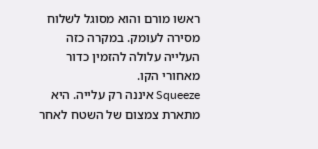ראשו מורם והוא מסוגל לשלוח מסירה לעומק. במקרה כזה העלייה עלולה להזמין כדור מאחורי הקו.
Squeeze איננה רק עלייה. היא מתארת צמצום של השטח לאחר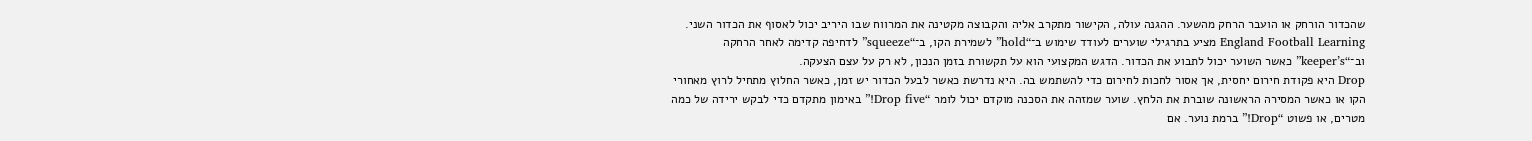שהכדור הורחק או הועבר הרחק מהשער. ההגנה עולה, הקישור מתקרב אליה והקבוצה מקטינה את המרווח שבו היריב יכול לאסוף את הכדור השני. England Football Learning מציע בתרגילי שוערים לעודד שימוש ב־“hold” לשמירת הקו, ב־“squeeze” לדחיפה קדימה לאחר הרחקה וב־“keeper’s” כאשר השוער יכול לתבוע את הכדור. הדגש המקצועי הוא על תקשורת בזמן הנכון, לא רק על עצם הצעקה.
Drop היא פקודת חירום יחסית, אך אסור לחכות לחירום כדי להשתמש בה. היא נדרשת כאשר לבעל הכדור יש זמן, כאשר החלוץ מתחיל לרוץ מאחורי הקו או כאשר המסירה הראשונה שוברת את הלחץ. שוער שמזהה את הסכנה מוקדם יכול לומר “Drop five!” באימון מתקדם כדי לבקש ירידה של כמה מטרים, או פשוט “Drop!” ברמת נוער. אם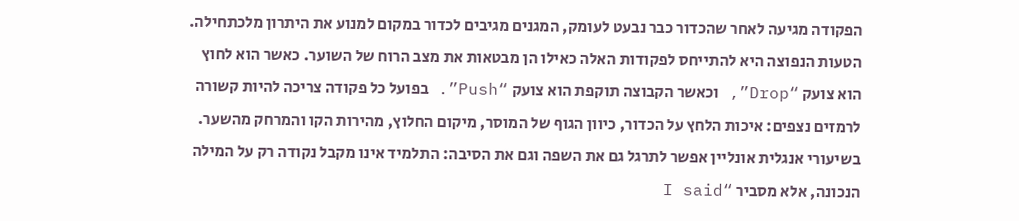הפקודה מגיעה לאחר שהכדור כבר נבעט לעומק, המגנים מגיבים לכדור במקום למנוע את היתרון מלכתחילה.
הטעות הנפוצה היא להתייחס לפקודות האלה כאילו הן מבטאות את מצב הרוח של השוער. כאשר הוא לחוץ הוא צועק “Drop”, וכאשר הקבוצה תוקפת הוא צועק “Push”. בפועל כל פקודה צריכה להיות קשורה לרמזים נצפים: איכות הלחץ על הכדור, כיוון הגוף של המוסר, מיקום החלוץ, מהירות הקו והמרחק מהשער. בשיעורי אנגלית אונליין אפשר לתרגל גם את השפה וגם את הסיבה: התלמיד אינו מקבל נקודה רק על המילה הנכונה, אלא מסביר “I said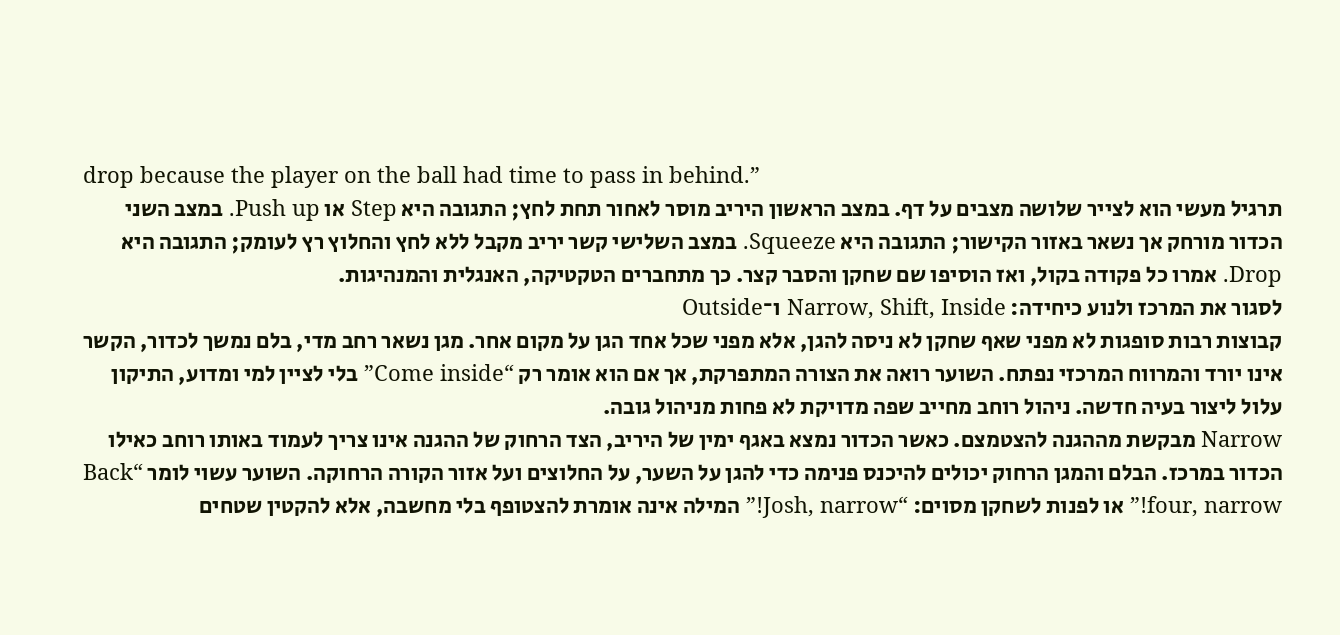drop because the player on the ball had time to pass in behind.”
תרגיל מעשי הוא לצייר שלושה מצבים על דף. במצב הראשון היריב מוסר לאחור תחת לחץ; התגובה היא Step או Push up. במצב השני הכדור מורחק אך נשאר באזור הקישור; התגובה היא Squeeze. במצב השלישי קשר יריב מקבל ללא לחץ והחלוץ רץ לעומק; התגובה היא Drop. אמרו כל פקודה בקול, ואז הוסיפו שם שחקן והסבר קצר. כך מתחברים הטקטיקה, האנגלית והמנהיגות.
לסגור את המרכז ולנוע כיחידה: Narrow, Shift, Inside ו־Outside
קבוצות רבות סופגות לא מפני שאף שחקן לא ניסה להגן, אלא מפני שכל אחד הגן על מקום אחר. מגן נשאר רחב מדי, בלם נמשך לכדור, הקשר אינו יורד והמרווח המרכזי נפתח. השוער רואה את הצורה המתפרקת, אך אם הוא אומר רק “Come inside” בלי לציין למי ומדוע, התיקון עלול ליצור בעיה חדשה. ניהול רוחב מחייב שפה מדויקת לא פחות מניהול גובה.
Narrow מבקשת מההגנה להצטמצם. כאשר הכדור נמצא באגף ימין של היריב, הצד הרחוק של ההגנה אינו צריך לעמוד באותו רוחב כאילו הכדור במרכז. הבלם והמגן הרחוק יכולים להיכנס פנימה כדי להגן על השער, על החלוצים ועל אזור הקורה הרחוקה. השוער עשוי לומר “Back four, narrow!” או לפנות לשחקן מסוים: “Josh, narrow!” המילה אינה אומרת להצטופף בלי מחשבה, אלא להקטין שטחים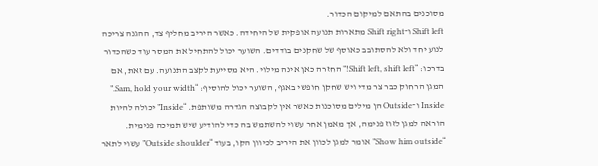מסוכנים בהתאם למיקום הכדור.
Shift left ו־Shift right מתארות תנועה אופקית של היחידה. כאשר היריב מחליף צד, ההגנה צריכה לנוע יחד ולא להסתובב כאוסף של שחקנים בודדים. השוער יכול להתחיל את המסר עוד כשהכדור בדרכו: “Shift left, shift left!” החזרה כאן אינה מילוי. היא מסייעת לקצב התנועה. עם זאת, אם המגן הרחוק כבר צר מדי ויש שחקן חופשי באגף, השוער יכול להוסיף: “Sam, hold your width.”
Inside ו־Outside הן מילים מסוכנות כאשר אין לקבוצה הגדרה משותפת. “Inside” יכולה להיות הוראה למגן לזוז פנימה, אך מאמן אחר עשוי להשתמש בה כדי להודיע שיש תמיכה פנימית. “Show him outside” אומר למגן לכוון את היריב לכיוון הקו, בעוד “Outside shoulder” עשוי לתאר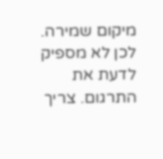מיקום שמירה. לכן לא מספיק לדעת את התרגום. צריך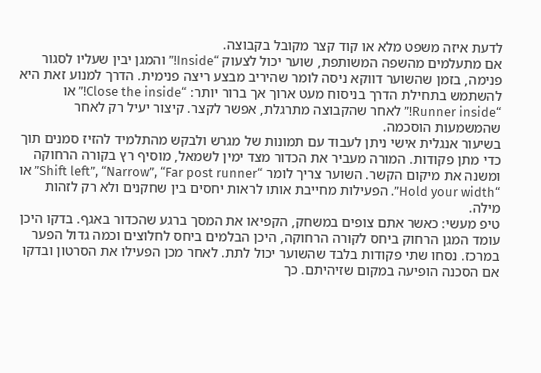לדעת איזה משפט מלא או קוד קצר מקובל בקבוצה.
אם מתעלמים מהשפה המשותפת, שוער יכול לצעוק “Inside!” והמגן יבין שעליו לסגור פנימה, בזמן שהשוער דווקא ניסה לומר שהיריב מבצע ריצה פנימית. הדרך למנוע זאת היא להשתמש בתחילת הדרך בניסוח מעט ארוך אך ברור יותר: “Close the inside!” או “Runner inside!” לאחר שהקבוצה מתרגלת, אפשר לקצר. קיצור יעיל רק לאחר שהמשמעות הוסכמה.
בשיעור אנגלית אישי ניתן לעבוד עם תמונות של מגרש ולבקש מהתלמיד להזיז סמנים תוך כדי מתן פקודות. המורה מעביר את הכדור מצד ימין לשמאל, מוסיף רץ בקורה הרחוקה ומשנה את מיקום הקשר. השוער צריך לומר “Shift left”, “Narrow”, “Far post runner” או “Hold your width”. הפעילות מחייבת אותו לראות יחסים בין שחקנים ולא רק לזהות מילה.
טיפ מעשי: כאשר אתם צופים במשחק, הקפיאו את המסך ברגע שהכדור באגף. בדקו היכן עומד המגן הרחוק ביחס לקורה הרחוקה, היכן הבלמים ביחס לחלוצים וכמה גדול הפער במרכז. נסחו שתי פקודות בלבד שהשוער יכול לתת. לאחר מכן הפעילו את הסרטון ובדקו אם הסכנה הופיעה במקום שזיהיתם. כך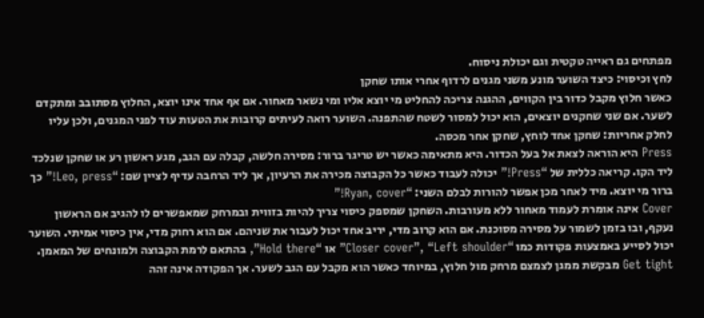מפתחים גם ראייה טקטית וגם יכולת ניסוח.
לחץ וכיסוי: כיצד השוער מונע משני מגנים לרדוף אחרי אותו שחקן
כאשר חלוץ מקבל כדור בין הקווים, ההגנה צריכה להחליט מי יוצא אליו ומי נשאר מאחור. אם אף אחד אינו יוצא, החלוץ מסתובב ומתקדם לשער. אם שני שחקנים יוצאים, הוא יכול למסור לשטח שהתפנה. השוער רואה לעיתים קרובות את הטעות עוד לפני המגנים, ולכן עליו לחלק אחריות: שחקן אחד לוחץ, שחקן אחר מכסה.
Press היא הוראה לצאת אל בעל הכדור. היא מתאימה כאשר יש טריגר ברור: מסירה חלשה, קבלה עם הגב, מגע ראשון רע או שחקן שנלכד ליד הקו. קריאה כללית של “Press!” יכולה לעבוד כאשר כל הקבוצה מכירה את הרעיון, אך ליד הרחבה עדיף לציין שם: “Leo, press!” כך ברור מי יוצא. מיד לאחר מכן אפשר להורות לבלם השני: “Ryan, cover!”
Cover אינה אומרת לעמוד מאחור ללא מעורבות. השחקן שמספק כיסוי צריך להיות בזווית ובמרחק שמאפשרים לו להגיב אם הראשון נעקף, ובו בזמן לשמור על מסירה מסוכנת. אם הוא קרוב מדי, יריב אחד יכול לעבור את שניהם. אם הוא רחוק מדי, אין כיסוי אמיתי. השוער יכול לסייע באמצעות פקודות כמו “Closer cover”, “Left shoulder” או “Hold there”, בהתאם לרמת הקבוצה ולמונחים של המאמן.
Get tight מבקשת ממגן לצמצם מרחק מול חלוץ, במיוחד כאשר הוא מקבל עם הגב לשער. אך הפקודה אינה זהה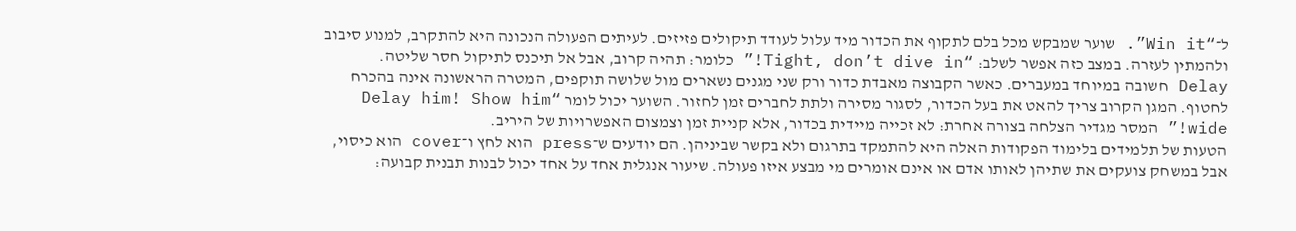ל־“Win it”. שוער שמבקש מכל בלם לתקוף את הכדור מיד עלול לעודד תיקולים פזיזים. לעיתים הפעולה הנכונה היא להתקרב, למנוע סיבוב ולהמתין לעזרה. במצב כזה אפשר לשלב: “Tight, don’t dive in!” כלומר: תהיה קרוב, אבל אל תיכנס לתיקול חסר שליטה.
Delay חשובה במיוחד במעברים. כאשר הקבוצה מאבדת כדור ורק שני מגנים נשארים מול שלושה תוקפים, המטרה הראשונה אינה בהכרח לחטוף. המגן הקרוב צריך להאט את בעל הכדור, לסגור מסירה ולתת לחברים זמן לחזור. השוער יכול לומר “Delay him! Show him wide!” המסר מגדיר הצלחה בצורה אחרת: לא זכייה מיידית בכדור, אלא קניית זמן וצמצום האפשרויות של היריב.
הטעות של תלמידים בלימוד הפקודות האלה היא להתמקד בתרגום ולא בקשר שביניהן. הם יודעים ש־press הוא לחץ ו־cover הוא כיסוי, אבל במשחק צועקים את שתיהן לאותו אדם או אינם אומרים מי מבצע איזו פעולה. שיעור אנגלית אחד על אחד יכול לבנות תבנית קבועה: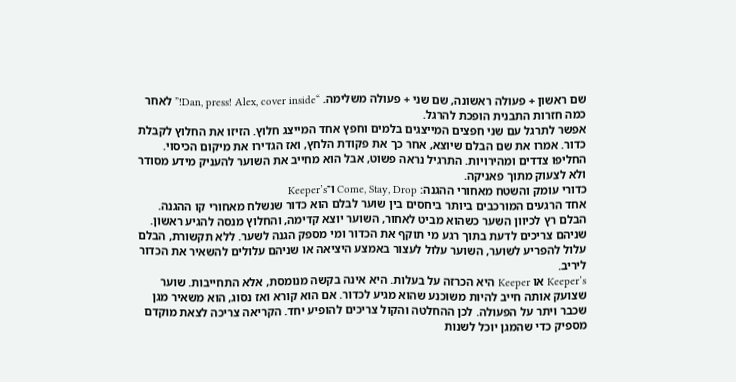שם ראשון + פעולה ראשונה, שם שני + פעולה משלימה. “Dan, press! Alex, cover inside!” לאחר כמה חזרות התבנית הופכת להרגל.
אפשר לתרגל עם שני חפצים המייצגים בלמים וחפץ אחד המייצג חלוץ. הזיזו את החלוץ לקבלת כדור. אמרו את שם הבלם שיוצא, אחר כך את פקודת הלחץ, ואז הגדירו את מיקום הכיסוי. החליפו צדדים ומהירויות. התרגיל נראה פשוט, אבל הוא מחייב את השוער להעניק מידע מסודר ולא לצעוק מתוך פאניקה.
כדורי עומק והשטח מאחורי ההגנה: Come, Stay, Drop ו־Keeper’s
אחד הרגעים המורכבים ביותר ביחסים בין שוער לבלם הוא כדור שנשלח מאחורי קו ההגנה. הבלם רץ לכיוון השער כשהוא מביט לאחור, השוער יוצא קדימה, והחלוץ מנסה להגיע ראשון. שניהם צריכים לדעת בתוך רגע מי תוקף את הכדור ומי מספק הגנה לשער. ללא תקשורת, הבלם עלול להפריע לשוער, השוער עלול לעצור באמצע היציאה או שניהם עלולים להשאיר את הכדור ליריב.
Keeper’s או Keeper היא הכרזה על בעלות. היא אינה בקשה מנומסת, אלא התחייבות. שוער שצועק אותה חייב להיות משוכנע שהוא מגיע לכדור. אם הוא קורא ואז נסוג, הוא משאיר מגן שכבר ויתר על הפעולה. לכן ההחלטה והקול צריכים להופיע יחד. הקריאה צריכה לצאת מוקדם מספיק כדי שהמגן יוכל לשנות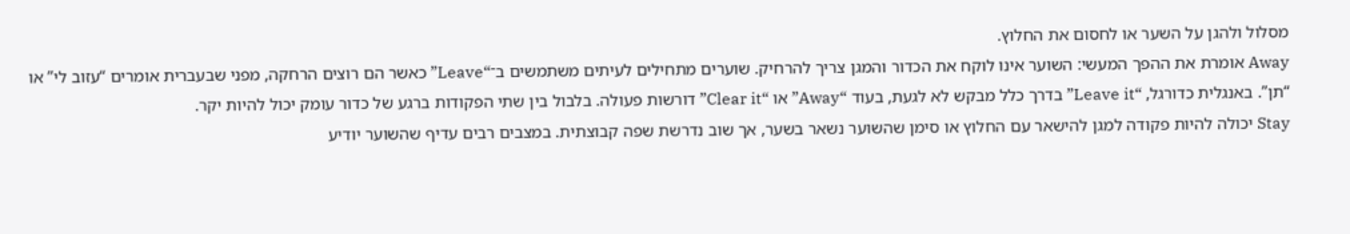מסלול ולהגן על השער או לחסום את החלוץ.
Away אומרת את ההפך המעשי: השוער אינו לוקח את הכדור והמגן צריך להרחיק. שוערים מתחילים לעיתים משתמשים ב־“Leave” כאשר הם רוצים הרחקה, מפני שבעברית אומרים “עזוב לי” או “תן”. באנגלית כדורגל, “Leave it” בדרך כלל מבקש לא לגעת, בעוד “Away” או “Clear it” דורשות פעולה. בלבול בין שתי הפקודות ברגע של כדור עומק יכול להיות יקר.
Stay יכולה להיות פקודה למגן להישאר עם החלוץ או סימן שהשוער נשאר בשער, אך שוב נדרשת שפה קבוצתית. במצבים רבים עדיף שהשוער יודיע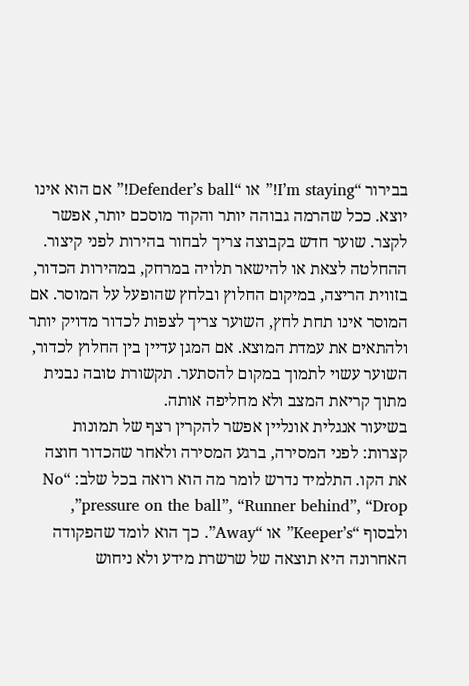בבירור “I’m staying!” או “Defender’s ball!” אם הוא אינו יוצא. ככל שהרמה גבוהה יותר והקוד מוסכם יותר, אפשר לקצר. שוער חדש בקבוצה צריך לבחור בהירות לפני קיצור.
ההחלטה לצאת או להישאר תלויה במרחק, במהירות הכדור, בזווית הריצה, במיקום החלוץ ובלחץ שהופעל על המוסר. אם המוסר אינו תחת לחץ, השוער צריך לצפות לכדור מדויק יותר ולהתאים את עמדת המוצא. אם המגן עדיין בין החלוץ לכדור, השוער עשוי לתמוך במקום להסתער. תקשורת טובה נבנית מתוך קריאת המצב ולא מחליפה אותה.
בשיעור אנגלית אונליין אפשר להקרין רצף של תמונות קצרות: לפני המסירה, ברגע המסירה ולאחר שהכדור חוצה את הקו. התלמיד נדרש לומר מה הוא רואה בכל שלב: “No pressure on the ball”, “Runner behind”, “Drop”, ולבסוף “Keeper’s” או “Away”. כך הוא לומד שהפקודה האחרונה היא תוצאה של שרשרת מידע ולא ניחוש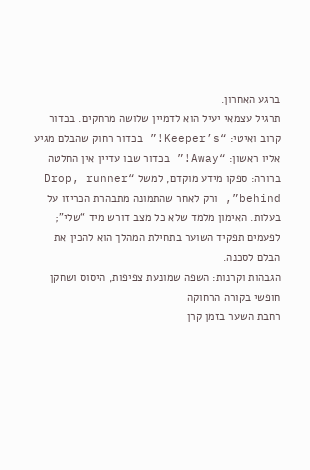ברגע האחרון.
תרגיל עצמאי יעיל הוא לדמיין שלושה מרחקים. בכדור קרוב ואיטי: “Keeper’s!” בכדור רחוק שהבלם מגיע אליו ראשון: “Away!” בכדור שבו עדיין אין החלטה ברורה: ספקו מידע מוקדם, למשל “Drop, runner behind”, ורק לאחר שהתמונה מתבהרת הכריזו על בעלות. האימון מלמד שלא כל מצב דורש מיד “שלי”; לפעמים תפקיד השוער בתחילת המהלך הוא להכין את הבלם לסכנה.
הגבהות וקרנות: השפה שמונעת צפיפות, היסוס ושחקן חופשי בקורה הרחוקה
רחבת השער בזמן קרן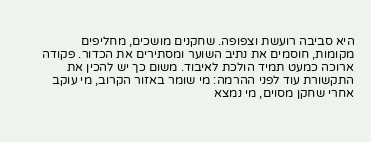היא סביבה רועשת וצפופה. שחקנים מושכים, מחליפים מקומות, חוסמים את נתיב השוער ומסתירים את הכדור. פקודה ארוכה כמעט תמיד הולכת לאיבוד. משום כך יש להכין את התקשורת עוד לפני ההרמה: מי שומר באזור הקרוב, מי עוקב אחרי שחקן מסוים, מי נמצא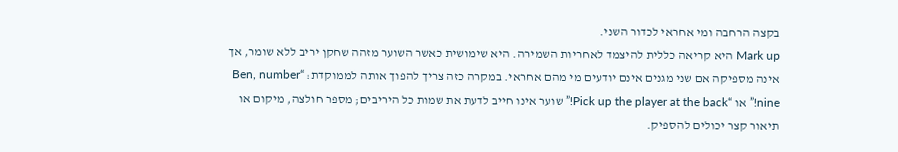בקצה הרחבה ומי אחראי לכדור השני.
Mark up היא קריאה כללית להיצמד לאחריות השמירה. היא שימושית כאשר השוער מזהה שחקן יריב ללא שומר, אך אינה מספיקה אם שני מגנים אינם יודעים מי מהם אחראי. במקרה כזה צריך להפוך אותה לממוקדת: “Ben, number nine!” או “Pick up the player at the back!” שוער אינו חייב לדעת את שמות כל היריבים; מספר חולצה, מיקום או תיאור קצר יכולים להספיק.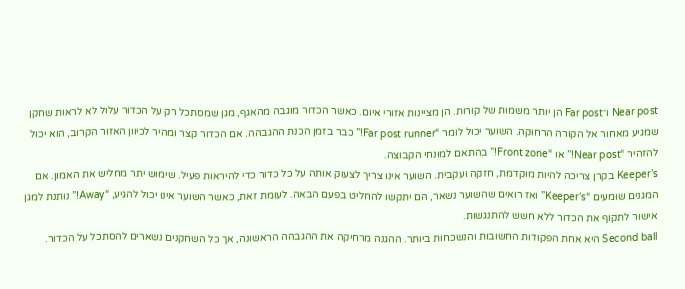Near post ו־Far post הן יותר משמות של קורות. הן מציינות אזורי איום. כאשר הכדור מוגבה מהאגף, מגן שמסתכל רק על הכדור עלול לא לראות שחקן שמגיע מאחור אל הקורה הרחוקה. השוער יכול לומר “Far post runner!” כבר בזמן הכנת ההגבהה. אם הכדור קצר ומהיר לכיוון האזור הקרוב, הוא יכול להזהיר “Near post!” או “Front zone!” בהתאם למונחי הקבוצה.
Keeper’s בקרן צריכה להיות מוקדמת, חזקה ועקבית. השוער אינו צריך לצעוק אותה על כל כדור כדי להיראות פעיל. שימוש יתר מחליש את האמון. אם המגנים שומעים “Keeper’s” ואז רואים שהשוער נשאר, הם יתקשו להחליט בפעם הבאה. לעומת זאת, כאשר השוער אינו יכול להגיע, “Away!” נותנת למגן אישור לתקוף את הכדור ללא חשש להתנגשות.
Second ball היא אחת הפקודות החשובות והנשכחות ביותר. ההגנה מרחיקה את ההגבהה הראשונה, אך כל השחקנים נשארים להסתכל על הכדור.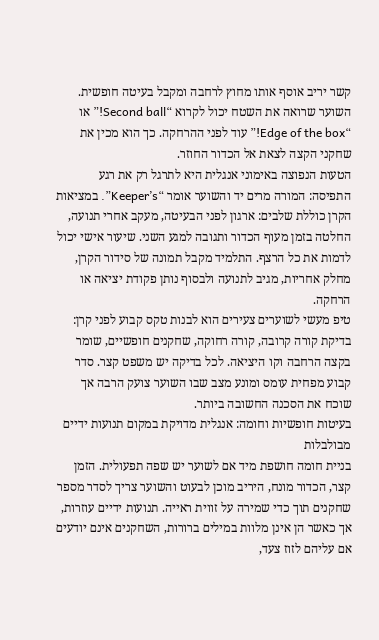קשר יריב אוסף אותו מחוץ לרחבה ומקבל בעיטה חופשית. השוער שרואה את השטח יכול לקרוא “Second ball!” או “Edge of the box!” עוד לפני ההרחקה. כך הוא מכין את שחקני הקצה לצאת אל הכדור החוזר.
הטעות הנפוצה באימוני אנגלית היא לתרגל רק את רגע התפיסה: המורה מרים יד והשוער אומר “Keeper’s”. במציאות הקרן כוללת שלבים: ארגון לפני הבעיטה, מעקב אחרי תנועה, החלטה בזמן מעוף הכדור ותגובה למגע השני. שיעור אישי יכול לדמות את כל הרצף. התלמיד מקבל תמונה של סידור הקרן, מחלק אחריות, מגיב לתנועה ולבסוף נותן פקודת יציאה או הרחקה.
טיפ מעשי לשוערים צעירים הוא לבנות טקס קבוע לפני קרן: בדיקת קורה קרובה, קורה רחוקה, שחקנים חופשיים, שומר בקצה הרחבה וקו היציאה. לכל בדיקה יש משפט קצר. סדר קבוע מפחית עומס ומונע מצב שבו השוער צועק הרבה אך שוכח את הסכנה החשובה ביותר.
בעיטות חופשיות וחומה: אנגלית מדויקת במקום תנועות ידיים מבולבלות
בניית חומה חושפת מיד אם לשוער יש שפה תפעולית. הזמן קצר, הכדור מונח, היריב מוכן לבעוט והשוער צריך לסדר מספר שחקנים תוך כדי שמירה על זווית ראייה. תנועות ידיים עוזרות, אך כאשר הן אינן מלוות במילים ברורות, השחקנים אינם יודעים אם עליהם לזוז צעד,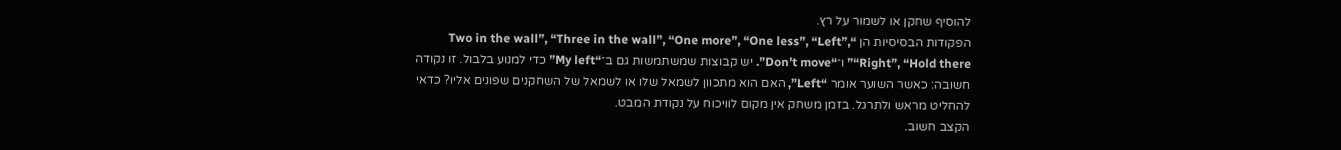להוסיף שחקן או לשמור על רץ.
הפקודות הבסיסיות הן “Two in the wall”, “Three in the wall”, “One more”, “One less”, “Left”, “Right”, “Hold there” ו־“Don’t move”. יש קבוצות שמשתמשות גם ב־“My left” כדי למנוע בלבול. זו נקודה חשובה: כאשר השוער אומר “Left”, האם הוא מתכוון לשמאל שלו או לשמאל של השחקנים שפונים אליו? כדאי להחליט מראש ולתרגל. בזמן משחק אין מקום לוויכוח על נקודת המבט.
הקצב חשוב.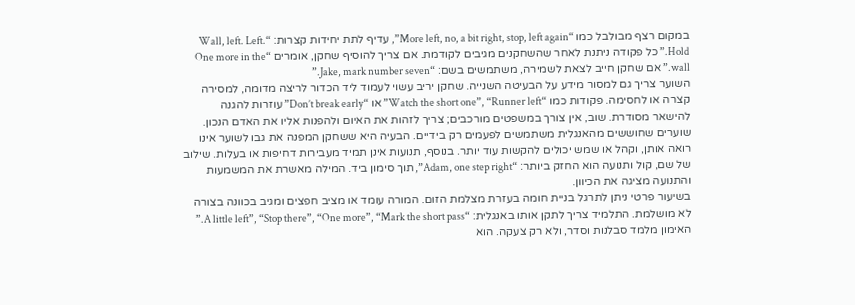במקום רצף מבולבל כמו “More left, no, a bit right, stop, left again”, עדיף לתת יחידות קצרות: “Wall, left. Left. Hold.” כל פקודה ניתנת לאחר שהשחקנים מגיבים לקודמת. אם צריך להוסיף שחקן, אומרים “One more in the wall.” אם שחקן חייב לצאת לשמירה, משתמשים בשם: “Jake, mark number seven.”
השוער צריך גם למסור מידע על הבעיטה השנייה. שחקן יריב עשוי לעמוד ליד הכדור לריצה מדומה, למסירה קצרה או לחסימה. פקודות כמו “Watch the short one”, “Runner left” או “Don’t break early” עוזרות להגנה להישאר מסודרת. שוב, אין צורך במשפטים מורכבים; צריך לזהות את האיום ולהפנות אליו את האדם הנכון.
שוערים שחוששים מהאנגלית משתמשים לפעמים רק בידיים. הבעיה היא ששחקן המפנה את גבו לשוער אינו רואה אותן, וקהל או שמש יכולים להקשות עוד יותר. בנוסף, תנועות אינן תמיד מעבירות דחיפות או בעלות. שילוב של שם, קול ותנועה הוא החזק ביותר: “Adam, one step right”, תוך סימון ביד. המילה מאשרת את המשמעות והתנועה מציגה את הכיוון.
בשיעור פרטי ניתן לתרגל בניית חומה בעזרת מצלמת הזום. המורה עומד או מציב חפצים ומגיב בכוונה בצורה לא מושלמת. התלמיד צריך לתקן אותו באנגלית: “A little left”, “Stop there”, “One more”, “Mark the short pass.” האימון מלמד סבלנות וסדר, ולא רק צעקה. הוא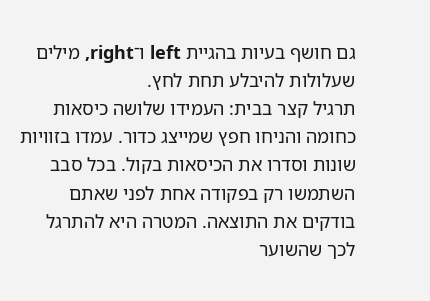גם חושף בעיות בהגיית left ו־right, מילים שעלולות להיבלע תחת לחץ.
תרגיל קצר בבית: העמידו שלושה כיסאות כחומה והניחו חפץ שמייצג כדור. עמדו בזוויות שונות וסדרו את הכיסאות בקול. בכל סבב השתמשו רק בפקודה אחת לפני שאתם בודקים את התוצאה. המטרה היא להתרגל לכך שהשוער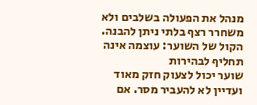מנהל את הפעולה בשלבים ולא משחרר רצף בלתי ניתן להבנה.
הקול של השוער: עוצמה אינה תחליף לבהירות
שוער יכול לצעוק חזק מאוד ועדיין לא להעביר מסר. אם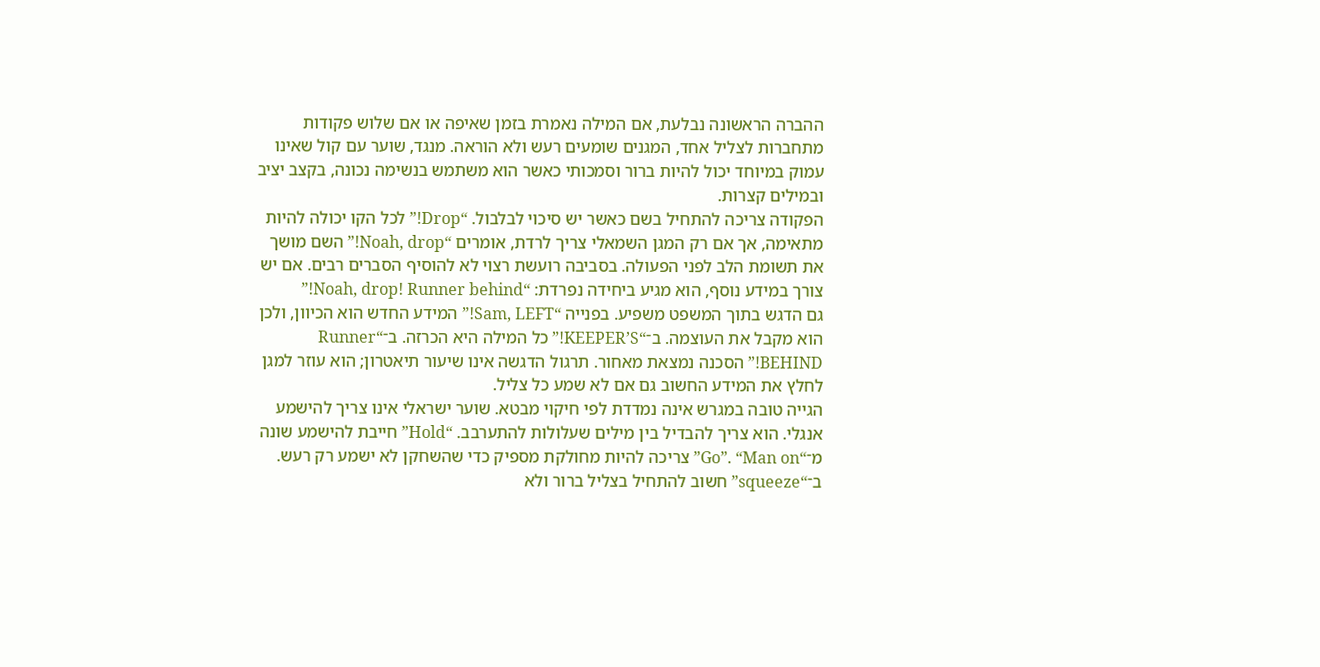ההברה הראשונה נבלעת, אם המילה נאמרת בזמן שאיפה או אם שלוש פקודות מתחברות לצליל אחד, המגנים שומעים רעש ולא הוראה. מנגד, שוער עם קול שאינו עמוק במיוחד יכול להיות ברור וסמכותי כאשר הוא משתמש בנשימה נכונה, בקצב יציב ובמילים קצרות.
הפקודה צריכה להתחיל בשם כאשר יש סיכוי לבלבול. “Drop!” לכל הקו יכולה להיות מתאימה, אך אם רק המגן השמאלי צריך לרדת, אומרים “Noah, drop!” השם מושך את תשומת הלב לפני הפעולה. בסביבה רועשת רצוי לא להוסיף הסברים רבים. אם יש צורך במידע נוסף, הוא מגיע ביחידה נפרדת: “Noah, drop! Runner behind!”
גם הדגש בתוך המשפט משפיע. בפנייה “Sam, LEFT!” המידע החדש הוא הכיוון, ולכן הוא מקבל את העוצמה. ב־“KEEPER’S!” כל המילה היא הכרזה. ב־“Runner BEHIND!” הסכנה נמצאת מאחור. תרגול הדגשה אינו שיעור תיאטרון; הוא עוזר למגן לחלץ את המידע החשוב גם אם לא שמע כל צליל.
הגייה טובה במגרש אינה נמדדת לפי חיקוי מבטא. שוער ישראלי אינו צריך להישמע אנגלי. הוא צריך להבדיל בין מילים שעלולות להתערבב. “Hold” חייבת להישמע שונה מ־“Go”. “Man on” צריכה להיות מחולקת מספיק כדי שהשחקן לא ישמע רק רעש. ב־“squeeze” חשוב להתחיל בצליל ברור ולא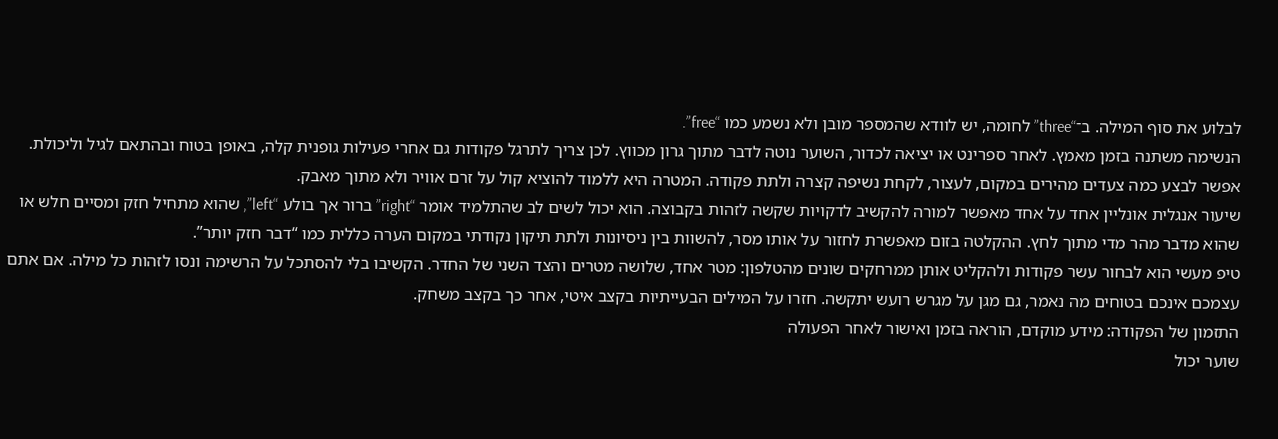לבלוע את סוף המילה. ב־“three” לחומה, יש לוודא שהמספר מובן ולא נשמע כמו “free”.
הנשימה משתנה בזמן מאמץ. לאחר ספרינט או יציאה לכדור, השוער נוטה לדבר מתוך גרון מכווץ. לכן צריך לתרגל פקודות גם אחרי פעילות גופנית קלה, באופן בטוח ובהתאם לגיל וליכולת. אפשר לבצע כמה צעדים מהירים במקום, לעצור, לקחת נשיפה קצרה ולתת פקודה. המטרה היא ללמוד להוציא קול על זרם אוויר ולא מתוך מאבק.
שיעור אנגלית אונליין אחד על אחד מאפשר למורה להקשיב לדקויות שקשה לזהות בקבוצה. הוא יכול לשים לב שהתלמיד אומר “right” ברור אך בולע “left”, שהוא מתחיל חזק ומסיים חלש או שהוא מדבר מהר מדי מתוך לחץ. ההקלטה בזום מאפשרת לחזור על אותו מסר, להשוות בין ניסיונות ולתת תיקון נקודתי במקום הערה כללית כמו “דבר חזק יותר”.
טיפ מעשי הוא לבחור עשר פקודות ולהקליט אותן ממרחקים שונים מהטלפון: מטר אחד, שלושה מטרים והצד השני של החדר. הקשיבו בלי להסתכל על הרשימה ונסו לזהות כל מילה. אם אתם עצמכם אינכם בטוחים מה נאמר, גם מגן על מגרש רועש יתקשה. חזרו על המילים הבעייתיות בקצב איטי, אחר כך בקצב משחק.
התזמון של הפקודה: מידע מוקדם, הוראה בזמן ואישור לאחר הפעולה
שוער יכול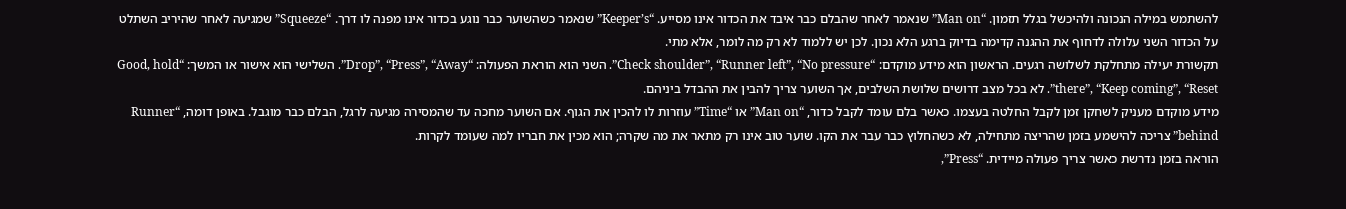להשתמש במילה הנכונה ולהיכשל בגלל תזמון. “Man on” שנאמר לאחר שהבלם כבר איבד את הכדור אינו מסייע. “Keeper’s” שנאמר כשהשוער כבר נוגע בכדור אינו מפנה לו דרך. “Squeeze” שמגיעה לאחר שהיריב השתלט על הכדור השני עלולה לדחוף את ההגנה קדימה בדיוק ברגע הלא נכון. לכן יש ללמוד לא רק מה לומר, אלא מתי.
תקשורת יעילה מתחלקת לשלושה רגעים. הראשון הוא מידע מוקדם: “Check shoulder”, “Runner left”, “No pressure”. השני הוא הוראת הפעולה: “Drop”, “Press”, “Away”. השלישי הוא אישור או המשך: “Good, hold there”, “Keep coming”, “Reset”. לא בכל מצב דרושים שלושת השלבים, אך השוער צריך להבין את ההבדל ביניהם.
מידע מוקדם מעניק לשחקן זמן לקבל החלטה בעצמו. כאשר בלם עומד לקבל כדור, “Man on” או “Time” עוזרות לו להכין את הגוף. אם השוער מחכה עד שהמסירה מגיעה לרגל, הבלם כבר מוגבל. באופן דומה, “Runner behind” צריכה להישמע בזמן שהריצה מתחילה, לא כשהחלוץ כבר עבר את הקו. שוער טוב אינו רק מתאר את מה שקרה; הוא מכין את חבריו למה שעומד לקרות.
הוראה בזמן נדרשת כאשר צריך פעולה מיידית. “Press”,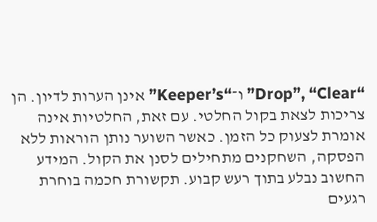“Drop”, “Clear” ו־“Keeper’s” אינן הערות לדיון. הן צריכות לצאת בקול החלטי. עם זאת, החלטיות אינה אומרת לצעוק כל הזמן. כאשר השוער נותן הוראות ללא הפסקה, השחקנים מתחילים לסנן את הקול. המידע החשוב נבלע בתוך רעש קבוע. תקשורת חכמה בוחרת רגעים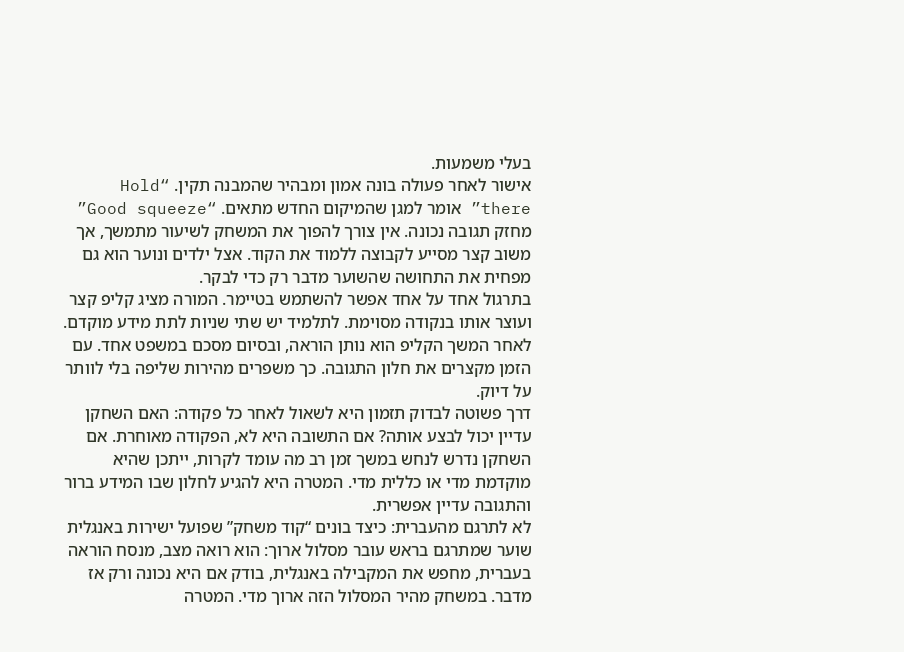בעלי משמעות.
אישור לאחר פעולה בונה אמון ומבהיר שהמבנה תקין. “Hold there” אומר למגן שהמיקום החדש מתאים. “Good squeeze” מחזק תגובה נכונה. אין צורך להפוך את המשחק לשיעור מתמשך, אך משוב קצר מסייע לקבוצה ללמוד את הקוד. אצל ילדים ונוער הוא גם מפחית את התחושה שהשוער מדבר רק כדי לבקר.
בתרגול אחד על אחד אפשר להשתמש בטיימר. המורה מציג קליפ קצר ועוצר אותו בנקודה מסוימת. לתלמיד יש שתי שניות לתת מידע מוקדם. לאחר המשך הקליפ הוא נותן הוראה, ובסיום מסכם במשפט אחד. עם הזמן מקצרים את חלון התגובה. כך משפרים מהירות שליפה בלי לוותר על דיוק.
דרך פשוטה לבדוק תזמון היא לשאול לאחר כל פקודה: האם השחקן עדיין יכול לבצע אותה? אם התשובה היא לא, הפקודה מאוחרת. אם השחקן נדרש לנחש במשך זמן רב מה עומד לקרות, ייתכן שהיא מוקדמת מדי או כללית מדי. המטרה היא להגיע לחלון שבו המידע ברור והתגובה עדיין אפשרית.
לא לתרגם מהעברית: כיצד בונים “קוד משחק” שפועל ישירות באנגלית
שוער שמתרגם בראש עובר מסלול ארוך: הוא רואה מצב, מנסח הוראה בעברית, מחפש את המקבילה באנגלית, בודק אם היא נכונה ורק אז מדבר. במשחק מהיר המסלול הזה ארוך מדי. המטרה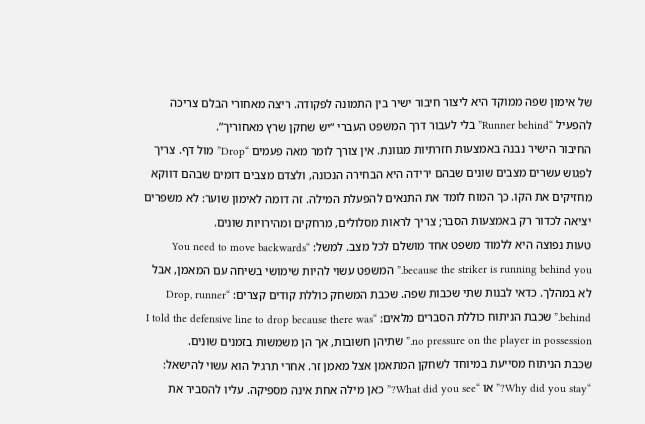של אימון שפה ממוקד היא ליצור חיבור ישיר בין התמונה לפקודה. ריצה מאחורי הבלם צריכה להפעיל “Runner behind” בלי לעבור דרך המשפט העברי “יש שחקן שרץ מאחוריך”.
החיבור הישיר נבנה באמצעות חזרתיות מגוונת. אין צורך לומר מאה פעמים “Drop” מול דף. צריך לפגוש עשרים מצבים שונים שבהם ירידה היא הבחירה הנכונה, ולצדם מצבים דומים שבהם דווקא מחזיקים את הקו. כך המוח לומד את התנאים להפעלת המילה. זה דומה לאימון שוער: לא משפרים יציאה לכדור רק באמצעות הסבר; צריך לראות מסלולים, מרחקים ומהירויות שונים.
טעות נפוצה היא ללמוד משפט אחד מושלם לכל מצב. למשל: “You need to move backwards because the striker is running behind you.” המשפט עשוי להיות שימושי בשיחה עם המאמן, אבל לא במהלך. כדאי לבנות שתי שכבות שפה. שכבת המשחק כוללת קודים קצרים: “Drop, runner behind.” שכבת הניתוח כוללת הסברים מלאים: “I told the defensive line to drop because there was no pressure on the player in possession.” שתיהן חשובות, אך הן משמשות בזמנים שונים.
שכבת הניתוח מסייעת במיוחד לשחקן המתאמן אצל מאמן זר. אחרי תרגיל הוא עשוי להישאל: “Why did you stay?” או “What did you see?” כאן מילה אחת אינה מספיקה. עליו להסביר את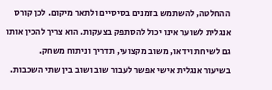ההחלטה, להשתמש בזמנים בסיסיים ולתאר מיקום. לכן קורס אנגלית לשוער אינו יכול להסתפק בצעקות. הוא צריך להכין אותו גם לשיחת וידאו, משוב מקצועי, תדריך וניתוח משחק.
בשיעור אנגלית אישי אפשר לעבור שוב ושוב בין שתי השכבות.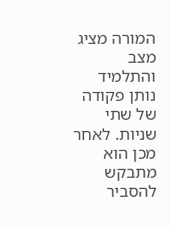המורה מציג מצב והתלמיד נותן פקודה של שתי שניות. לאחר מכן הוא מתבקש להסביר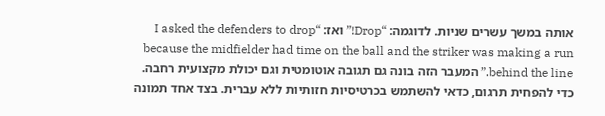אותה במשך עשרים שניות. לדוגמה: “Drop!” ואז: “I asked the defenders to drop because the midfielder had time on the ball and the striker was making a run behind the line.” המעבר הזה בונה גם תגובה אוטומטית וגם יכולת מקצועית רחבה.
כדי להפחית תרגום, כדאי להשתמש בכרטיסיות חזותיות ללא עברית. בצד אחד תמונה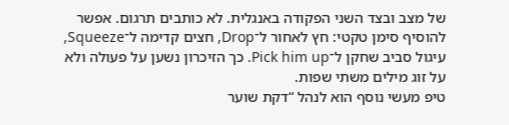של מצב ובצד השני הפקודה באנגלית. לא כותבים תרגום. אפשר להוסיף סימן טקטי: חץ לאחור ל־Drop, חצים קדימה ל־Squeeze, עיגול סביב שחקן ל־Pick him up. כך הזיכרון נשען על פעולה ולא על זוג מילים משתי שפות.
טיפ מעשי נוסף הוא לנהל “דקת שוער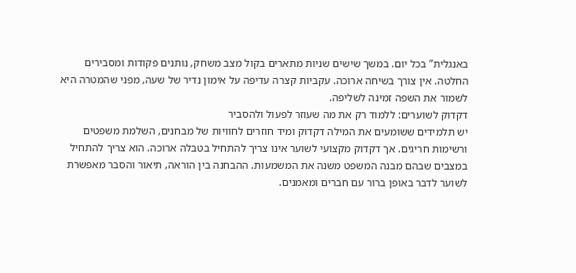באנגלית” בכל יום. במשך שישים שניות מתארים בקול מצב משחק, נותנים פקודות ומסבירים החלטה. אין צורך בשיחה ארוכה. עקביות קצרה עדיפה על אימון נדיר של שעה, מפני שהמטרה היא לשמור את השפה זמינה לשליפה.
דקדוק לשוערים: ללמוד רק את מה שעוזר לפעול ולהסביר
יש תלמידים ששומעים את המילה דקדוק ומיד חוזרים לחוויות של מבחנים, השלמת משפטים ורשימות חריגים. אך דקדוק מקצועי לשוער אינו צריך להתחיל בטבלה ארוכה. הוא צריך להתחיל במצבים שבהם מבנה המשפט משנה את המשמעות. ההבחנה בין הוראה, תיאור והסבר מאפשרת לשוער לדבר באופן ברור עם חברים ומאמנים.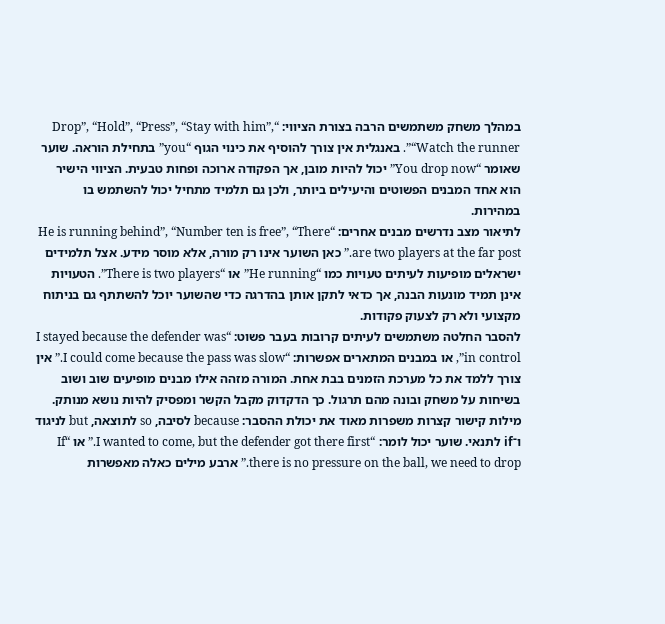במהלך משחק משתמשים הרבה בצורת הציווי: “Drop”, “Hold”, “Press”, “Stay with him”, “Watch the runner”. באנגלית אין צורך להוסיף את כינוי הגוף “you” בתחילת הוראה. שוער שאומר “You drop now” יכול להיות מובן, אך הפקודה ארוכה ופחות טבעית. הציווי הישיר הוא אחד המבנים הפשוטים והיעילים ביותר, ולכן גם תלמיד מתחיל יכול להשתמש בו במהירות.
לתיאור מצב נדרשים מבנים אחרים: “He is running behind”, “Number ten is free”, “There are two players at the far post.” כאן השוער אינו רק מורה, אלא מוסר מידע. אצל תלמידים ישראלים מופיעות לעיתים טעויות כמו “He running” או “There is two players”. הטעויות אינן תמיד מונעות הבנה, אך כדאי לתקן אותן בהדרגה כדי שהשוער יוכל להשתתף גם בניתוח מקצועי ולא רק לצעוק פקודות.
להסבר החלטה משתמשים לעיתים קרובות בעבר פשוט: “I stayed because the defender was in control”, או במבנים המתארים אפשרות: “I could come because the pass was slow.” אין צורך ללמד את כל מערכת הזמנים בבת אחת. המורה מזהה אילו מבנים מופיעים שוב ושוב בשיחות על משחק ובונה מהם תרגול. כך הדקדוק מקבל הקשר ומפסיק להיות נושא מנותק.
מילות קישור קצרות משפרות מאוד את יכולת ההסבר: because לסיבה, so לתוצאה, but לניגוד ו־if לתנאי. שוער יכול לומר: “I wanted to come, but the defender got there first.” או “If there is no pressure on the ball, we need to drop.” ארבע מילים כאלה מאפשרות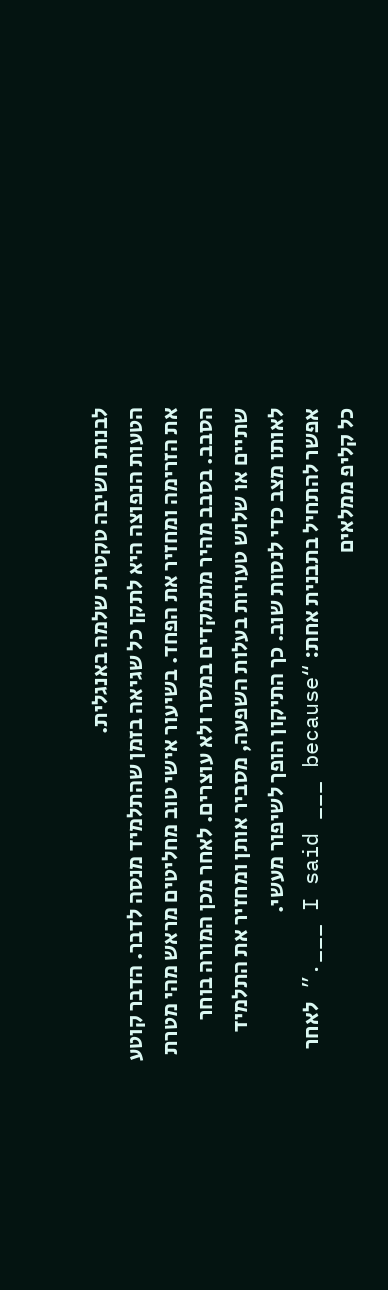לבנות חשיבה טקטית שלמה באנגלית.
הטעות הנפוצה היא לתקן כל שגיאה בזמן שהתלמיד מנסה לדבר. הדבר קוטע את הזרימה ומחזיר את הפחד. בשיעור אישי טוב מחליטים מראש מהי מטרת הסבב. בסבב מהיר מתמקדים במסר ולא עוצרים. לאחר מכן המורה בוחר שתיים או שלוש טעויות בעלות השפעה, מסביר אותן ומחזיר את התלמיד לאותו מצב כדי לנסות שוב. כך התיקון הופך לשיפור מעשי.
אפשר להתחיל בתבנית אחת: “I said ___ because ___.” לאחר כל קליפ ממלאים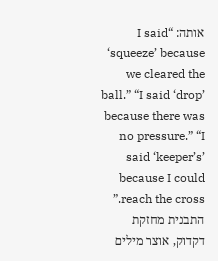אותה: “I said ‘squeeze’ because we cleared the ball.” “I said ‘drop’ because there was no pressure.” “I said ‘keeper’s’ because I could reach the cross.” התבנית מחזקת דקדוק, אוצר מילים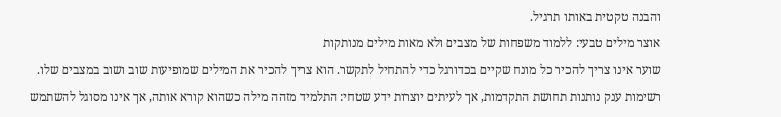והבנה טקטית באותו תרגיל.
אוצר מילים טבעי: ללמוד משפחות של מצבים ולא מאות מילים מנותקות
שוער אינו צריך להכיר כל מונח שקיים בכדורגל כדי להתחיל לתקשר. הוא צריך להכיר את המילים שמופיעות שוב ושוב במצבים שלו. רשימות ענק נותנות תחושת התקדמות, אך לעיתים יוצרות ידע שטחי: התלמיד מזהה מילה כשהוא קורא אותה, אך אינו מסוגל להשתמש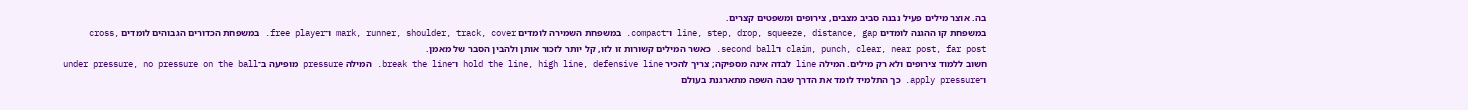בה. אוצר מילים פעיל נבנה סביב מצבים, צירופים ומשפטים קצרים.
במשפחת קו ההגנה לומדים line, step, drop, squeeze, distance, gap ו־compact. במשפחת השמירה לומדים mark, runner, shoulder, track, cover ו־free player. במשפחת הכדורים הגבוהים לומדים cross, claim, punch, clear, near post, far post ו־second ball. כאשר המילים קשורות זו לזו, קל יותר לזכור אותן ולהבין הסבר של מאמן.
חשוב ללמוד צירופים ולא רק מילים. המילה line לבדה אינה מספיקה; צריך להכיר hold the line, high line, defensive line ו־break the line. המילה pressure מופיעה ב־under pressure, no pressure on the ball ו־apply pressure. כך התלמיד לומד את הדרך שבה השפה מתארגנת בעולם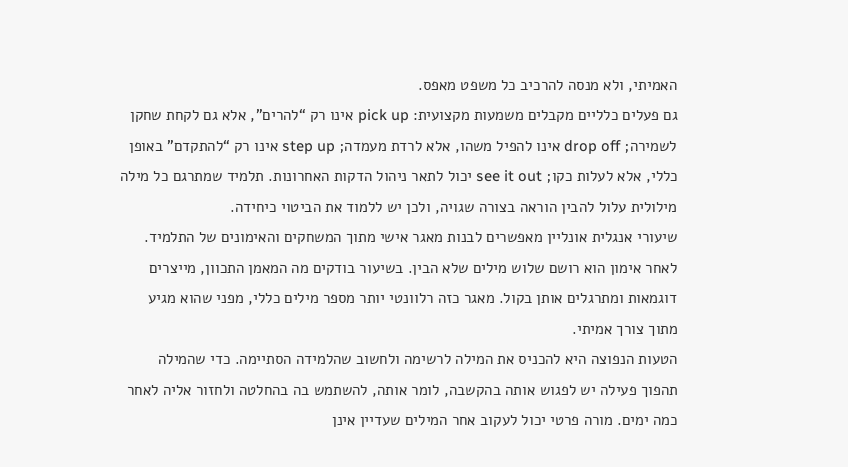האמיתי, ולא מנסה להרכיב כל משפט מאפס.
גם פעלים כלליים מקבלים משמעות מקצועית: pick up אינו רק “להרים”, אלא גם לקחת שחקן לשמירה; drop off אינו להפיל משהו, אלא לרדת מעמדה; step up אינו רק “להתקדם” באופן כללי, אלא לעלות כקו; see it out יכול לתאר ניהול הדקות האחרונות. תלמיד שמתרגם כל מילה מילולית עלול להבין הוראה בצורה שגויה, ולכן יש ללמוד את הביטוי כיחידה.
שיעורי אנגלית אונליין מאפשרים לבנות מאגר אישי מתוך המשחקים והאימונים של התלמיד. לאחר אימון הוא רושם שלוש מילים שלא הבין. בשיעור בודקים מה המאמן התכוון, מייצרים דוגמאות ומתרגלים אותן בקול. מאגר כזה רלוונטי יותר מספר מילים כללי, מפני שהוא מגיע מתוך צורך אמיתי.
הטעות הנפוצה היא להכניס את המילה לרשימה ולחשוב שהלמידה הסתיימה. כדי שהמילה תהפוך פעילה יש לפגוש אותה בהקשבה, לומר אותה, להשתמש בה בהחלטה ולחזור אליה לאחר כמה ימים. מורה פרטי יכול לעקוב אחר המילים שעדיין אינן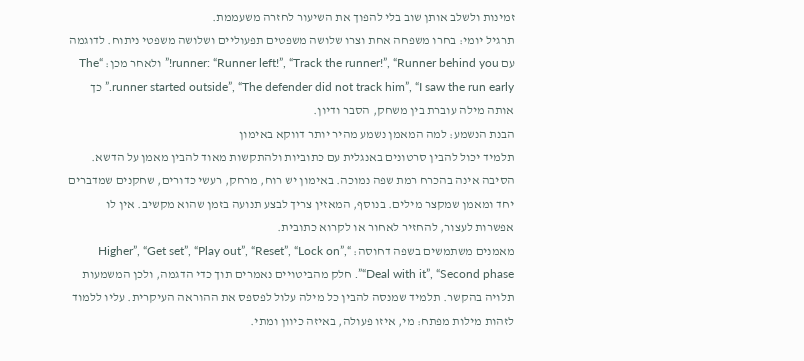זמינות ולשלב אותן שוב בלי להפוך את השיעור לחזרה משעממת.
תרגיל יומי: בחרו משפחה אחת וצרו שלושה משפטים תפעוליים ושלושה משפטי ניתוח. לדוגמה עם runner: “Runner left!”, “Track the runner!”, “Runner behind you!” ולאחר מכן: “The runner started outside”, “The defender did not track him”, “I saw the run early.” כך אותה מילה עוברת בין משחק, הסבר ודיון.
הבנת הנשמע: למה המאמן נשמע מהיר יותר דווקא באימון
תלמיד יכול להבין סרטונים באנגלית עם כתוביות ולהתקשות מאוד להבין מאמן על הדשא. הסיבה אינה בהכרח רמת שפה נמוכה. באימון יש רוח, מרחק, רעשי כדורים, שחקנים שמדברים יחד ומאמן שמקצר מילים. בנוסף, המאזין צריך לבצע תנועה בזמן שהוא מקשיב. אין לו אפשרות לעצור, להחזיר לאחור או לקרוא כתובית.
מאמנים משתמשים בשפה דחוסה: “Higher”, “Get set”, “Play out”, “Reset”, “Lock on”, “Deal with it”, “Second phase”. חלק מהביטויים נאמרים תוך כדי הדגמה, ולכן המשמעות תלויה בהקשר. תלמיד שמנסה להבין כל מילה עלול לפספס את ההוראה העיקרית. עליו ללמוד לזהות מילות מפתח: מי, איזו פעולה, באיזה כיוון ומתי.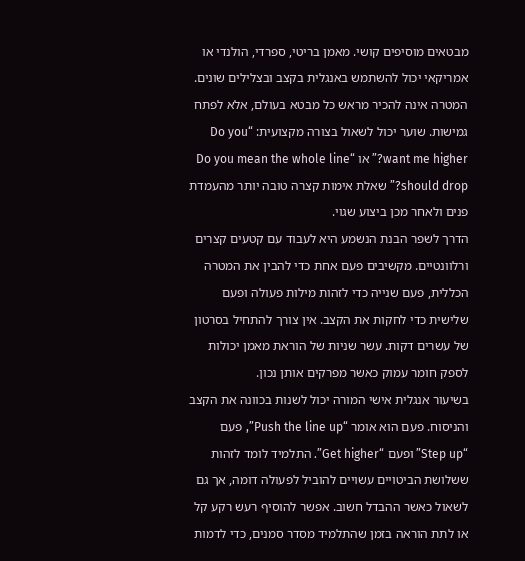מבטאים מוסיפים קושי. מאמן בריטי, ספרדי, הולנדי או אמריקאי יכול להשתמש באנגלית בקצב ובצלילים שונים. המטרה אינה להכיר מראש כל מבטא בעולם, אלא לפתח גמישות. שוער יכול לשאול בצורה מקצועית: “Do you want me higher?” או “Do you mean the whole line should drop?” שאלת אימות קצרה טובה יותר מהעמדת פנים ולאחר מכן ביצוע שגוי.
הדרך לשפר הבנת הנשמע היא לעבוד עם קטעים קצרים ורלוונטיים. מקשיבים פעם אחת כדי להבין את המטרה הכללית, פעם שנייה כדי לזהות מילות פעולה ופעם שלישית כדי לחקות את הקצב. אין צורך להתחיל בסרטון של עשרים דקות. עשר שניות של הוראת מאמן יכולות לספק חומר עמוק כאשר מפרקים אותן נכון.
בשיעור אנגלית אישי המורה יכול לשנות בכוונה את הקצב והניסוח. פעם הוא אומר “Push the line up”, פעם “Step up” ופעם “Get higher”. התלמיד לומד לזהות ששלושת הביטויים עשויים להוביל לפעולה דומה, אך גם לשאול כאשר ההבדל חשוב. אפשר להוסיף רעש רקע קל או לתת הוראה בזמן שהתלמיד מסדר סמנים, כדי לדמות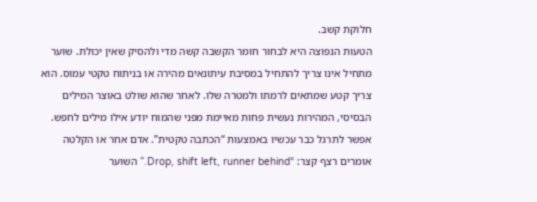חלוקת קשב.
הטעות הנפוצה היא לבחור חומר הקשבה קשה מדי ולהסיק שאין יכולת. שוער מתחיל אינו צריך להתחיל במסיבת עיתונאים מהירה או בניתוח טקטי עמוס. הוא צריך קטע שמתאים לרמתו ולמטרה שלו. לאחר שהוא שולט באוצר המילים הבסיסי, המהירות נעשית פחות מאיימת מפני שהמוח יודע אילו מילים לחפש.
אפשר לתרגל כבר עכשיו באמצעות “הכתבה טקטית”. אדם אחר או הקלטה אומרים רצף קצר: “Drop, shift left, runner behind.” השוער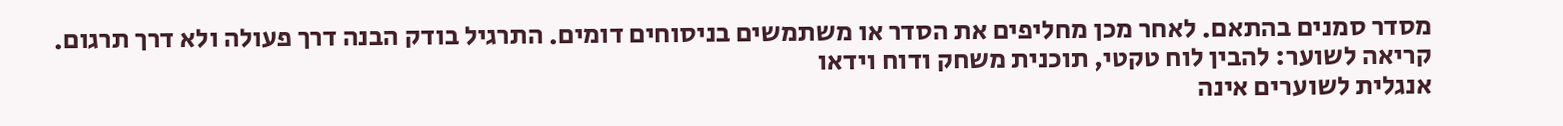מסדר סמנים בהתאם. לאחר מכן מחליפים את הסדר או משתמשים בניסוחים דומים. התרגיל בודק הבנה דרך פעולה ולא דרך תרגום.
קריאה לשוער: להבין לוח טקטי, תוכנית משחק ודוח וידאו
אנגלית לשוערים אינה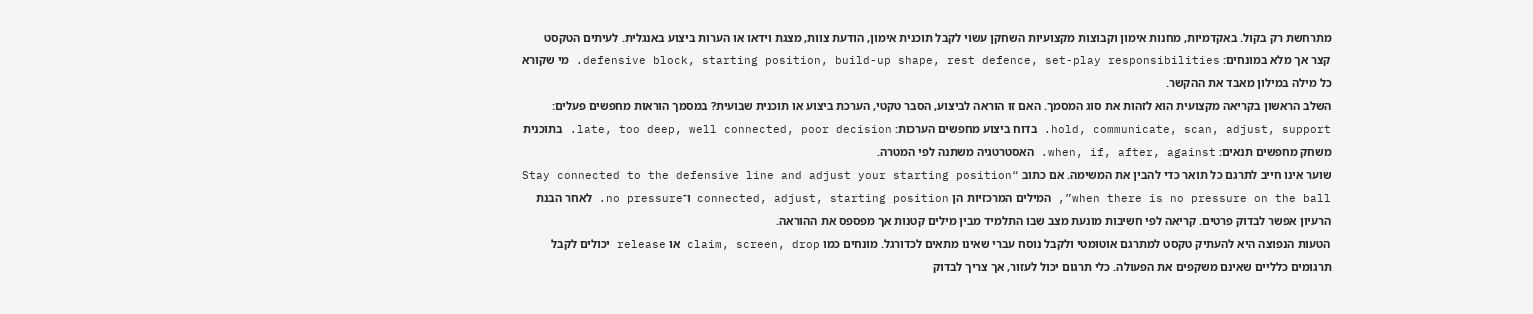מתרחשת רק בקול. באקדמיות, מחנות אימון וקבוצות מקצועיות השחקן עשוי לקבל תוכנית אימון, הודעת צוות, מצגת וידאו או הערות ביצוע באנגלית. לעיתים הטקסט קצר אך מלא במונחים: defensive block, starting position, build-up shape, rest defence, set-play responsibilities. מי שקורא כל מילה במילון מאבד את ההקשר.
השלב הראשון בקריאה מקצועית הוא לזהות את סוג המסמך. האם זו הוראה לביצוע, הסבר טקטי, הערכת ביצוע או תוכנית שבועית? במסמך הוראות מחפשים פעלים: hold, communicate, scan, adjust, support. בדוח ביצוע מחפשים הערכות: late, too deep, well connected, poor decision. בתוכנית משחק מחפשים תנאים: when, if, after, against. האסטרטגיה משתנה לפי המטרה.
שוער אינו חייב לתרגם כל תואר כדי להבין את המשימה. אם כתוב “Stay connected to the defensive line and adjust your starting position when there is no pressure on the ball”, המילים המרכזיות הן connected, adjust, starting position ו־no pressure. לאחר הבנת הרעיון אפשר לבדוק פרטים. קריאה לפי חשיבות מונעת מצב שבו התלמיד מבין מילים קטנות אך מפספס את ההוראה.
הטעות הנפוצה היא להעתיק טקסט למתרגם אוטומטי ולקבל נוסח עברי שאינו מתאים לכדורגל. מונחים כמו claim, screen, drop או release יכולים לקבל תרגומים כלליים שאינם משקפים את הפעולה. כלי תרגום יכול לעזור, אך צריך לבדוק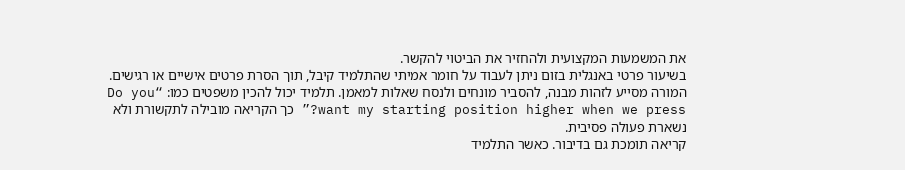את המשמעות המקצועית ולהחזיר את הביטוי להקשר.
בשיעור פרטי באנגלית בזום ניתן לעבוד על חומר אמיתי שהתלמיד קיבל, תוך הסרת פרטים אישיים או רגישים. המורה מסייע לזהות מבנה, להסביר מונחים ולנסח שאלות למאמן. תלמיד יכול להכין משפטים כמו: “Do you want my starting position higher when we press?” כך הקריאה מובילה לתקשורת ולא נשארת פעולה פסיבית.
קריאה תומכת גם בדיבור. כאשר התלמיד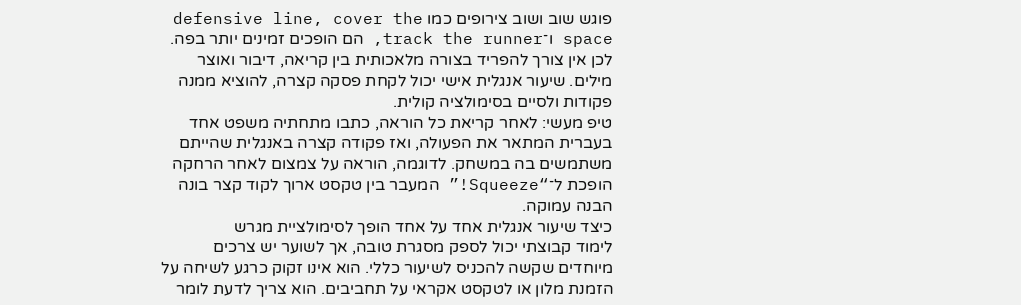פוגש שוב ושוב צירופים כמו defensive line, cover the space ו־track the runner, הם הופכים זמינים יותר בפה. לכן אין צורך להפריד בצורה מלאכותית בין קריאה, דיבור ואוצר מילים. שיעור אנגלית אישי יכול לקחת פסקה קצרה, להוציא ממנה פקודות ולסיים בסימולציה קולית.
טיפ מעשי: לאחר קריאת כל הוראה, כתבו מתחתיה משפט אחד בעברית המתאר את הפעולה, ואז פקודה קצרה באנגלית שהייתם משתמשים בה במשחק. לדוגמה, הוראה על צמצום לאחר הרחקה הופכת ל־“Squeeze!” המעבר בין טקסט ארוך לקוד קצר בונה הבנה עמוקה.
כיצד שיעור אנגלית אחד על אחד הופך לסימולציית מגרש
לימוד קבוצתי יכול לספק מסגרת טובה, אך לשוער יש צרכים מיוחדים שקשה להכניס לשיעור כללי. הוא אינו זקוק כרגע לשיחה על הזמנת מלון או לטקסט אקראי על תחביבים. הוא צריך לדעת לומר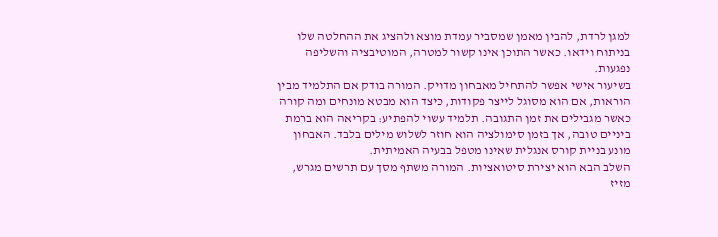למגן לרדת, להבין מאמן שמסביר עמדת מוצא ולהציג את ההחלטה שלו בניתוח וידאו. כאשר התוכן אינו קשור למטרה, המוטיבציה והשליפה נפגעות.
בשיעור אישי אפשר להתחיל מאבחון מדויק. המורה בודק אם התלמיד מבין הוראות, אם הוא מסוגל לייצר פקודות, כיצד הוא מבטא מונחים ומה קורה כאשר מגבילים את זמן התגובה. תלמיד עשוי להפתיע: בקריאה הוא ברמת ביניים טובה, אך בזמן סימולציה הוא חוזר לשלוש מילים בלבד. האבחון מונע בניית קורס אנגלית שאינו מטפל בבעיה האמיתית.
השלב הבא הוא יצירת סיטואציות. המורה משתף מסך עם תרשים מגרש, מזיז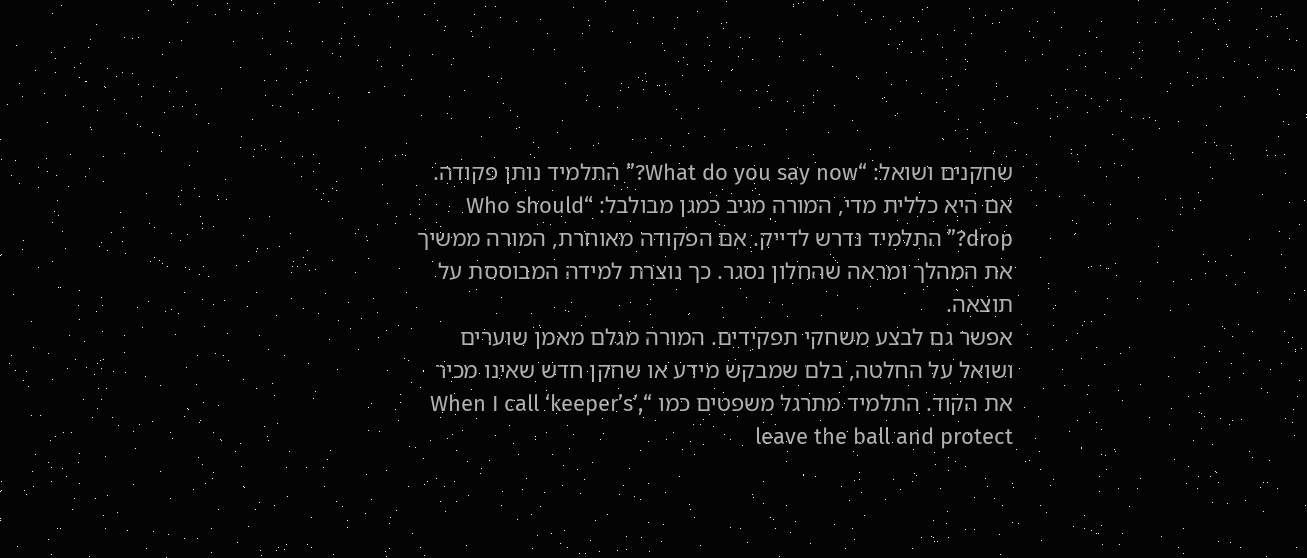שחקנים ושואל: “What do you say now?” התלמיד נותן פקודה. אם היא כללית מדי, המורה מגיב כמגן מבולבל: “Who should drop?” התלמיד נדרש לדייק. אם הפקודה מאוחרת, המורה ממשיך את המהלך ומראה שהחלון נסגר. כך נוצרת למידה המבוססת על תוצאה.
אפשר גם לבצע משחקי תפקידים. המורה מגלם מאמן שוערים ושואל על החלטה, בלם שמבקש מידע או שחקן חדש שאינו מכיר את הקוד. התלמיד מתרגל משפטים כמו “When I call ‘keeper’s’, leave the ball and protect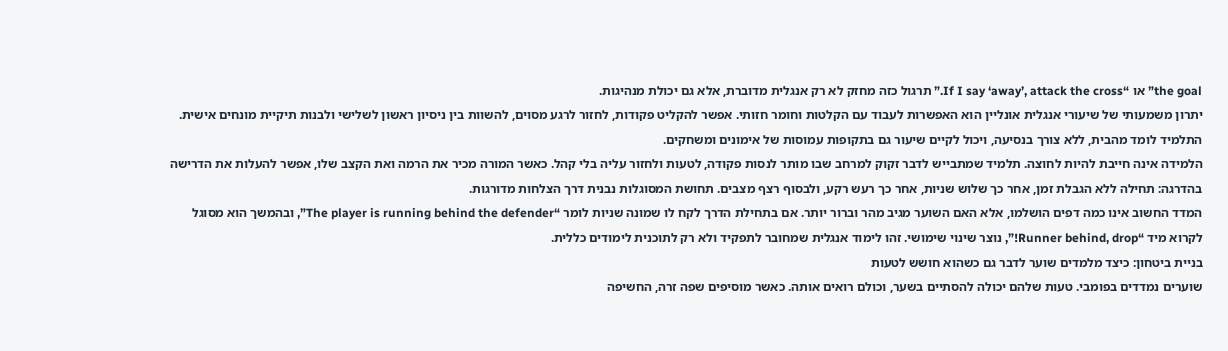the goal” או “If I say ‘away’, attack the cross.” תרגול כזה מחזק לא רק אנגלית מדוברת, אלא גם יכולת מנהיגות.
יתרון משמעותי של שיעורי אנגלית אונליין הוא האפשרות לעבוד עם הקלטות וחומר חזותי. אפשר להקליט פקודות, לחזור לרגע מסוים, להשוות בין ניסיון ראשון לשלישי ולבנות תיקיית מונחים אישית. התלמיד לומד מהבית, ללא צורך בנסיעה, ויכול לקיים שיעור גם בתקופות עמוסות של אימונים ומשחקים.
הלמידה אינה חייבת להיות לחוצה. תלמיד שמתבייש לדבר זקוק למרחב שבו מותר לנסות פקודה, לטעות ולחזור עליה בלי קהל. כאשר המורה מכיר את הרמה ואת הקצב שלו, אפשר להעלות את הדרישה בהדרגה: תחילה ללא הגבלת זמן, אחר כך שלוש שניות, אחר כך רעש רקע, ולבסוף רצף מצבים. תחושת המסוגלות נבנית דרך הצלחות מדורגות.
המדד החשוב אינו כמה דפים הושלמו, אלא האם השוער מגיב מהר וברור יותר. אם בתחילת הדרך לקח לו שמונה שניות לומר “The player is running behind the defender”, ובהמשך הוא מסוגל לקרוא מיד “Runner behind, drop!”, נוצר שינוי שימושי. זהו לימוד אנגלית שמחובר לתפקיד ולא רק לתוכנית לימודים כללית.
בניית ביטחון: כיצד מלמדים שוער לדבר גם כשהוא חושש לטעות
שוערים נמדדים בפומבי. טעות שלהם יכולה להסתיים בשער, וכולם רואים אותה. כאשר מוסיפים שפה זרה, החשיפה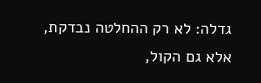גדלה: לא רק ההחלטה נבדקת, אלא גם הקול,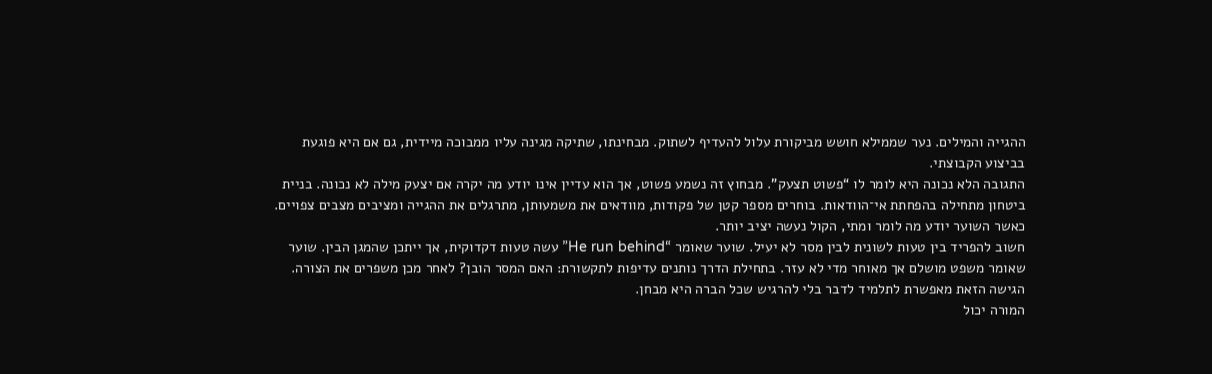ההגייה והמילים. נער שממילא חושש מביקורת עלול להעדיף לשתוק. מבחינתו, שתיקה מגינה עליו ממבוכה מיידית, גם אם היא פוגעת בביצוע הקבוצתי.
התגובה הלא נכונה היא לומר לו “פשוט תצעק”. מבחוץ זה נשמע פשוט, אך הוא עדיין אינו יודע מה יקרה אם יצעק מילה לא נכונה. בניית ביטחון מתחילה בהפחתת אי־הוודאות. בוחרים מספר קטן של פקודות, מוודאים את משמעותן, מתרגלים את ההגייה ומציבים מצבים צפויים. כאשר השוער יודע מה לומר ומתי, הקול נעשה יציב יותר.
חשוב להפריד בין טעות לשונית לבין מסר לא יעיל. שוער שאומר “He run behind” עשה טעות דקדוקית, אך ייתכן שהמגן הבין. שוער שאומר משפט מושלם אך מאוחר מדי לא עזר. בתחילת הדרך נותנים עדיפות לתקשורת: האם המסר הובן? לאחר מכן משפרים את הצורה. הגישה הזאת מאפשרת לתלמיד לדבר בלי להרגיש שכל הברה היא מבחן.
המורה יכול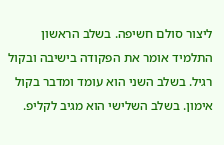ליצור סולם חשיפה. בשלב הראשון התלמיד אומר את הפקודה בישיבה ובקול רגיל. בשלב השני הוא עומד ומדבר בקול אימון. בשלב השלישי הוא מגיב לקליפ.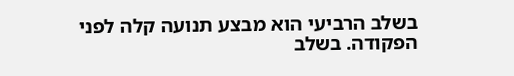בשלב הרביעי הוא מבצע תנועה קלה לפני הפקודה. בשלב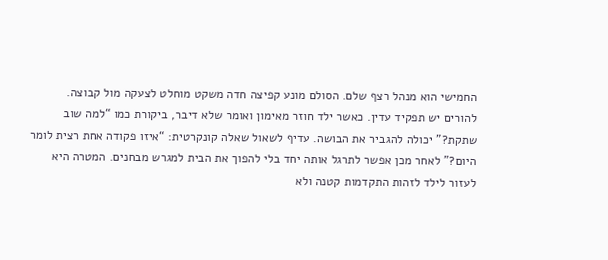החמישי הוא מנהל רצף שלם. הסולם מונע קפיצה חדה משקט מוחלט לצעקה מול קבוצה.
להורים יש תפקיד עדין. כאשר ילד חוזר מאימון ואומר שלא דיבר, ביקורת כמו “למה שוב שתקת?” יכולה להגביר את הבושה. עדיף לשאול שאלה קונקרטית: “איזו פקודה אחת רצית לומר היום?” לאחר מכן אפשר לתרגל אותה יחד בלי להפוך את הבית למגרש מבחנים. המטרה היא לעזור לילד לזהות התקדמות קטנה ולא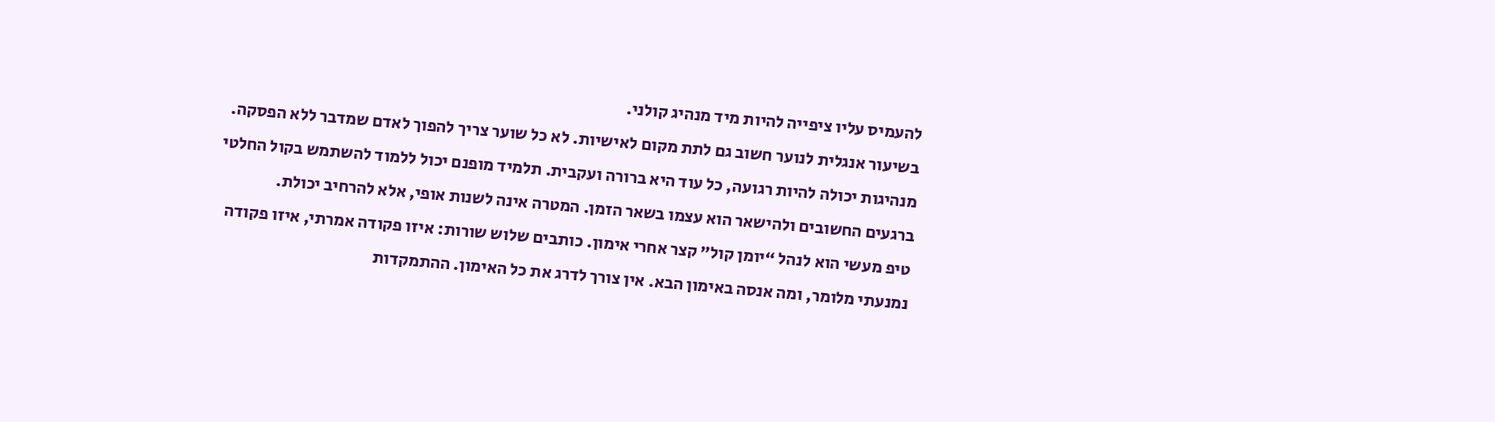להעמיס עליו ציפייה להיות מיד מנהיג קולני.
בשיעור אנגלית לנוער חשוב גם לתת מקום לאישיות. לא כל שוער צריך להפוך לאדם שמדבר ללא הפסקה. מנהיגות יכולה להיות רגועה, כל עוד היא ברורה ועקבית. תלמיד מופנם יכול ללמוד להשתמש בקול החלטי ברגעים החשובים ולהישאר הוא עצמו בשאר הזמן. המטרה אינה לשנות אופי, אלא להרחיב יכולת.
טיפ מעשי הוא לנהל “יומן קול” קצר אחרי אימון. כותבים שלוש שורות: איזו פקודה אמרתי, איזו פקודה נמנעתי מלומר, ומה אנסה באימון הבא. אין צורך לדרג את כל האימון. ההתמקדות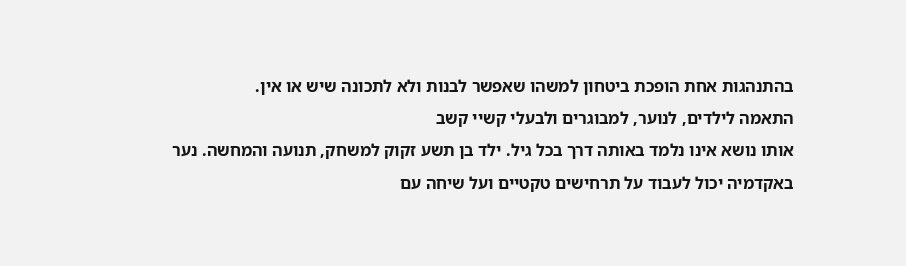בהתנהגות אחת הופכת ביטחון למשהו שאפשר לבנות ולא לתכונה שיש או אין.
התאמה לילדים, לנוער, למבוגרים ולבעלי קשיי קשב
אותו נושא אינו נלמד באותה דרך בכל גיל. ילד בן תשע זקוק למשחק, תנועה והמחשה. נער באקדמיה יכול לעבוד על תרחישים טקטיים ועל שיחה עם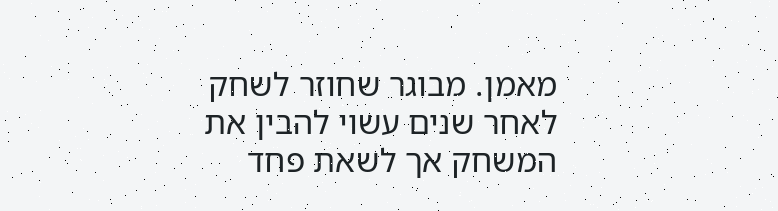מאמן. מבוגר שחוזר לשחק לאחר שנים עשוי להבין את המשחק אך לשאת פחד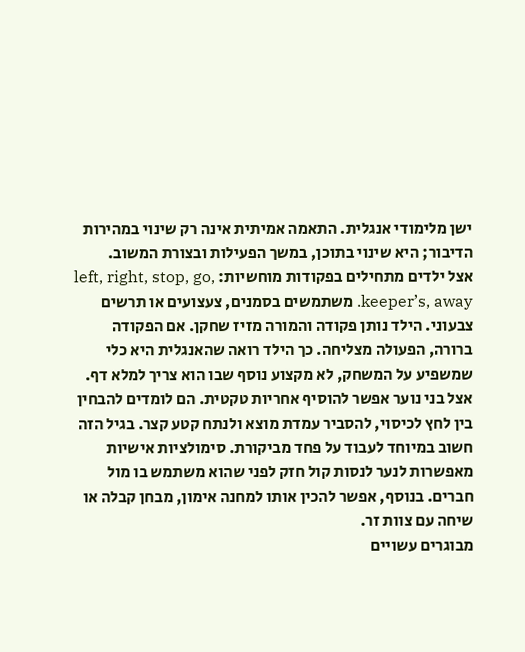ישן מלימודי אנגלית. התאמה אמיתית אינה רק שינוי במהירות הדיבור; היא שינוי בתוכן, במשך הפעילות ובצורת המשוב.
אצל ילדים מתחילים בפקודות מוחשיות: left, right, stop, go, keeper’s, away. משתמשים בסמנים, צעצועים או תרשים צבעוני. הילד נותן פקודה והמורה מזיז שחקן. אם הפקודה ברורה, הפעולה מצליחה. כך הילד רואה שהאנגלית היא כלי שמשפיע על המשחק, לא מקצוע נוסף שבו הוא צריך למלא דף.
אצל בני נוער אפשר להוסיף אחריות טקטית. הם לומדים להבחין בין לחץ לכיסוי, להסביר עמדת מוצא ולנתח קטע קצר. בגיל הזה חשוב במיוחד לעבוד על פחד מביקורת. סימולציות אישיות מאפשרות לנער לנסות קול חזק לפני שהוא משתמש בו מול חברים. בנוסף, אפשר להכין אותו למחנה אימון, מבחן קבלה או שיחה עם צוות זר.
מבוגרים עשויים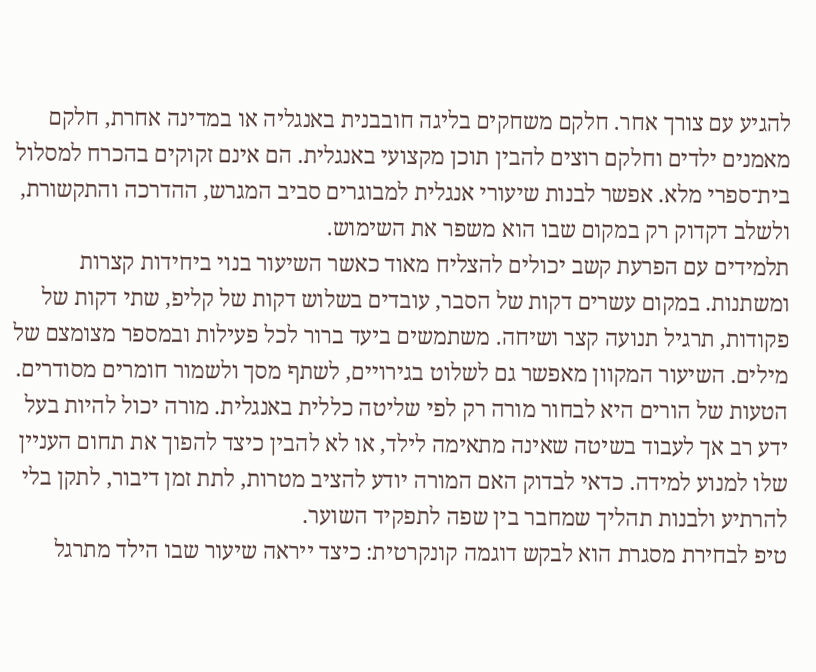להגיע עם צורך אחר. חלקם משחקים בליגה חובבנית באנגליה או במדינה אחרת, חלקם מאמנים ילדים וחלקם רוצים להבין תוכן מקצועי באנגלית. הם אינם זקוקים בהכרח למסלול בית־ספרי מלא. אפשר לבנות שיעורי אנגלית למבוגרים סביב המגרש, ההדרכה והתקשורת, ולשלב דקדוק רק במקום שבו הוא משפר את השימוש.
תלמידים עם הפרעת קשב יכולים להצליח מאוד כאשר השיעור בנוי ביחידות קצרות ומשתנות. במקום עשרים דקות של הסבר, עובדים בשלוש דקות של קליפ, שתי דקות של פקודות, תרגיל תנועה קצר ושיחה. משתמשים ביעד ברור לכל פעילות ובמספר מצומצם של מילים. השיעור המקוון מאפשר גם לשלוט בגירויים, לשתף מסך ולשמור חומרים מסודרים.
הטעות של הורים היא לבחור מורה רק לפי שליטה כללית באנגלית. מורה יכול להיות בעל ידע רב אך לעבוד בשיטה שאינה מתאימה לילד, או לא להבין כיצד להפוך את תחום העניין שלו למנוע למידה. כדאי לבדוק האם המורה יודע להציב מטרות, לתת זמן דיבור, לתקן בלי להרתיע ולבנות תהליך שמחבר בין שפה לתפקיד השוער.
טיפ לבחירת מסגרת הוא לבקש דוגמה קונקרטית: כיצד ייראה שיעור שבו הילד מתרגל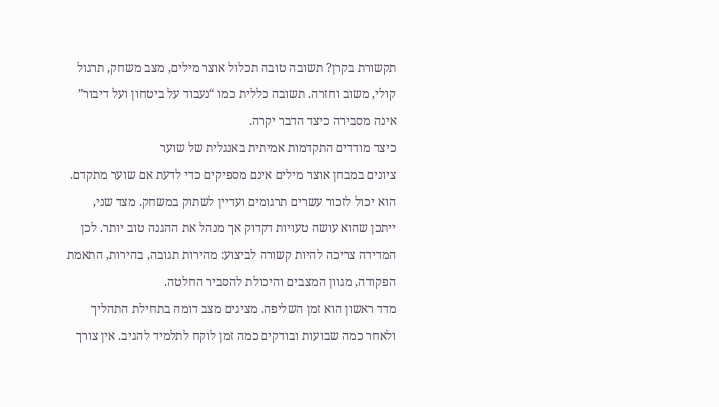תקשורת בקרן? תשובה טובה תכלול אוצר מילים, מצב משחק, תרגול קולי, משוב וחזרה. תשובה כללית כמו “נעבוד על ביטחון ועל דיבור” אינה מסבירה כיצד הדבר יקרה.
כיצד מודדים התקדמות אמיתית באנגלית של שוער
ציונים במבחן אוצר מילים אינם מספיקים כדי לדעת אם שוער מתקדם. הוא יכול לזכור עשרים תרגומים ועדיין לשתוק במשחק. מצד שני, ייתכן שהוא עושה טעויות דקדוק אך מנהל את ההגנה טוב יותר. לכן המדידה צריכה להיות קשורה לביצוע: מהירות תגובה, בהירות, התאמת הפקודה, מגוון המצבים והיכולת להסביר החלטה.
מדד ראשון הוא זמן השליפה. מציגים מצב דומה בתחילת התהליך ולאחר כמה שבועות ובודקים כמה זמן לוקח לתלמיד להגיב. אין צורך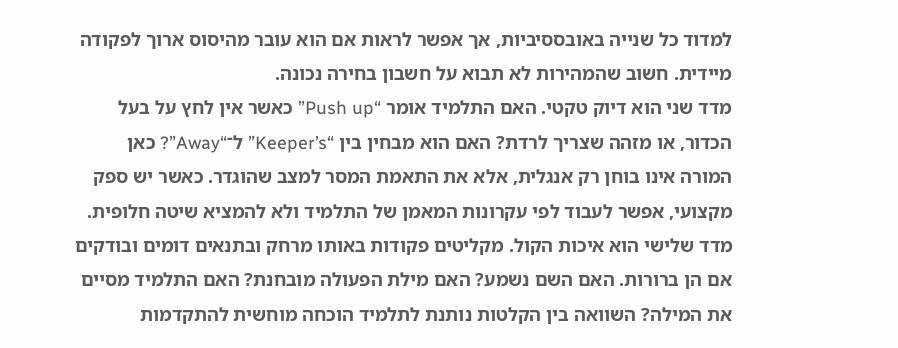למדוד כל שנייה באובססיביות, אך אפשר לראות אם הוא עובר מהיסוס ארוך לפקודה מיידית. חשוב שהמהירות לא תבוא על חשבון בחירה נכונה.
מדד שני הוא דיוק טקטי. האם התלמיד אומר “Push up” כאשר אין לחץ על בעל הכדור, או מזהה שצריך לרדת? האם הוא מבחין בין “Keeper’s” ל־“Away”? כאן המורה אינו בוחן רק אנגלית, אלא את התאמת המסר למצב שהוגדר. כאשר יש ספק מקצועי, אפשר לעבוד לפי עקרונות המאמן של התלמיד ולא להמציא שיטה חלופית.
מדד שלישי הוא איכות הקול. מקליטים פקודות באותו מרחק ובתנאים דומים ובודקים אם הן ברורות. האם השם נשמע? האם מילת הפעולה מובחנת? האם התלמיד מסיים את המילה? השוואה בין הקלטות נותנת לתלמיד הוכחה מוחשית להתקדמות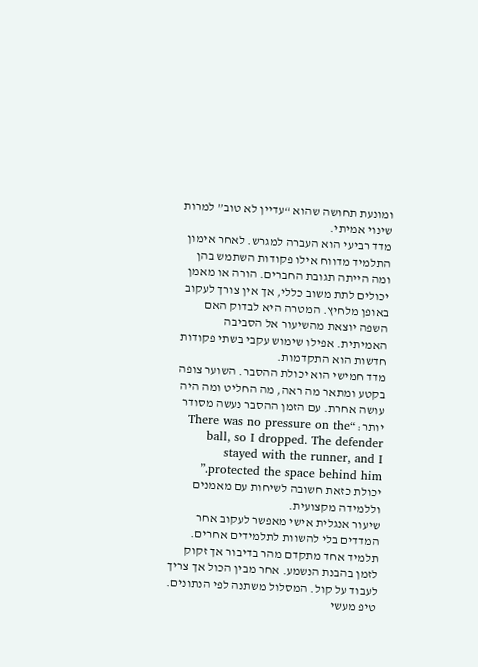ומונעת תחושה שהוא “עדיין לא טוב” למרות שינוי אמיתי.
מדד רביעי הוא העברה למגרש. לאחר אימון התלמיד מדווח אילו פקודות השתמש בהן ומה הייתה תגובת החברים. הורה או מאמן יכולים לתת משוב כללי, אך אין צורך לעקוב באופן מלחיץ. המטרה היא לבדוק האם השפה יוצאת מהשיעור אל הסביבה האמיתית. אפילו שימוש עקבי בשתי פקודות חדשות הוא התקדמות.
מדד חמישי הוא יכולת ההסבר. השוער צופה בקטע ומתאר מה ראה, מה החליט ומה היה עושה אחרת. עם הזמן ההסבר נעשה מסודר יותר: “There was no pressure on the ball, so I dropped. The defender stayed with the runner, and I protected the space behind him.” יכולת כזאת חשובה לשיחות עם מאמנים וללמידה מקצועית.
שיעור אנגלית אישי מאפשר לעקוב אחר המדדים בלי להשוות לתלמידים אחרים. תלמיד אחד מתקדם מהר בדיבור אך זקוק לזמן בהבנת הנשמע. אחר מבין הכול אך צריך לעבוד על קול. המסלול משתנה לפי הנתונים. טיפ מעשי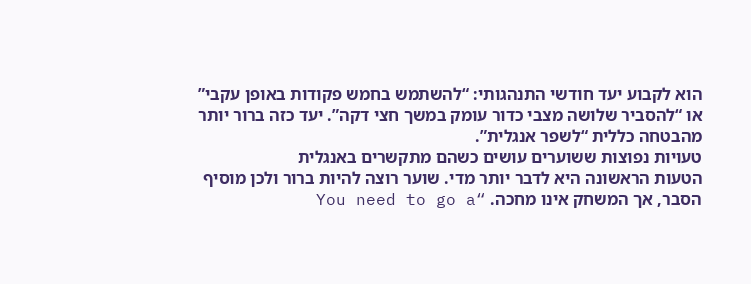הוא לקבוע יעד חודשי התנהגותי: “להשתמש בחמש פקודות באופן עקבי” או “להסביר שלושה מצבי כדור עומק במשך חצי דקה”. יעד כזה ברור יותר מהבטחה כללית “לשפר אנגלית”.
טעויות נפוצות ששוערים עושים כשהם מתקשרים באנגלית
הטעות הראשונה היא לדבר יותר מדי. שוער רוצה להיות ברור ולכן מוסיף הסבר, אך המשחק אינו מחכה. “You need to go a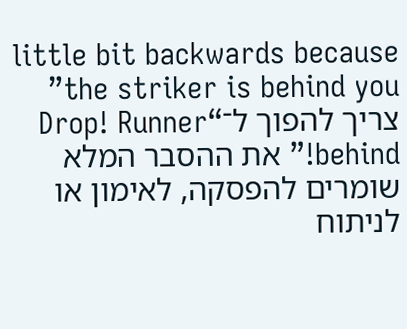little bit backwards because the striker is behind you” צריך להפוך ל־“Drop! Runner behind!” את ההסבר המלא שומרים להפסקה, לאימון או לניתוח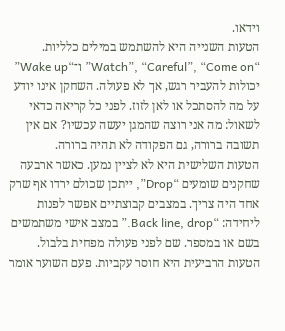וידאו.
הטעות השנייה היא להשתמש במילים כלליות. “Watch”, “Careful”, “Come on” ו־“Wake up” יכולות להעביר רגש, אך לא פעולה. השחקן אינו יודע על מה להסתכל או לאן לזוז. לפני כל קריאה כדאי לשאול: מה אני רוצה שהמגן יעשה עכשיו? אם אין תשובה ברורה, גם הפקודה לא תהיה ברורה.
הטעות השלישית היא לא לציין נמען. כאשר ארבעה שחקנים שומעים “Drop”, ייתכן שכולם ירדו אף שרק אחד היה צריך. במצבים קבוצתיים אפשר לפנות ליחידה: “Back line, drop.” במצב אישי משתמשים בשם או במספר. שם לפני פעולה מפחית בלבול.
הטעות הרביעית היא חוסר עקביות. פעם השוער אומר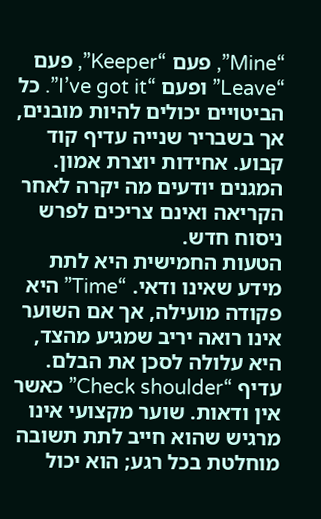“Mine”, פעם “Keeper”, פעם “Leave” ופעם “I’ve got it”. כל הביטויים יכולים להיות מובנים, אך בשבריר שנייה עדיף קוד קבוע. אחידות יוצרת אמון. המגנים יודעים מה יקרה לאחר הקריאה ואינם צריכים לפרש ניסוח חדש.
הטעות החמישית היא לתת מידע שאינו ודאי. “Time” היא פקודה מועילה, אך אם השוער אינו רואה יריב שמגיע מהצד, היא עלולה לסכן את הבלם. עדיף “Check shoulder” כאשר אין ודאות. שוער מקצועי אינו מרגיש שהוא חייב לתת תשובה מוחלטת בכל רגע; הוא יכול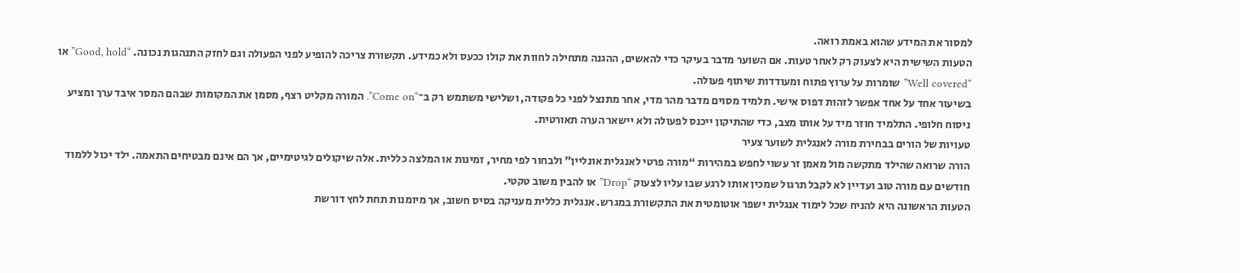למסור את המידע שהוא באמת רואה.
הטעות השישית היא לצעוק רק לאחר טעות. אם השוער מדבר בעיקר כדי להאשים, ההגנה מתחילה לחוות את קולו ככעס ולא כמידע. תקשורת צריכה להופיע לפני הפעולה וגם לחזק התנהגות נכונה. “Good, hold” או “Well covered” שומרות על ערוץ פתוח ומעודדות שיתוף פעולה.
בשיעור אחד על אחד אפשר לזהות דפוס אישי. תלמיד מסוים מדבר מהר מדי, אחר מתנצל לפני כל פקודה, ושלישי משתמש רק ב־“Come on”. המורה מקליט רצף, מסמן את המקומות שבהם המסר איבד ערך ומציע ניסוח חלופי. התלמיד חוזר מיד על אותו מצב, כדי שהתיקון ייכנס לפעולה ולא יישאר הערה תאורטית.
טעויות של הורים בבחירת מורה לאנגלית לשוער צעיר
הורה שרואה שהילד מתקשה מול מאמן זר עשוי לחפש במהירות “מורה פרטי לאנגלית אונליין” ולבחור לפי מחיר, זמינות או המלצה כללית. אלה שיקולים לגיטימיים, אך הם אינם מבטיחים התאמה. ילד יכול ללמוד חודשים עם מורה טוב ועדיין לא לקבל תרגול שמכין אותו לרגע שבו עליו לצעוק “Drop” או להבין משוב טקטי.
הטעות הראשונה היא להניח שכל לימוד אנגלית ישפר אוטומטית את התקשורת במגרש. אנגלית כללית מעניקה בסיס חשוב, אך מיומנות תחת לחץ דורשת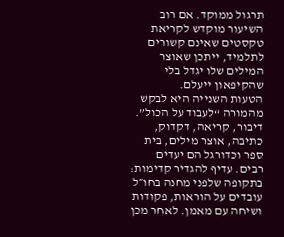תרגול ממוקד. אם רוב השיעור מוקדש לקריאת טקסטים שאינם קשורים לתלמיד, ייתכן שאוצר המילים שלו יגדל בלי שהקיפאון ייעלם.
הטעות השנייה היא לבקש מהמורה “לעבוד על הכול”. דיבור, קריאה, דקדוק, כתיבה, אוצר מילים, בית ספר וכדורגל הם יעדים רבים. עדיף להגדיר קדימות: בתקופה שלפני מחנה בחו״ל עובדים על הוראות, פקודות ושיחה עם מאמן. לאחר מכן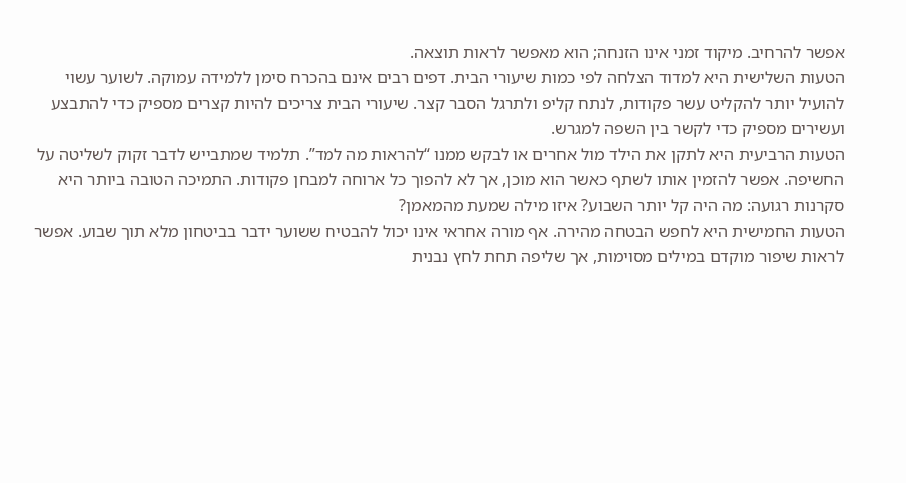אפשר להרחיב. מיקוד זמני אינו הזנחה; הוא מאפשר לראות תוצאה.
הטעות השלישית היא למדוד הצלחה לפי כמות שיעורי הבית. דפים רבים אינם בהכרח סימן ללמידה עמוקה. לשוער עשוי להועיל יותר להקליט עשר פקודות, לנתח קליפ ולתרגל הסבר קצר. שיעורי הבית צריכים להיות קצרים מספיק כדי להתבצע ועשירים מספיק כדי לקשר בין השפה למגרש.
הטעות הרביעית היא לתקן את הילד מול אחרים או לבקש ממנו “להראות מה למד”. תלמיד שמתבייש לדבר זקוק לשליטה על החשיפה. אפשר להזמין אותו לשתף כאשר הוא מוכן, אך לא להפוך כל ארוחה למבחן פקודות. התמיכה הטובה ביותר היא סקרנות רגועה: מה היה קל יותר השבוע? איזו מילה שמעת מהמאמן?
הטעות החמישית היא לחפש הבטחה מהירה. אף מורה אחראי אינו יכול להבטיח ששוער ידבר בביטחון מלא תוך שבוע. אפשר לראות שיפור מוקדם במילים מסוימות, אך שליפה תחת לחץ נבנית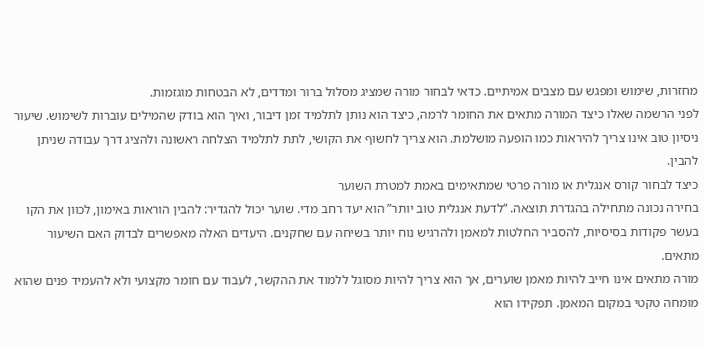מחזרות, שימוש ומפגש עם מצבים אמיתיים. כדאי לבחור מורה שמציג מסלול ברור ומדדים, לא הבטחות מוגזמות.
לפני הרשמה שאלו כיצד המורה מתאים את החומר לרמה, כיצד הוא נותן לתלמיד זמן דיבור, ואיך הוא בודק שהמילים עוברות לשימוש. שיעור ניסיון טוב אינו צריך להיראות כמו הופעה מושלמת. הוא צריך לחשוף את הקושי, לתת לתלמיד הצלחה ראשונה ולהציג דרך עבודה שניתן להבין.
כיצד לבחור קורס אנגלית או מורה פרטי שמתאימים באמת למטרת השוער
בחירה נכונה מתחילה בהגדרת תוצאה. “לדעת אנגלית טוב יותר” הוא יעד רחב מדי. שוער יכול להגדיר: להבין הוראות באימון, לכוון את הקו בעשר פקודות בסיסיות, להסביר החלטות למאמן ולהרגיש נוח יותר בשיחה עם שחקנים. היעדים האלה מאפשרים לבדוק האם השיעור מתאים.
מורה מתאים אינו חייב להיות מאמן שוערים, אך הוא צריך להיות מסוגל ללמוד את ההקשר, לעבוד עם חומר מקצועי ולא להעמיד פנים שהוא מומחה טקטי במקום המאמן. תפקידו הוא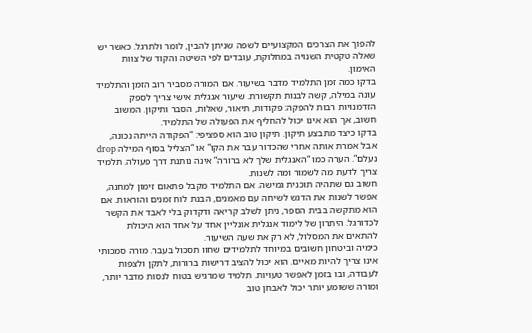להפוך את הצרכים המקצועיים לשפה שניתן להבין, לומר ולתרגל. כאשר יש שאלה טקטית השנויה במחלוקת, עובדים לפי השיטה והקוד של צוות האימון.
בדקו כמה זמן התלמיד מדבר בשיעור. אם המורה מסביר רוב הזמן והתלמיד עונה במילה, קשה לבנות תקשורת. שיעור אנגלית אישי צריך לספק הזדמנויות רבות להפקה: פקודות, תיאור, שאלות, הסבר ותיקון. המשוב חשוב, אך הוא אינו יכול להחליף את הפעולה של התלמיד.
בדקו כיצד מתבצע תיקון. תיקון טוב הוא ספציפי: “הפקודה הייתה נכונה, אבל אמרת אותה אחרי שהכדור עבר את הקו” או “הצליל בסוף המילה drop נעלם”. הערה כמו “האנגלית שלך לא ברורה” אינה נותנת דרך פעולה. תלמיד צריך לדעת מה לשמור ומה לשנות.
חשוב גם שתהיה תוכנית גמישה. אם התלמיד מקבל פתאום זימון למחנה, אפשר לשנות את הדגש לשיחה עם מאמנים, הבנת לוח זמנים והוראות. אם הוא מתקשה בבית הספר, ניתן לשלב קריאה ודקדוק בלי לאבד את הקשר לכדורגל. היתרון של לימוד אנגלית אונליין אחד על אחד הוא היכולת להתאים את המסלול, לא רק את שעה השיעור.
כימיה וביטחון חשובים במיוחד לתלמידים שחוו תסכול בעבר. מורה סמכותי אינו צריך להיות מאיים. הוא יכול להציב דרישות ברורות, לתקן ולצפות לעבודה, ובו בזמן לאפשר טעויות. תלמיד שמרגיש בטוח לנסות מדבר יותר, ומורה ששומע יותר יכול לאבחן טוב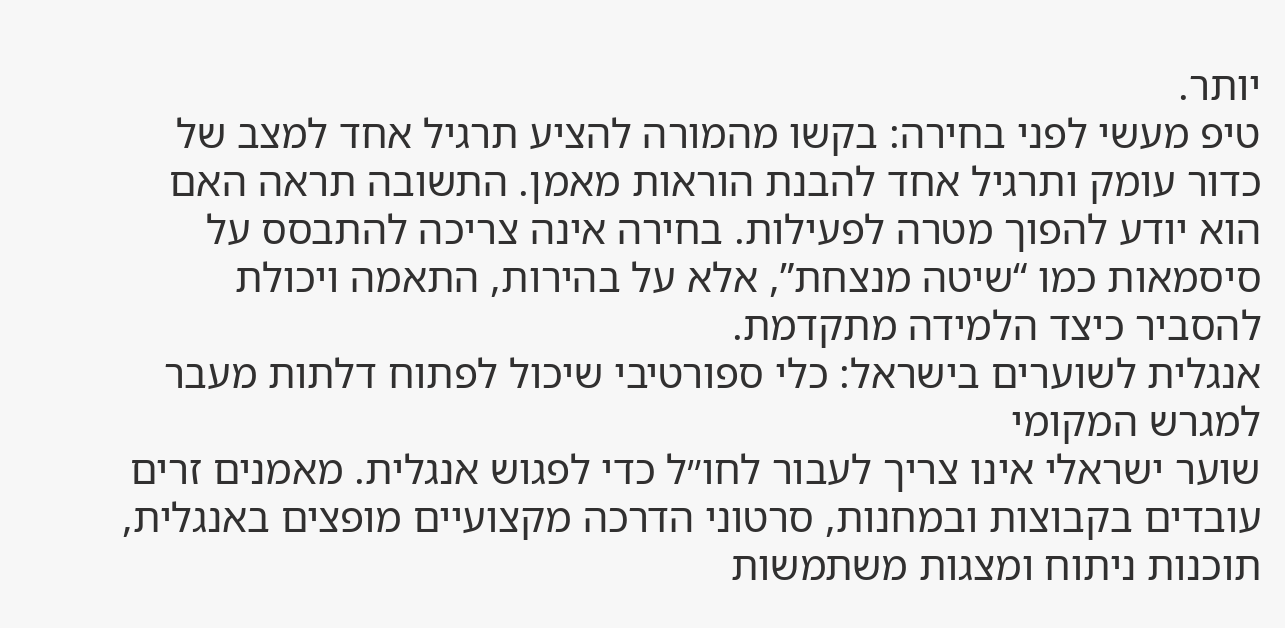יותר.
טיפ מעשי לפני בחירה: בקשו מהמורה להציע תרגיל אחד למצב של כדור עומק ותרגיל אחד להבנת הוראות מאמן. התשובה תראה האם הוא יודע להפוך מטרה לפעילות. בחירה אינה צריכה להתבסס על סיסמאות כמו “שיטה מנצחת”, אלא על בהירות, התאמה ויכולת להסביר כיצד הלמידה מתקדמת.
אנגלית לשוערים בישראל: כלי ספורטיבי שיכול לפתוח דלתות מעבר למגרש המקומי
שוער ישראלי אינו צריך לעבור לחו״ל כדי לפגוש אנגלית. מאמנים זרים עובדים בקבוצות ובמחנות, סרטוני הדרכה מקצועיים מופצים באנגלית, תוכנות ניתוח ומצגות משתמשות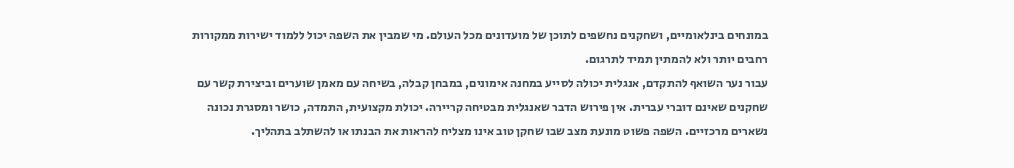במונחים בינלאומיים, ושחקנים נחשפים לתוכן של מועדונים מכל העולם. מי שמבין את השפה יכול ללמוד ישירות ממקורות רחבים יותר ולא להמתין תמיד לתרגום.
עבור נער השואף להתקדם, אנגלית יכולה לסייע במחנה אימונים, במבחן קבלה, בשיחה עם מאמן שוערים וביצירת קשר עם שחקנים שאינם דוברי עברית. אין פירוש הדבר שאנגלית מבטיחה קריירה. יכולת מקצועית, התמדה, כושר ומסגרת נכונה נשארים מרכזיים. השפה פשוט מונעת מצב שבו שחקן טוב אינו מצליח להראות את הבנתו או להשתלב בתהליך.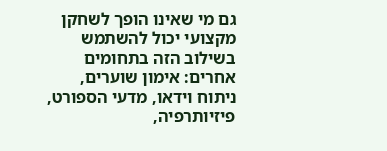גם מי שאינו הופך לשחקן מקצועי יכול להשתמש בשילוב הזה בתחומים אחרים: אימון שוערים, ניתוח וידאו, מדעי הספורט, פיזיותרפיה,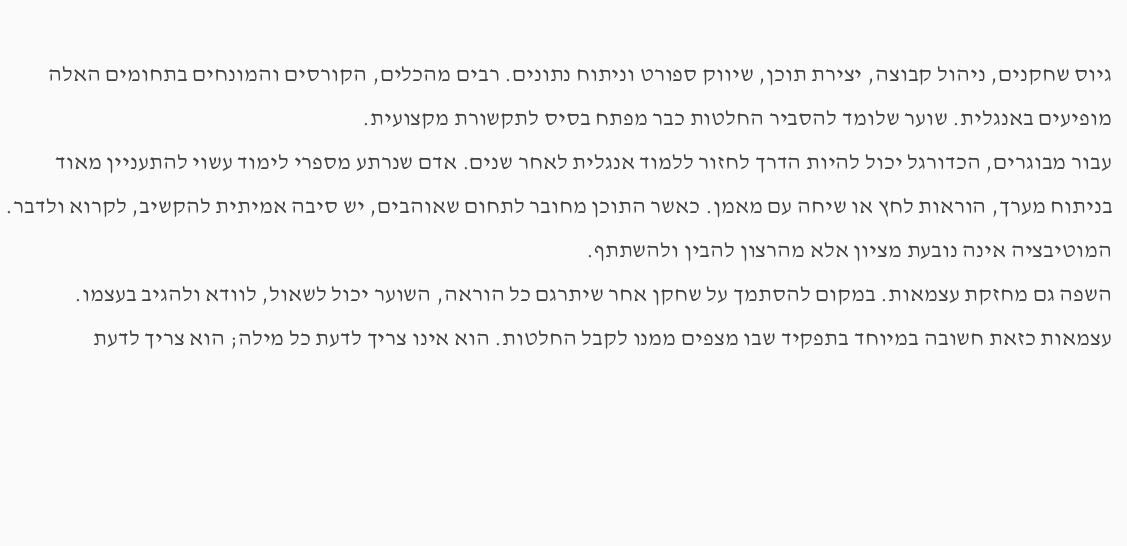גיוס שחקנים, ניהול קבוצה, יצירת תוכן, שיווק ספורט וניתוח נתונים. רבים מהכלים, הקורסים והמונחים בתחומים האלה מופיעים באנגלית. שוער שלומד להסביר החלטות כבר מפתח בסיס לתקשורת מקצועית.
עבור מבוגרים, הכדורגל יכול להיות הדרך לחזור ללמוד אנגלית לאחר שנים. אדם שנרתע מספרי לימוד עשוי להתעניין מאוד בניתוח מערך, הוראות לחץ או שיחה עם מאמן. כאשר התוכן מחובר לתחום שאוהבים, יש סיבה אמיתית להקשיב, לקרוא ולדבר. המוטיבציה אינה נובעת מציון אלא מהרצון להבין ולהשתתף.
השפה גם מחזקת עצמאות. במקום להסתמך על שחקן אחר שיתרגם כל הוראה, השוער יכול לשאול, לוודא ולהגיב בעצמו. עצמאות כזאת חשובה במיוחד בתפקיד שבו מצפים ממנו לקבל החלטות. הוא אינו צריך לדעת כל מילה; הוא צריך לדעת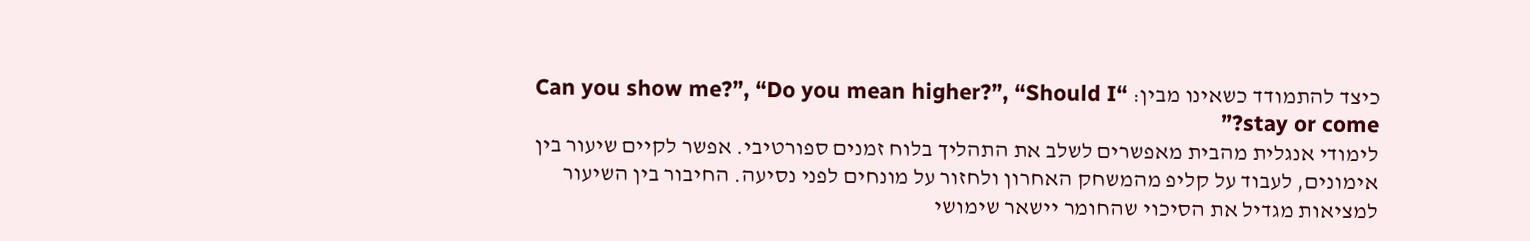כיצד להתמודד כשאינו מבין: “Can you show me?”, “Do you mean higher?”, “Should I stay or come?”
לימודי אנגלית מהבית מאפשרים לשלב את התהליך בלוח זמנים ספורטיבי. אפשר לקיים שיעור בין אימונים, לעבוד על קליפ מהמשחק האחרון ולחזור על מונחים לפני נסיעה. החיבור בין השיעור למציאות מגדיל את הסיכוי שהחומר יישאר שימושי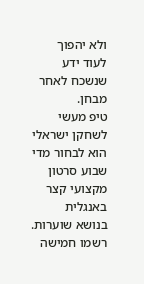ולא יהפוך לעוד ידע שנשכח לאחר מבחן.
טיפ מעשי לשחקן ישראלי הוא לבחור מדי שבוע סרטון מקצועי קצר באנגלית בנושא שוערות. רשמו חמישה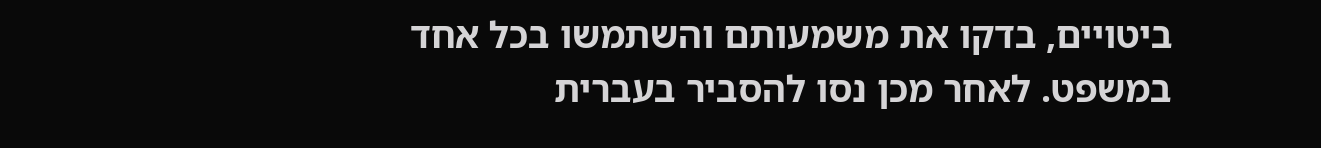ביטויים, בדקו את משמעותם והשתמשו בכל אחד במשפט. לאחר מכן נסו להסביר בעברית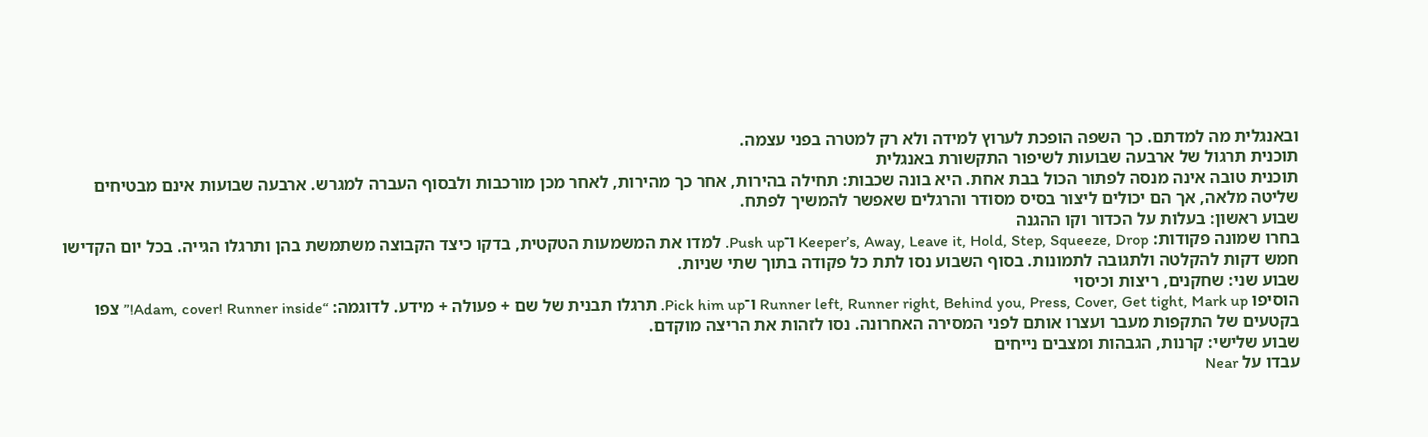ובאנגלית מה למדתם. כך השפה הופכת לערוץ למידה ולא רק למטרה בפני עצמה.
תוכנית תרגול של ארבעה שבועות לשיפור התקשורת באנגלית
תוכנית טובה אינה מנסה לפתור הכול בבת אחת. היא בונה שכבות: תחילה בהירות, אחר כך מהירות, לאחר מכן מורכבות ולבסוף העברה למגרש. ארבעה שבועות אינם מבטיחים שליטה מלאה, אך הם יכולים ליצור בסיס מסודר והרגלים שאפשר להמשיך לפתח.
שבוע ראשון: בעלות על הכדור וקו ההגנה
בחרו שמונה פקודות: Keeper’s, Away, Leave it, Hold, Step, Squeeze, Drop ו־Push up. למדו את המשמעות הטקטית, בדקו כיצד הקבוצה משתמשת בהן ותרגלו הגייה. בכל יום הקדישו חמש דקות להקלטה ולתגובה לתמונות. בסוף השבוע נסו לתת כל פקודה בתוך שתי שניות.
שבוע שני: שחקנים, ריצות וכיסוי
הוסיפו Runner left, Runner right, Behind you, Press, Cover, Get tight, Mark up ו־Pick him up. תרגלו תבנית של שם + פעולה + מידע. לדוגמה: “Adam, cover! Runner inside!” צפו בקטעים של התקפות מעבר ועצרו אותם לפני המסירה האחרונה. נסו לזהות את הריצה מוקדם.
שבוע שלישי: קרנות, הגבהות ומצבים נייחים
עבדו על Near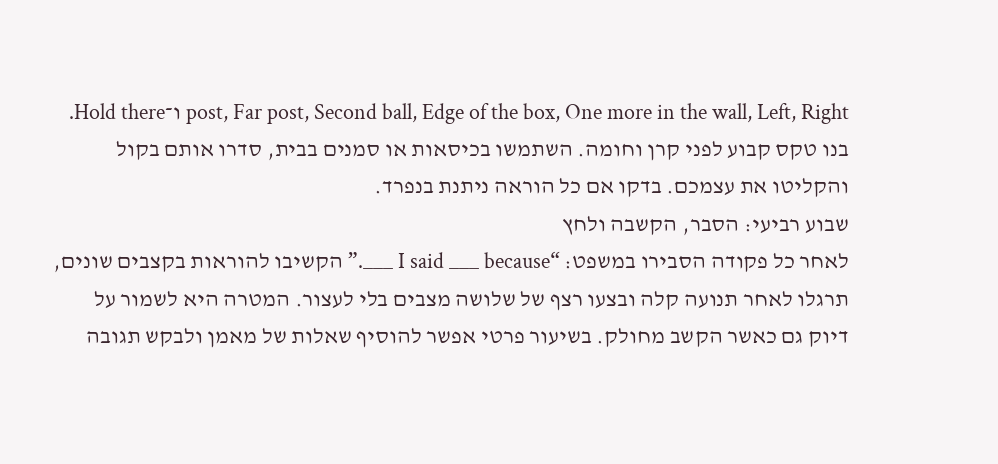post, Far post, Second ball, Edge of the box, One more in the wall, Left, Right ו־Hold there. בנו טקס קבוע לפני קרן וחומה. השתמשו בכיסאות או סמנים בבית, סדרו אותם בקול והקליטו את עצמכם. בדקו אם כל הוראה ניתנת בנפרד.
שבוע רביעי: הסבר, הקשבה ולחץ
לאחר כל פקודה הסבירו במשפט: “I said ___ because ___.” הקשיבו להוראות בקצבים שונים, תרגלו לאחר תנועה קלה ובצעו רצף של שלושה מצבים בלי לעצור. המטרה היא לשמור על דיוק גם כאשר הקשב מחולק. בשיעור פרטי אפשר להוסיף שאלות של מאמן ולבקש תגובה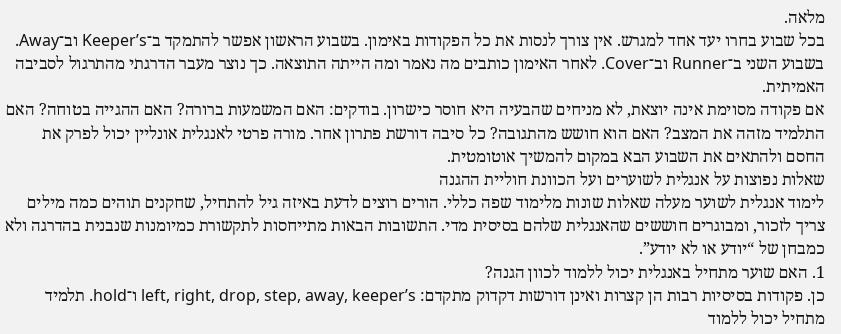מלאה.
בכל שבוע בחרו יעד אחד למגרש. אין צורך לנסות את כל הפקודות באימון. בשבוע הראשון אפשר להתמקד ב־Keeper’s וב־Away. בשבוע השני ב־Runner וב־Cover. לאחר האימון כותבים מה נאמר ומה הייתה התוצאה. כך נוצר מעבר הדרגתי מהתרגול לסביבה האמיתית.
אם פקודה מסוימת אינה יוצאת, לא מניחים שהבעיה היא חוסר כישרון. בודקים: האם המשמעות ברורה? האם ההגייה בטוחה? האם התלמיד מזהה את המצב? האם הוא חושש מהתגובה? כל סיבה דורשת פתרון אחר. מורה פרטי לאנגלית אונליין יכול לפרק את החסם ולהתאים את השבוע הבא במקום להמשיך אוטומטית.
שאלות נפוצות על אנגלית לשוערים ועל הכוונת חוליית ההגנה
לימוד אנגלית לשוער מעלה שאלות שונות מלימוד שפה כללי. הורים רוצים לדעת באיזה גיל להתחיל, שחקנים תוהים כמה מילים צריך לזכור, ומבוגרים חוששים שהאנגלית שלהם בסיסית מדי. התשובות הבאות מתייחסות לתקשורת כמיומנות שנבנית בהדרגה ולא כמבחן של “יודע או לא יודע”.
1. האם שוער מתחיל באנגלית יכול ללמוד לכוון הגנה?
כן. פקודות בסיסיות רבות הן קצרות ואינן דורשות דקדוק מתקדם: left, right, drop, step, away, keeper’s ו־hold. תלמיד מתחיל יכול ללמוד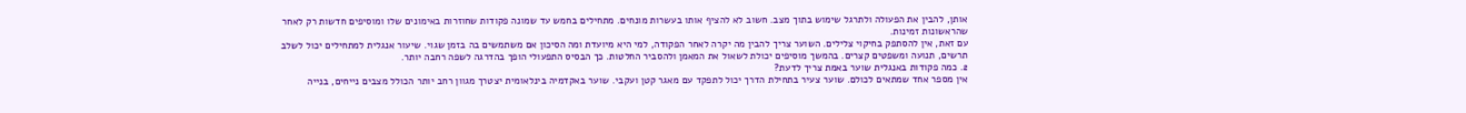אותן, להבין את הפעולה ולתרגל שימוש בתוך מצב. חשוב לא להציף אותו בעשרות מונחים. מתחילים בחמש עד שמונה פקודות שחוזרות באימונים שלו ומוסיפים חדשות רק לאחר שהראשונות זמינות.
עם זאת, אין להסתפק בחיקוי צלילים. השוער צריך להבין מה יקרה לאחר הפקודה, למי היא מיועדת ומה הסיכון אם משתמשים בה בזמן שגוי. שיעור אנגלית למתחילים יכול לשלב תרשים, תנועה ומשפטים קצרים. בהמשך מוסיפים יכולת לשאול את המאמן ולהסביר החלטות. כך הבסיס התפעולי הופך בהדרגה לשפה רחבה יותר.
2. כמה פקודות באנגלית שוער באמת צריך לדעת?
אין מספר אחד שמתאים לכולם. שוער צעיר בתחילת הדרך יכול לתפקד עם מאגר קטן ועקבי. שוער באקדמיה בינלאומית יצטרך מגוון רחב יותר הכולל מצבים נייחים, בנייה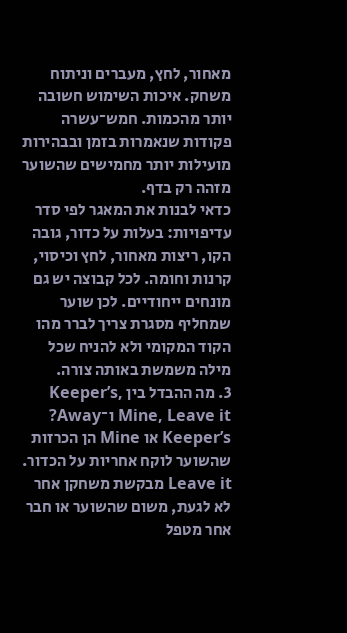מאחור, לחץ, מעברים וניתוח משחק. איכות השימוש חשובה יותר מהכמות. חמש־עשרה פקודות שנאמרות בזמן ובבהירות מועילות יותר מחמישים שהשוער מזהה רק בדף.
כדאי לבנות את המאגר לפי סדר עדיפויות: בעלות על כדור, גובה הקו, ריצות מאחור, לחץ וכיסוי, קרנות וחומה. לכל קבוצה יש גם מונחים ייחודיים. לכן שוער שמחליף מסגרת צריך לברר מהו הקוד המקומי ולא להניח שכל מילה משמשת באותה צורה.
3. מה ההבדל בין Keeper’s, Mine, Leave it ו־Away?
Keeper’s או Mine הן הכרזות שהשוער לוקח אחריות על הכדור. Leave it מבקשת משחקן אחר לא לגעת, משום שהשוער או חבר אחר מטפל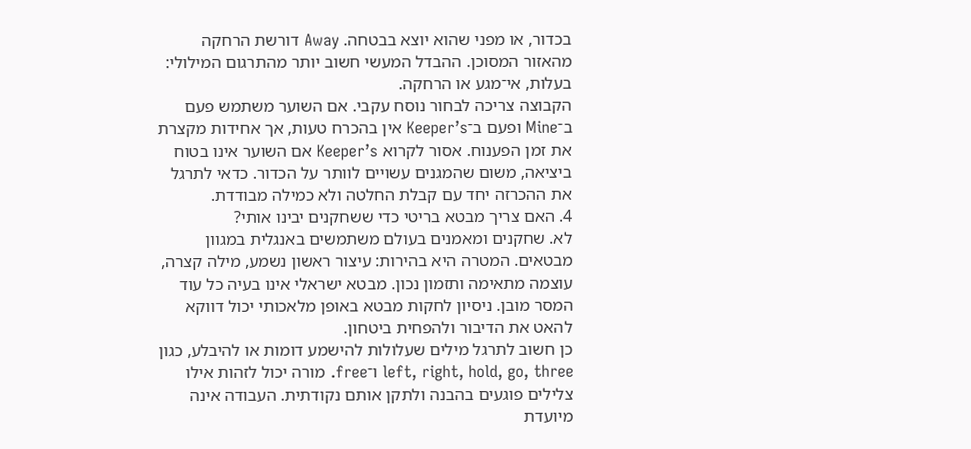בכדור, או מפני שהוא יוצא בבטחה. Away דורשת הרחקה מהאזור המסוכן. ההבדל המעשי חשוב יותר מהתרגום המילולי: בעלות, אי־מגע או הרחקה.
הקבוצה צריכה לבחור נוסח עקבי. אם השוער משתמש פעם ב־Mine ופעם ב־Keeper’s אין בהכרח טעות, אך אחידות מקצרת את זמן הפענוח. אסור לקרוא Keeper’s אם השוער אינו בטוח ביציאה, משום שהמגנים עשויים לוותר על הכדור. כדאי לתרגל את ההכרזה יחד עם קבלת החלטה ולא כמילה מבודדת.
4. האם צריך מבטא בריטי כדי ששחקנים יבינו אותי?
לא. שחקנים ומאמנים בעולם משתמשים באנגלית במגוון מבטאים. המטרה היא בהירות: עיצור ראשון נשמע, מילה קצרה, עוצמה מתאימה ותזמון נכון. מבטא ישראלי אינו בעיה כל עוד המסר מובן. ניסיון לחקות מבטא באופן מלאכותי יכול דווקא להאט את הדיבור ולהפחית ביטחון.
כן חשוב לתרגל מילים שעלולות להישמע דומות או להיבלע, כגון left, right, hold, go, three ו־free. מורה יכול לזהות אילו צלילים פוגעים בהבנה ולתקן אותם נקודתית. העבודה אינה מיועדת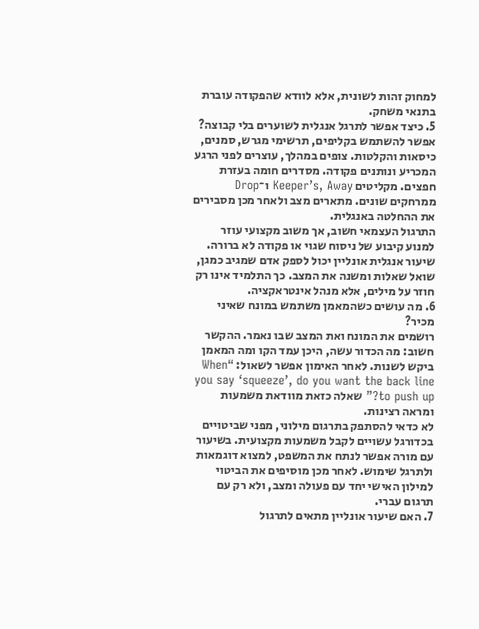למחוק זהות לשונית, אלא לוודא שהפקודה עוברת בתנאי משחק.
5. כיצד אפשר לתרגל אנגלית לשוערים בלי קבוצה?
אפשר להשתמש בקליפים, תרשימי מגרש, סמנים, כיסאות והקלטות. צופים במהלך, עוצרים לפני הרגע המכריע ונותנים פקודה. מסדרים חומה בעזרת חפצים. מקליטים Keeper’s, Away ו־Drop ממרחקים שונים. מתארים מצב ולאחר מכן מסבירים את ההחלטה באנגלית.
התרגול העצמאי חשוב, אך משוב מקצועי עוזר למנוע קיבוע של ניסוח שגוי או פקודה לא ברורה. שיעור אנגלית אונליין יכול לספק אדם שמגיב כמגן, שואל שאלות ומשנה את המצב. כך התלמיד אינו רק חוזר על מילים, אלא מנהל אינטראקציה.
6. מה עושים כשהמאמן משתמש במונח שאיני מכיר?
רושמים את המונח ואת המצב שבו נאמר. ההקשר חשוב: מה הכדור עשה, היכן עמד הקו ומה המאמן ביקש לשנות. לאחר האימון אפשר לשאול: “When you say ‘squeeze’, do you want the back line to push up?” שאלה כזאת מוודאת משמעות ומראה רצינות.
לא כדאי להסתפק בתרגום מילוני, מפני שביטויים בכדורגל עשויים לקבל משמעות מקצועית. בשיעור עם מורה אפשר לנתח את המשפט, למצוא דוגמאות ולתרגל שימוש. לאחר מכן מוסיפים את הביטוי למילון האישי יחד עם פעולה ומצב, ולא רק עם תרגום עברי.
7. האם שיעור אונליין מתאים לתרגול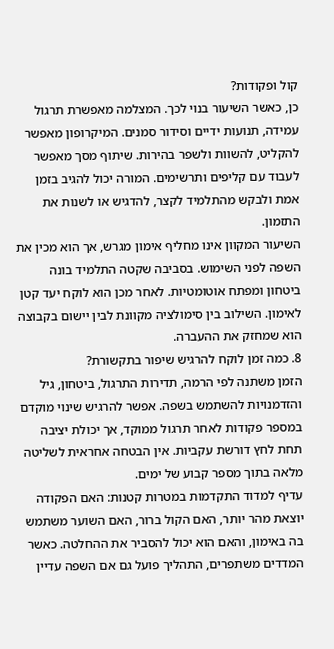קול ופקודות?
כן, כאשר השיעור בנוי לכך. המצלמה מאפשרת תרגול עמידה, תנועות ידיים וסידור סמנים. המיקרופון מאפשר להקליט, להשוות ולשפר בהירות. שיתוף מסך מאפשר לעבוד עם קליפים ותרשימים. המורה יכול להגיב בזמן אמת ולבקש מהתלמיד לקצר, להדגיש או לשנות את התזמון.
השיעור המקוון אינו מחליף אימון מגרש, אך הוא מכין את השפה לפני השימוש. בסביבה שקטה התלמיד בונה ביטחון ומפתח אוטומטיות. לאחר מכן הוא לוקח יעד קטן לאימון. השילוב בין סימולציה מקוונת לבין יישום בקבוצה הוא שמחזק את ההעברה.
8. כמה זמן לוקח להרגיש שיפור בתקשורת?
הזמן משתנה לפי הרמה, תדירות התרגול, ביטחון, גיל והזדמנויות להשתמש בשפה. אפשר להרגיש שינוי מוקדם במספר פקודות לאחר תרגול ממוקד, אך יכולת יציבה תחת לחץ דורשת עקביות. אין הבטחה אחראית לשליטה מלאה בתוך מספר קבוע של ימים.
עדיף למדוד התקדמות במטרות קטנות: האם הפקודה יוצאת מהר יותר, האם הקול ברור, האם השוער משתמש בה באימון, והאם הוא יכול להסביר את ההחלטה. כאשר המדדים משתפרים, התהליך פועל גם אם השפה עדיין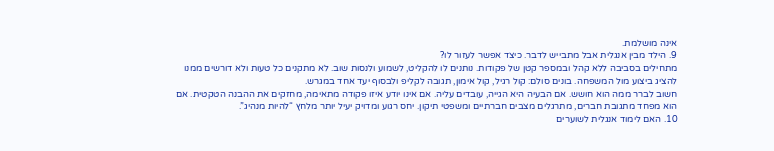אינה מושלמת.
9. הילד מבין אנגלית אבל מתבייש לדבר. כיצד אפשר לעזור לו?
מתחילים בסביבה ללא קהל ובמספר קטן של פקודות. נותנים לו להקליט, לשמוע ולנסות שוב. לא מתקנים כל טעות ולא דורשים ממנו להציג ביצוע מול המשפחה. בונים סולם: קול רגיל, קול אימון, תגובה לקליפ ולבסוף יעד אחד במגרש.
חשוב לברר ממה הוא חושש. אם הבעיה היא הגייה, עובדים עליה. אם אינו יודע איזו פקודה מתאימה, מחזקים את ההבנה הטקטית. אם הוא מפחד מתגובת חברים, מתרגלים מצבים חברתיים ומשפטי תיקון. יחס רגוע ומדויק יעיל יותר מלחץ “להיות מנהיג”.
10. האם לימוד אנגלית לשוערים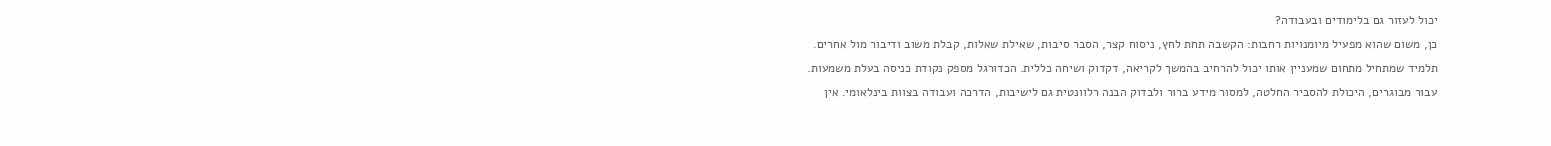יכול לעזור גם בלימודים ובעבודה?
כן, משום שהוא מפעיל מיומנויות רחבות: הקשבה תחת לחץ, ניסוח קצר, הסבר סיבות, שאילת שאלות, קבלת משוב ודיבור מול אחרים. תלמיד שמתחיל מתחום שמעניין אותו יכול להרחיב בהמשך לקריאה, דקדוק ושיחה כללית. הכדורגל מספק נקודת כניסה בעלת משמעות.
עבור מבוגרים, היכולת להסביר החלטה, למסור מידע ברור ולבדוק הבנה רלוונטית גם לישיבות, הדרכה ועבודה בצוות בינלאומי. אין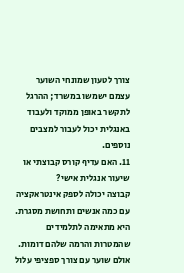צורך לטעון שמונחי השוער עצמם ישמשו במשרד; ההרגל לתקשר באופן ממוקד ולעבוד באנגלית יכול לעבור למצבים נוספים.
11. האם עדיף קורס קבוצתי או שיעור אנגלית אישי?
קבוצה יכולה לספק אינטראקציה עם כמה אנשים ותחושת מסגרת. היא מתאימה לתלמידים שהמטרות והרמה שלהם דומות. אולם שוער עם צורך ספציפי עלול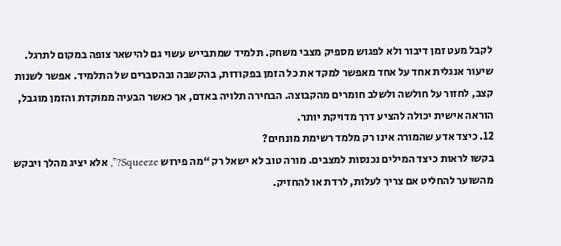לקבל מעט זמן דיבור ולא לפגוש מספיק מצבי משחק. תלמיד שמתבייש עשוי גם להישאר צופה במקום לתרגל.
שיעור אנגלית אחד על אחד מאפשר למקד את כל הזמן בפקודות, בהקשבה ובהסברים של התלמיד. אפשר לשנות קצב, לחזור על חולשה ולשלב חומרים מהקבוצה. הבחירה תלויה באדם, אך כאשר הבעיה ממוקדת והזמן מוגבל, הוראה אישית יכולה להציע דרך מדויקת יותר.
12. כיצד אדע שהמורה אינו רק מלמד רשימת מונחים?
בקשו לראות כיצד המילים נכנסות למצבים. מורה טוב לא ישאל רק “מה פירוש Squeeze?”, אלא יציג מהלך ויבקש מהשוער להחליט אם צריך לעלות, לרדת או להחזיק.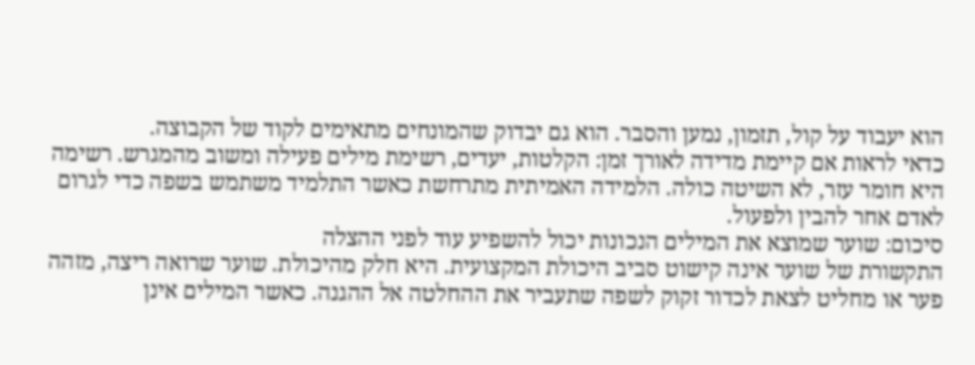הוא יעבוד על קול, תזמון, נמען והסבר. הוא גם יבדוק שהמונחים מתאימים לקוד של הקבוצה.
כדאי לראות אם קיימת מדידה לאורך זמן: הקלטות, יעדים, רשימת מילים פעילה ומשוב מהמגרש. רשימה היא חומר עזר, לא השיטה כולה. הלמידה האמיתית מתרחשת כאשר התלמיד משתמש בשפה כדי לגרום לאדם אחר להבין ולפעול.
סיכום: שוער שמוצא את המילים הנכונות יכול להשפיע עוד לפני ההצלה
התקשורת של שוער אינה קישוט סביב היכולת המקצועית. היא חלק מהיכולת. שוער שרואה ריצה, מזהה פער או מחליט לצאת לכדור זקוק לשפה שתעביר את ההחלטה אל ההגנה. כאשר המילים אינן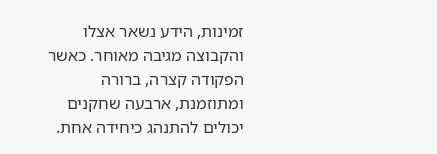זמינות, הידע נשאר אצלו והקבוצה מגיבה מאוחר. כאשר הפקודה קצרה, ברורה ומתוזמנת, ארבעה שחקנים יכולים להתנהג כיחידה אחת.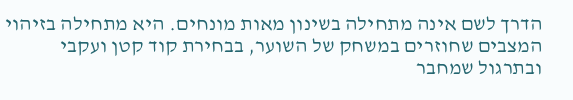הדרך לשם אינה מתחילה בשינון מאות מונחים. היא מתחילה בזיהוי המצבים שחוזרים במשחק של השוער, בבחירת קוד קטן ועקבי ובתרגול שמחבר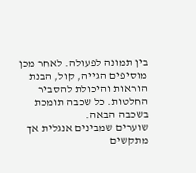בין תמונה לפעולה. לאחר מכן מוסיפים הגייה, קול, הבנת הוראות והיכולת להסביר החלטות. כל שכבה תומכת בשכבה הבאה.
שוערים שמבינים אנגלית אך מתקשים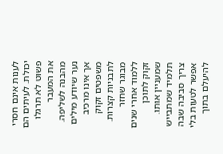לענות אינם חסרי יכולת. לעיתים הם פשוט לא תרגלו את המעבר מהבנה לשליפה. נער שיודע מילים אך אינו מרכיב משפטים זקוק לתבניות קצרות. מבוגר שחזר ללמוד אחרי שנים זקוק לתוכן שמעניין אותו. תלמיד שמתבייש צריך סביבה שבה אפשר לטעות בלי להיעלם בתוך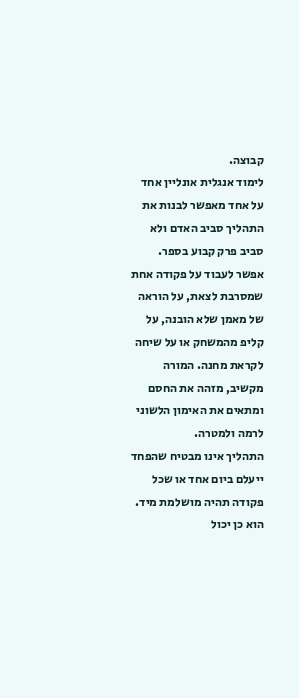קבוצה.
לימוד אנגלית אונליין אחד על אחד מאפשר לבנות את התהליך סביב האדם ולא סביב פרק קבוע בספר. אפשר לעבוד על פקודה אחת שמסרבת לצאת, על הוראה של מאמן שלא הובנה, על קליפ מהמשחק או על שיחה לקראת מחנה. המורה מקשיב, מזהה את החסם ומתאים את האימון הלשוני לרמה ולמטרה.
התהליך אינו מבטיח שהפחד ייעלם ביום אחד או שכל פקודה תהיה מושלמת מיד. הוא כן יכול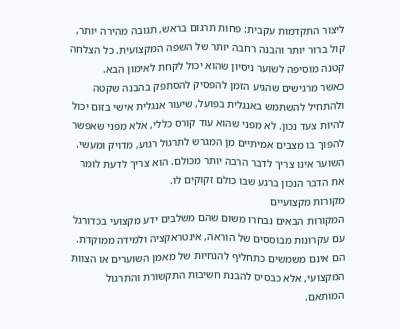ליצור התקדמות עקבית: פחות תרגום בראש, תגובה מהירה יותר, קול ברור יותר והבנה רחבה יותר של השפה המקצועית. כל הצלחה קטנה מוסיפה לשוער ניסיון שהוא יכול לקחת לאימון הבא.
כאשר מרגישים שהגיע הזמן להפסיק להסתפק בהבנה שקטה ולהתחיל להשתמש באנגלית בפועל, שיעור אנגלית אישי בזום יכול להיות צעד נכון. לא מפני שהוא עוד קורס כללי, אלא מפני שאפשר להפוך בו מצבים אמיתיים מן המגרש לתרגול רגוע, מדויק ומעשי. השוער אינו צריך לדבר הרבה יותר מכולם. הוא צריך לדעת לומר את הדבר הנכון ברגע שבו כולם זקוקים לו.
מקורות מקצועיים
המקורות הבאים נבחרו משום שהם משלבים ידע מקצועי בכדורגל עם עקרונות מבוססים של הוראה, אינטראקציה ולמידה ממוקדת. הם אינם משמשים כתחליף להנחיות של מאמן השוערים או הצוות המקצועי, אלא כבסיס להבנת חשיבות התקשורת והתרגול המותאם.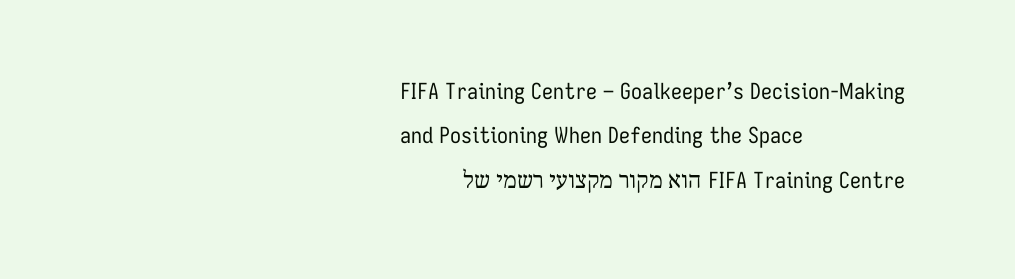FIFA Training Centre – Goalkeeper’s Decision-Making and Positioning When Defending the Space
FIFA Training Centre הוא מקור מקצועי רשמי של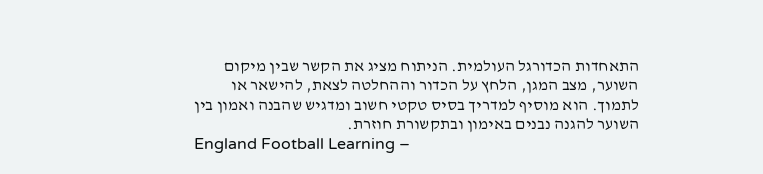התאחדות הכדורגל העולמית. הניתוח מציג את הקשר שבין מיקום השוער, מצב המגן, הלחץ על הכדור וההחלטה לצאת, להישאר או לתמוך. הוא מוסיף למדריך בסיס טקטי חשוב ומדגיש שהבנה ואמון בין השוער להגנה נבנים באימון ובתקשורת חוזרת.
England Football Learning –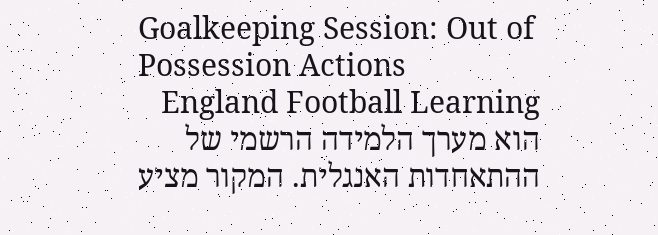Goalkeeping Session: Out of Possession Actions
England Football Learning הוא מערך הלמידה הרשמי של ההתאחדות האנגלית. המקור מציע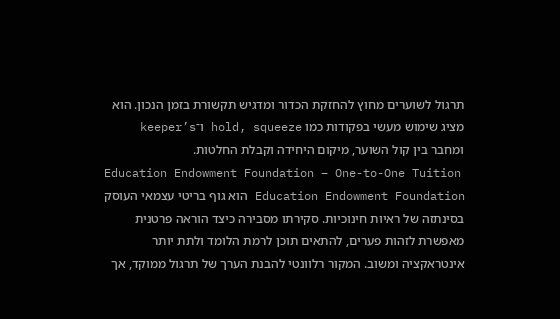תרגול לשוערים מחוץ להחזקת הכדור ומדגיש תקשורת בזמן הנכון. הוא מציג שימוש מעשי בפקודות כמו hold, squeeze ו־keeper’s ומחבר בין קול השוער, מיקום היחידה וקבלת החלטות.
Education Endowment Foundation – One-to-One Tuition
Education Endowment Foundation הוא גוף בריטי עצמאי העוסק בסינתזה של ראיות חינוכיות. סקירתו מסבירה כיצד הוראה פרטנית מאפשרת לזהות פערים, להתאים תוכן לרמת הלומד ולתת יותר אינטראקציה ומשוב. המקור רלוונטי להבנת הערך של תרגול ממוקד, אך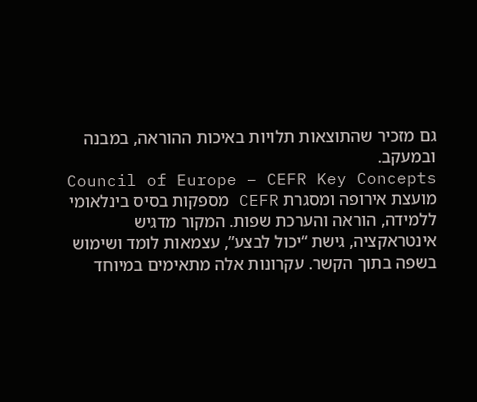גם מזכיר שהתוצאות תלויות באיכות ההוראה, במבנה ובמעקב.
Council of Europe – CEFR Key Concepts
מועצת אירופה ומסגרת CEFR מספקות בסיס בינלאומי ללמידה, הוראה והערכת שפות. המקור מדגיש אינטראקציה, גישת “יכול לבצע”, עצמאות לומד ושימוש בשפה בתוך הקשר. עקרונות אלה מתאימים במיוחד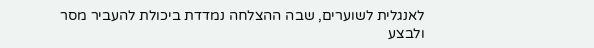לאנגלית לשוערים, שבה ההצלחה נמדדת ביכולת להעביר מסר ולבצע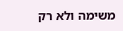משימה ולא רק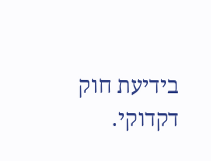בידיעת חוק דקדוקי.